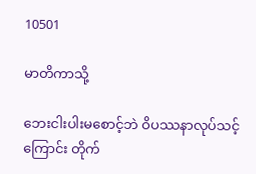10501

မာတိကာသို့

ဘေးငါးပါးမစောင့်ဘဲ ဝိပဿနာလုပ်သင့်ကြောင်း တိုက်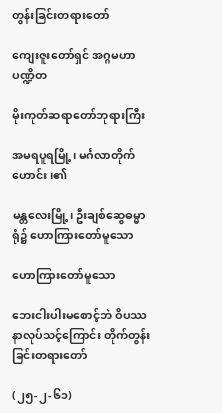တွန်းခြင်းတရားတော်

ကျေးဇူးတော်ရှင် အဂ္ဂမဟာပဏ္ဍိတ

မိုးကုတ်ဆရာတော်ဘုရားကြီး

အမရပူရမြို့၊ မင်္ဂလာတိုက်ဟောင်း၊၏

မန္တလေးမြို့၊ ဦးချစ်ဆွေဓမ္မာရုံ၌ ဟောကြားတော်မူသော

ဟောကြားတော်မူသော

ဘေးငါးပါးမစောင့်ဘဲ ဝိပဿနာလုပ်သင့်ကြောင်း တိုက်တွန်းခြင်းတရားတော်

(၂၅-၂-၆၁)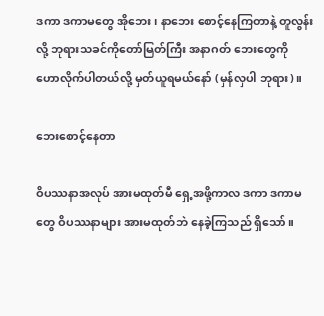ဒကာ ဒကာမတွေ အိုဘေး၊ နာဘေး စောင့်နေကြတာနဲ့ တူလွန်းလို့ ဘုရားသခင်ကိုတော်မြတ်ကြီး အနာဂတ် ဘေးတွေကို ဟောလိုက်ပါတယ်လို့ မှတ်ယူရမယ်နော် (မှန်လှပါ ဘုရား)။

ဘေးစောင့်နေတာ

ဝိပဿနာအလုပ် အားမထုတ်မီ ရှေ့အဖို့ကာလ ဒကာ ဒကာမတွေ ဝိပဿနာများ အားမထုတ်ဘဲ နေခဲ့ကြသည် ရှိသော်။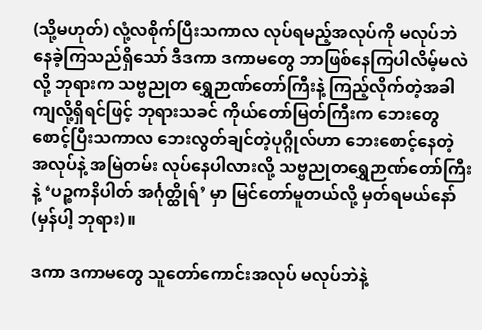(သို့မဟုတ်) လုံ့လစိုက်ပြီးသကာလ လုပ်ရမည့်အလုပ်ကို မလုပ်ဘဲနေခဲ့ကြသည်ရှိသော် ဒီဒကာ ဒကာမတွေ ဘာဖြစ်နေကြပါလိမ့်မလဲလို့ ဘုရားက သဗ္ဗညုတ ရွှေဉာဏ်တော်ကြီးနဲ့ ကြည့်လိုက်တဲ့အခါ ကျလို့ရှိရင်ဖြင့် ဘုရားသခင် ကိုယ်တော်မြတ်ကြီးက ဘေးတွေစောင့်ပြီးသကာလ ဘေးလွတ်ချင်တဲ့ပုဂ္ဂိုလ်ဟာ ဘေးစောင့်နေတဲ့ အလုပ်နဲ့ အမြဲတမ်း လုပ်နေပါလားလို့ သဗ္ဗညုတရွှေဉာဏ်တော်ကြီးနဲ့ ‘ပဉ္စကနိပါတ် အင်္ဂုတ္ထိုရ်’ မှာ မြင်တော်မူတယ်လို့ မှတ်ရမယ်နော် (မှန်ပါ့ ဘုရား)။

ဒကာ ဒကာမတွေ သူတော်ကောင်းအလုပ် မလုပ်ဘဲနဲ့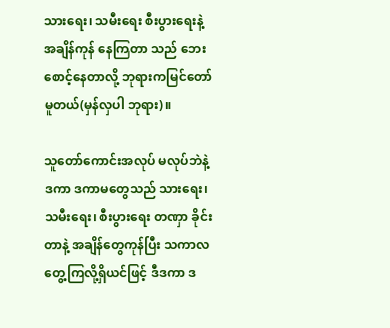သားရေး၊ သမီးရေး စီးပွားရေးနဲ့ အချိန်ကုန် နေကြတာ သည် ဘေးစောင့်နေတာလို့ ဘုရားကမြင်တော်မူတယ်(မှန်လှပါ ဘုရား)။

သူတော်ကောင်းအလုပ် မလုပ်ဘဲနဲ့ ဒကာ ဒကာမတွေသည် သားရေး၊ သမီးရေး၊ စီးပွားရေး တဏှာ ခိုင်းတာနဲ့ အချိန်တွေကုန်ပြီး သကာလတွေ့ကြလို့ရှိယင်ဖြင့် ဒီဒကာ ဒ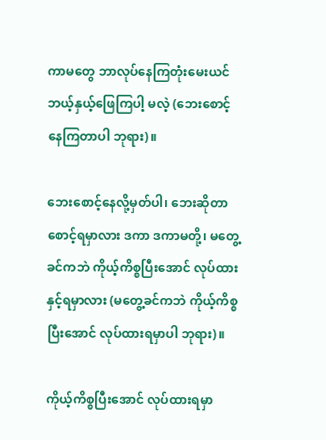ကာမတွေ ဘာလုပ်နေကြတုံးမေးယင် ဘယ့်နှယ့်ဖြေကြပါ့ မလဲ့ (ဘေးစောင့်နေကြတာပါ ဘုရား)။

ဘေးစောင့်နေလို့မှတ်ပါ၊ ဘေးဆိုတာ စောင့်ရမှာလား ဒကာ ဒကာမတို့၊ မတွေ့ခင်ကဘဲ ကိုယ့်ကိစ္စပြီးအောင် လုပ်ထားနှင့်ရမှာလား (မတွေ့ခင်ကဘဲ ကိုယ့်ကိစ္စပြီးအောင် လုပ်ထားရမှာပါ ဘုရား)။

ကိုယ့်ကိစ္စပြီးအောင် လုပ်ထားရမှာ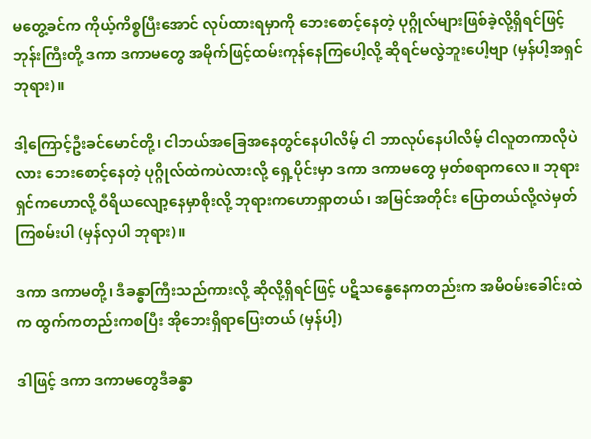မတွေ့ခင်က ကိုယ့်ကိစ္စပြီးအောင် လုပ်ထားရမှာကို ဘေးစောင့်နေတဲ့ ပုဂ္ဂိုလ်များဖြစ်ခဲ့လို့ရှိရင်ဖြင့် ဘုန်းကြီးတို့ ဒကာ ဒကာမတွေ အမိုက်ဖြင့်ထမ်းကုန်နေကြပေါ့လို့ ဆိုရင်မလွဲဘူးပေါ့ဗျာ (မှန်ပါ့အရှင် ဘုရား)။

ဒါ့ကြောင့်ဦးခင်မောင်တို့၊ ငါဘယ်အခြေအနေတွင်နေပါလိမ့် ငါ ဘာလုပ်နေပါလိမ့် ငါလူတကာလိုပဲလား ဘေးစောင့်နေတဲ့ ပုဂ္ဂိုလ်ထဲကပဲလားလို့ ရှေ့ပိုင်းမှာ ဒကာ ဒကာမတွေ မှတ်စရာကလေ။ ဘုရားရှင်ကဟောလို့ ဝီရိယလျော့နေမှာစိုးလို့ ဘုရားကဟောရှာတယ်၊ အမြင်အတိုင်း ပြောတယ်လို့လဲမှတ်ကြစမ်းပါ (မှန်လှပါ ဘုရား)။

ဒကာ ဒကာမတို့၊ ဒီခန္ဓာကြီးသည်ကားလို့ ဆိုလို့ရှိရင်ဖြင့် ပဋိသန္ဓေနေကတည်းက အမိဝမ်းခေါင်းထဲက ထွက်ကတည်းကစပြီး အိုဘေးရှိရာပြေးတယ် (မှန်ပါ့)

ဒါဖြင့် ဒကာ ဒကာမတွေဒီခန္ဓာ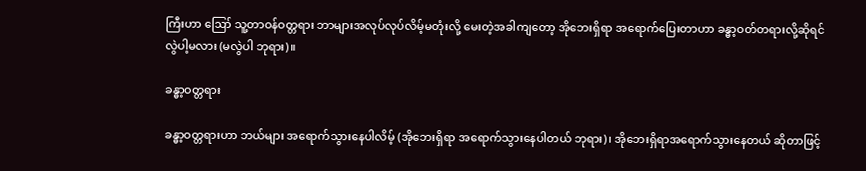ကြီးဟာ ဪ သူ့တာဝန်ဝတ္တရား ဘာများအလုပ်လုပ်လိမ့်မတုံးလို့ မေးတဲ့အခါကျတော့ အိုဘေးရှိရာ အရောက်ပြေးတာဟာ ခန္ဓာ့ဝတ်တရားလို့ဆိုရင် လွဲပါ့မလား (မလွဲပါ ဘုရား)။

ခန္ဓာ့ဝတ္တရား

ခန္ဓာ့ဝတ္တရားဟာ ဘယ်များ အရောက်သွားနေပါလိမ့် (အိုဘေးရှိရာ အရောက်သွားနေပါတယ် ဘုရား)၊ အိုဘေးရှိရာအရောက်သွားနေတယ် ဆိုတာဖြင့်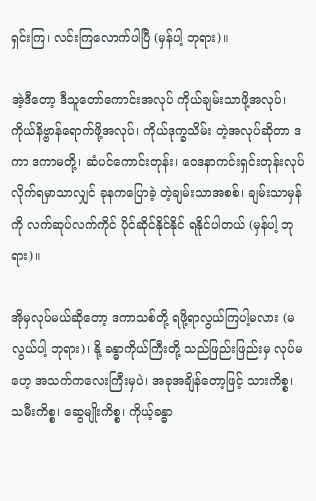ရှင်းကြ၊ လင်းကြလောက်ပါပြီ (မှန်ပါ့ ဘုရား)။

အဲ့ဒီတော့ ဒီသူတော်ကောင်းအလုပ် ကိုယ်ချမ်းသာဖို့အလုပ်၊ ကိုယ်နိဗ္ဗာန်ရောက်ဖို့အလုပ်၊ ကိုယ်ဒုက္ခသိမ်း တဲ့အလုပ်ဆိုတာ ဒကာ ဒကာမတို့၊ ဆံပင်ကောင်းတုန်း၊ ဝေဒနာကင်းရှင်းတုန်းလုပ်လိုက်ရမှာသာလျှင် ခုနကပြောခဲ့ တဲ့ချမ်းသာအစစ်၊ ချမ်းသာမှန်ကို လက်ဆုပ်လက်ကိုင် ပိုင်ဆိုင်နိုင်နိုင် ရနိုင်ပါတယ် (မှန်ပါ့ ဘုရား)။

အိုမှလုပ်မယ်ဆိုတော့ ဒကာသစ်တို့ ရဖို့ရာလွယ်ကြပါ့မလား (မလွယ်ပါ့ ဘုရား)၊ နို့ ခန္ဓာကိုယ်ကြီးတို့ သည်ဖြည်းဖြည်းမှ လုပ်မဟေ့ အသက်ကလေးကြီးမှပဲ၊ အခုအချိန်တော့ဖြင့် သားကိစ္စ၊ သမီးကိစ္စ၊ ဆွေမျိုးကိစ္စ၊ ကိုယ့်ခန္ဓာ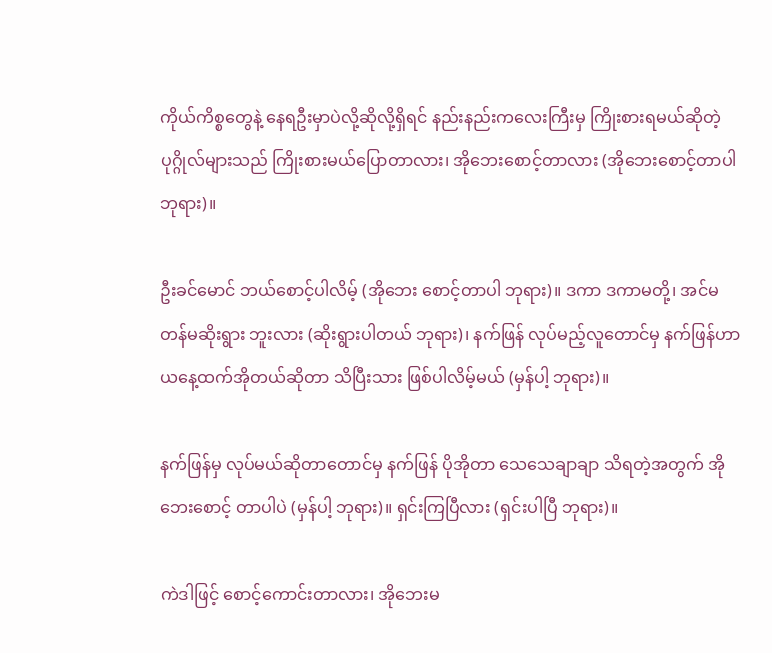ကိုယ်ကိစ္စတွေနဲ့ နေရဦးမှာပဲလို့ဆိုလို့ရှိရင် နည်းနည်းကလေးကြီးမှ ကြိုးစားရမယ်ဆိုတဲ့ ပုဂ္ဂိုလ်များသည် ကြိုးစားမယ်ပြောတာလား၊ အိုဘေးစောင့်တာလား (အိုဘေးစောင့်တာပါ ဘုရား)။

ဦးခင်မောင် ဘယ်စောင့်ပါလိမ့် (အိုဘေး စောင့်တာပါ ဘုရား)။ ဒကာ ဒကာမတို့၊ အင်မတန်မဆိုးရွား ဘူးလား (ဆိုးရွားပါတယ် ဘုရား)၊ နက်ဖြန် လုပ်မည့်လူတောင်မှ နက်ဖြန်ဟာ ယနေ့ထက်အိုတယ်ဆိုတာ သိပြီးသား ဖြစ်ပါလိမ့်မယ် (မှန်ပါ့ ဘုရား)။

နက်ဖြန်မှ လုပ်မယ်ဆိုတာတောင်မှ နက်ဖြန် ပိုအိုတာ သေသေချာချာ သိရတဲ့အတွက် အိုဘေးစောင့် တာပါပဲ (မှန်ပါ့ ဘုရား)။ ရှင်းကြပြီလား (ရှင်းပါပြီ ဘုရား)။

ကဲဒါဖြင့် စောင့်ကောင်းတာလား၊ အိုဘေးမ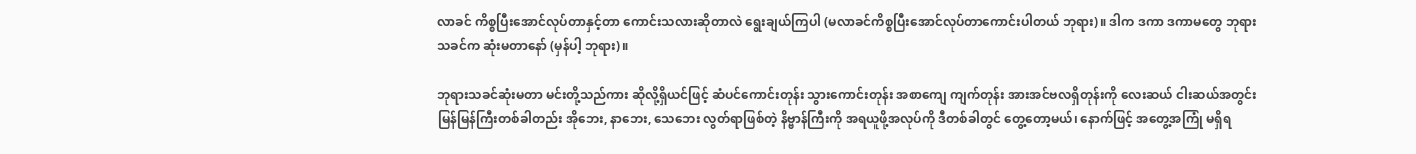လာခင် ကိစ္စပြီးအောင်လုပ်တာနှင့်တာ ကောင်းသလားဆိုတာလဲ ရွေးချယ်ကြပါ (မလာခင်ကိစ္စပြီးအောင်လုပ်တာကောင်းပါတယ် ဘုရား)။ ဒါက ဒကာ ဒကာမတွေ ဘုရားသခင်က ဆုံးမတာနော် (မှန်ပါ့ ဘုရား)။

ဘုရားသခင်ဆုံးမတာ မင်းတို့သည်ကား ဆိုလို့ရှိယင်ဖြင့် ဆံပင်ကောင်းတုန်း သွားကောင်းတုန်း အစာကျေ ကျက်တုန်း အားအင်ဗလရှိတုန်းကို လေးဆယ် ငါးဆယ်အတွင်း မြန်မြန်ကြီးတစ်ခါတည်း အိုဘေး, နာဘေး, သေဘေး လွတ်ရာဖြစ်တဲ့ နိဗ္ဗာန်ကြီးကို အရယူဖို့အလုပ်ကို ဒီတစ်ခါတွင် တွေ့တော့မယ်၊ နောက်ဖြင့် အတွေ့အကြုံ မရှိရ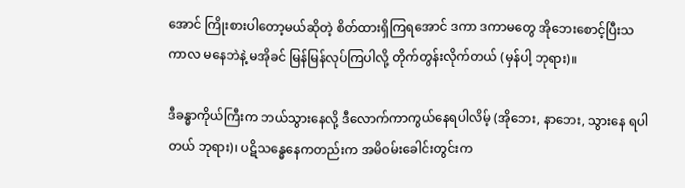အောင် ကြိုးစားပါတော့မယ်ဆိုတဲ့ စိတ်ထားရှိကြရအောင် ဒကာ ဒကာမတွေ အိုဘေးစောင့်ပြီးသကာလ မနေဘဲနဲ့ မအိုခင် မြန်မြန်လုပ်ကြပါလို့ တိုက်တွန်းလိုက်တယ် (မှန်ပါ့ ဘုရား)။

ဒီခန္ဓာကိုယ်ကြီးက ဘယ်သွားနေလို့ ဒီလောက်ကာကွယ်နေရပါလိမ့် (အိုဘေး, နာဘေး, သွားနေ ရပါတယ် ဘုရား)၊ ပဋိသန္ဓေနေကတည်းက အမိဝမ်းခေါင်းတွင်းက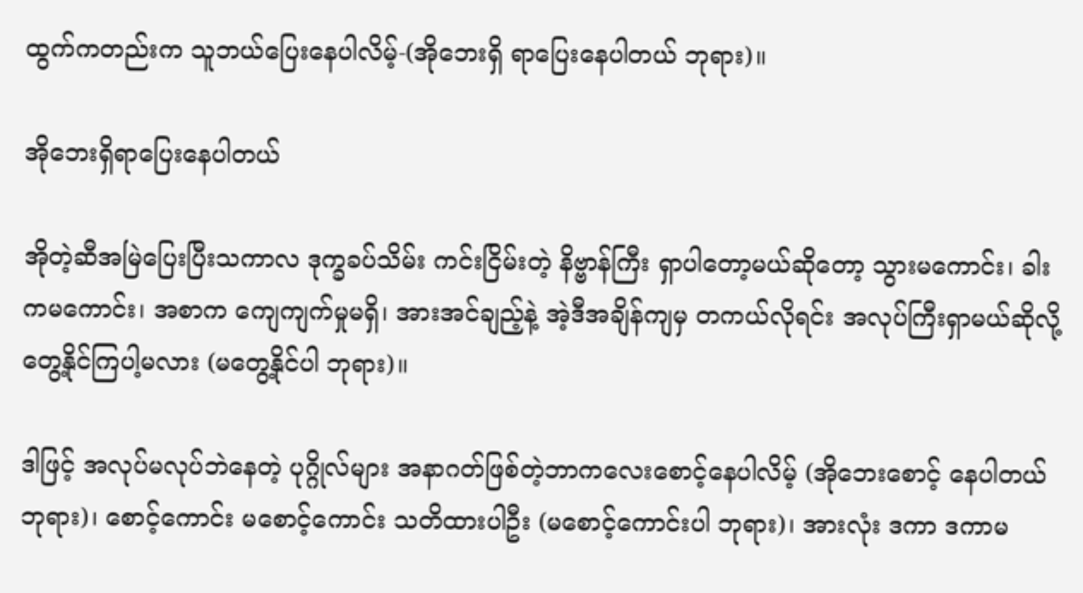ထွက်ကတည်းက သူဘယ်ပြေးနေပါလိမ့်-(အိုဘေးရှိ ရာပြေးနေပါတယ် ဘုရား)။

အိုဘေးရှိရာပြေးနေပါတယ်

အိုတဲ့ဆီအမြဲပြေးပြီးသကာလ ဒုက္ခခပ်သိမ်း ကင်းငြိမ်းတဲ့ နိဗ္ဗာန်ကြီး ရှာပါတော့မယ်ဆိုတော့ သွားမကောင်း၊ ခါးကမကောင်း၊ အစာက ကျေကျက်မှုမရှိ၊ အားအင်ချည့်နဲ့ အဲ့ဒီအချိန်ကျမှ တကယ်လိုရင်း အလုပ်ကြီးရှာမယ်ဆိုလို့ တွေ့နိုင်ကြပါ့မလား (မတွေ့နိုင်ပါ ဘုရား)။

ဒါဖြင့် အလုပ်မလုပ်ဘဲနေတဲ့ ပုဂ္ဂိုလ်များ အနာဂတ်ဖြစ်တဲ့ဘာကလေးစောင့်နေပါလိမ့် (အိုဘေးစောင့် နေပါတယ် ဘုရား)၊ စောင့်ကောင်း မစောင့်ကောင်း သတိထားပါဦး (မစောင့်ကောင်းပါ ဘုရား)၊ အားလုံး ဒကာ ဒကာမ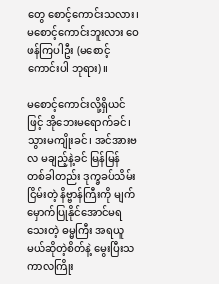တွေ စောင့်ကောင်းသလား၊ မစောင့်ကောင်းဘူးလား ဝေဖန်ကြပါဦး (မစောင့်ကောင်းပါ ဘုရား)။

မစောင့်ကောင်းလို့ရှိယင်ဖြင့် အိုဘေးမရောက်ခင်၊ သွားမကျိုးခင်၊ အင်အားဗလ မချည့်နဲ့ခင် မြန်မြန် တစ်ခါတည်း ဒုက္ခခပ်သိမ်းငြိမ်းတဲ့ နိဗ္ဗာန်ကြီးကို မျက်မှောက်ပြုနိုင်အောင်မရသေးတဲ့ ဓမ္မကြီး အရယူမယ်ဆိုတဲ့စိတ်နဲ့ မွေးပြီးသကာလကြိုး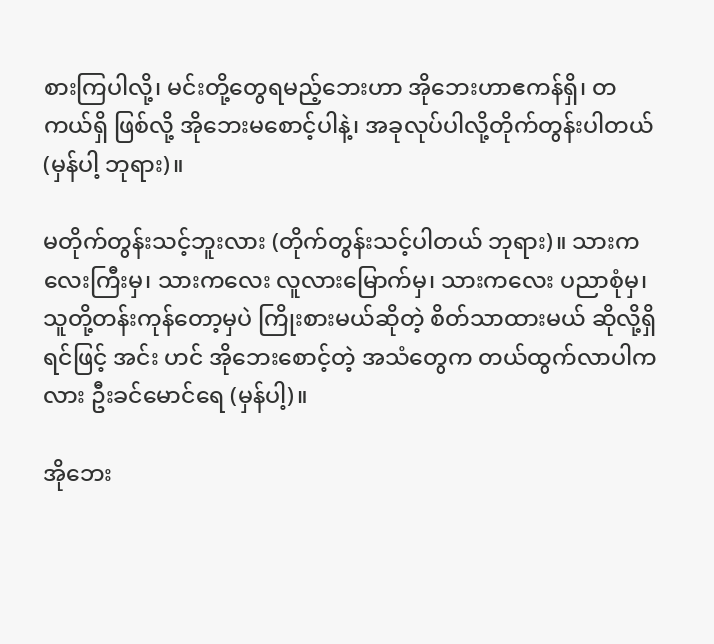စားကြပါလို့၊ မင်းတို့တွေရမည့်ဘေးဟာ အိုဘေးဟာဧကန်ရှိ၊ တကယ်ရှိ ဖြစ်လို့ အိုဘေးမစောင့်ပါနဲ့၊ အခုလုပ်ပါလို့တိုက်တွန်းပါတယ် (မှန်ပါ့ ဘုရား)။

မတိုက်တွန်းသင့်ဘူးလား (တိုက်တွန်းသင့်ပါတယ် ဘုရား)။ သားကလေးကြီးမှ၊ သားကလေး လူလားမြောက်မှ၊ သားကလေး ပညာစုံမှ၊ သူတို့တန်းကုန်တော့မှပဲ ကြိုးစားမယ်ဆိုတဲ့ စိတ်သာထားမယ် ဆိုလို့ရှိရင်ဖြင့် အင်း ဟင် အိုဘေးစောင့်တဲ့ အသံတွေက တယ်ထွက်လာပါကလား ဦးခင်မောင်ရေ (မှန်ပါ့)။

အိုဘေး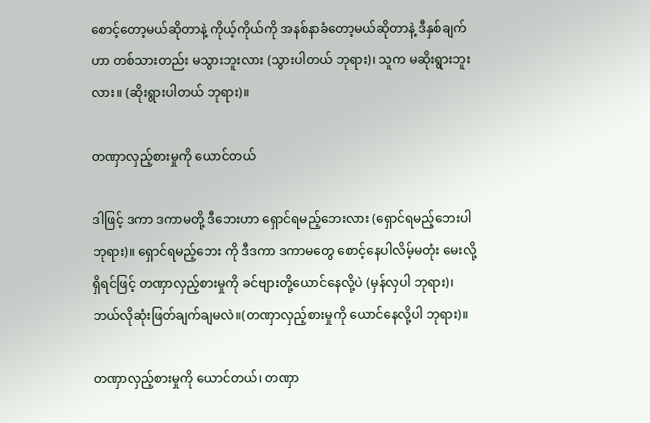စောင့်တော့မယ်ဆိုတာနဲ့ ကိုယ့်ကိုယ်ကို အနစ်နာခံတော့မယ်ဆိုတာနဲ့ ဒီနှစ်ချက်ဟာ တစ်သားတည်း မသွားဘူးလား (သွားပါတယ် ဘုရား)၊ သူက မဆိုးရွားဘူးလား။ (ဆိုးရွားပါတယ် ဘုရား)။

တဏှာလှည့်စားမှုကို ယောင်တယ်

ဒါဖြင့် ဒကာ ဒကာမတို့ ဒီဘေးဟာ ရှောင်ရမည့်ဘေးလား (ရှောင်ရမည့်ဘေးပါ ဘုရား)။ ရှောင်ရမည့်ဘေး ကို ဒီဒကာ ဒကာမတွေ စောင့်နေပါလိမ့်မတုံး မေးလို့ရှိရင်ဖြင့် တဏှာလှည့်စားမှုကို ခင်ဗျားတို့ယောင်နေလို့ပဲ (မှန်လှပါ ဘုရား)၊ ဘယ်လိုဆုံးဖြတ်ချက်ချမလဲ။(တဏှာလှည့်စားမှုကို ယောင်နေလို့ပါ ဘုရား)။

တဏှာလှည့်စားမှုကို ယောင်တယ်၊ တဏှာ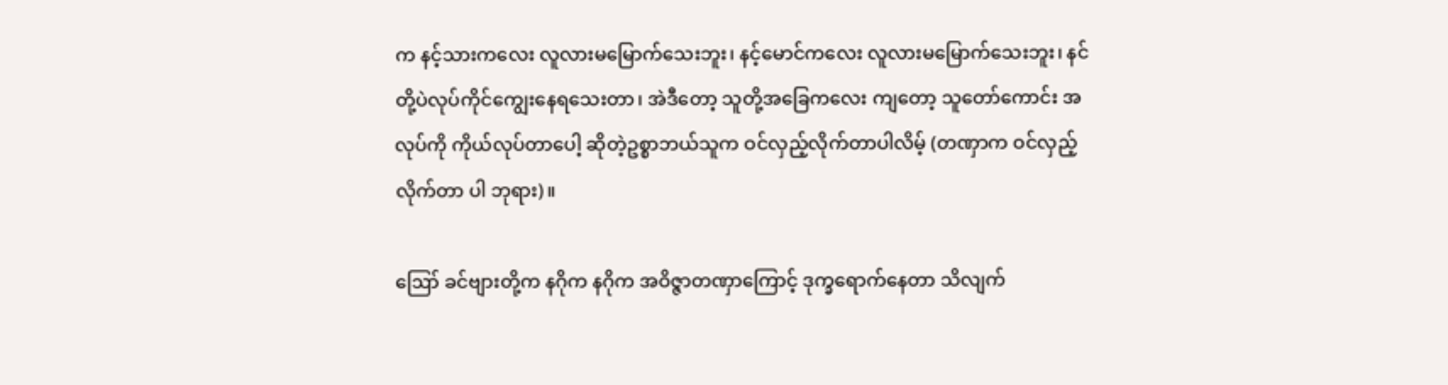က နင့်သားကလေး လူလားမမြောက်သေးဘူး၊ နင့်မောင်ကလေး လူလားမမြောက်သေးဘူး၊ နင်တို့ပဲလုပ်ကိုင်ကျွေးနေရသေးတာ၊ အဲဒီတော့ သူတို့အခြေကလေး ကျတော့ သူတော်ကောင်း အလုပ်ကို ကိုယ်လုပ်တာပေါ့ ဆိုတဲ့ဥစ္စာဘယ်သူက ဝင်လှည့်လိုက်တာပါလိမ့် (တဏှာက ဝင်လှည့်လိုက်တာ ပါ ဘုရား)။

ဪ ခင်ဗျားတို့က နဂိုက နဂိုက အဝိဇ္ဇာတဏှာကြောင့် ဒုက္ခရောက်နေတာ သိလျက်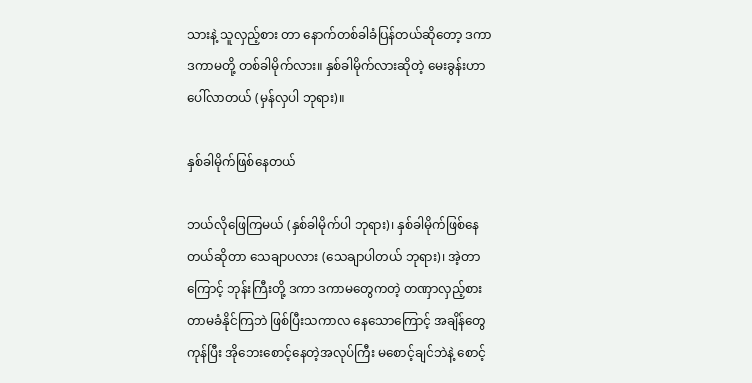သားနဲ့ သူလှည့်စား တာ နောက်တစ်ခါခံပြန်တယ်ဆိုတော့ ဒကာ ဒကာမတို့ တစ်ခါမိုက်လား။ နှစ်ခါမိုက်လားဆိုတဲ့ မေးခွန်းဟာ ပေါ်လာတယ် (မှန်လှပါ ဘုရား)။

နှစ်ခါမိုက်ဖြစ်နေတယ်

ဘယ်လိုဖြေကြမယ် (နှစ်ခါမိုက်ပါ ဘုရား)၊ နှစ်ခါမိုက်ဖြစ်နေတယ်ဆိုတာ သေချာပလား (သေချာပါတယ် ဘုရား)၊ အဲ့တာကြောင့် ဘုန်းကြီးတို့ ဒကာ ဒကာမတွေကတဲ့ တဏှာလှည့်စားတာမခံနိုင်ကြဘဲ ဖြစ်ပြီးသကာလ နေသောကြောင့် အချိန်တွေကုန်ပြီး အိုဘေးစောင့်နေတဲ့အလုပ်ကြီး မစောင့်ချင်ဘဲနဲ့ စောင့်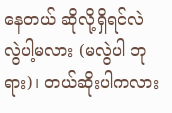နေတယ် ဆိုလို့ရှိရင်လဲ လွဲပါ့မလား (မလွဲပါ ဘုရား)၊ တယ်ဆိုးပါကလား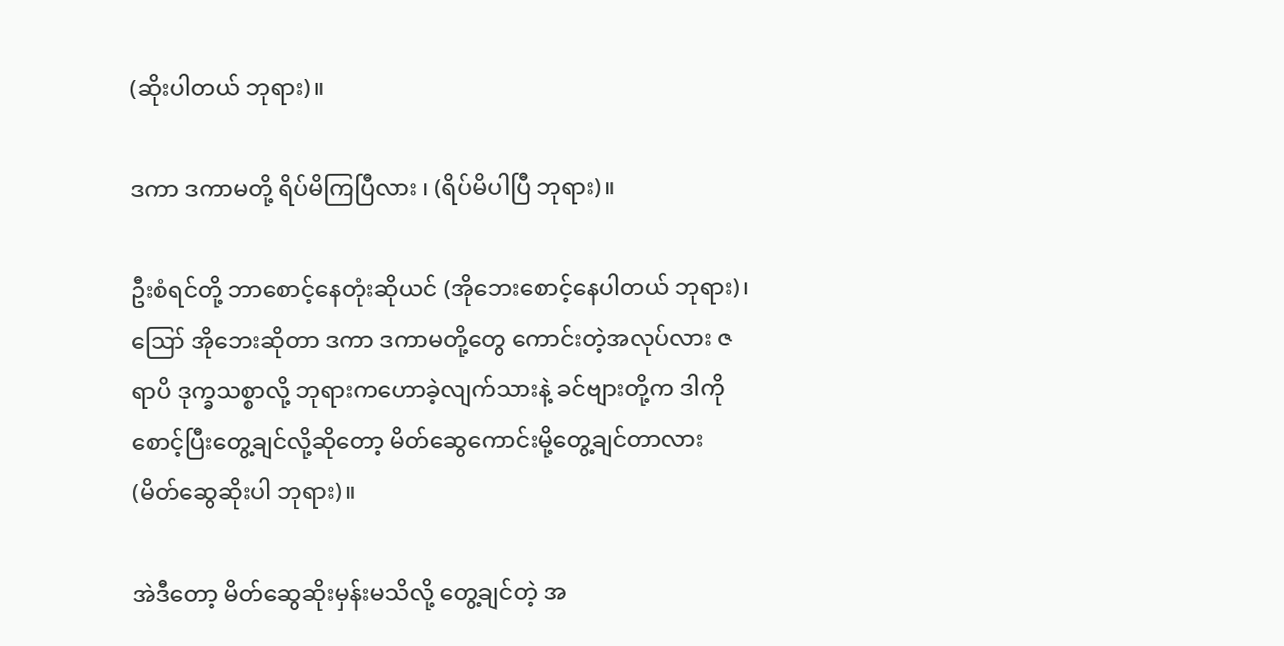(ဆိုးပါတယ် ဘုရား)။

ဒကာ ဒကာမတို့ ရိပ်မိကြပြီလား ၊ (ရိပ်မိပါပြီ ဘုရား)။

ဦးစံရင်တို့ ဘာစောင့်နေတုံးဆိုယင် (အိုဘေးစောင့်နေပါတယ် ဘုရား)၊ ဪ အိုဘေးဆိုတာ ဒကာ ဒကာမတို့တွေ ကောင်းတဲ့အလုပ်လား ဇရာပိ ဒုက္ခသစ္စာလို့ ဘုရားကဟောခဲ့လျက်သားနဲ့ ခင်ဗျားတို့က ဒါကိုစောင့်ပြီးတွေ့ချင်လို့ဆိုတော့ မိတ်ဆွေကောင်းမို့တွေ့ချင်တာလား (မိတ်ဆွေဆိုးပါ ဘုရား)။

အဲဒီတော့ မိတ်ဆွေဆိုးမှန်းမသိလို့ တွေ့ချင်တဲ့ အ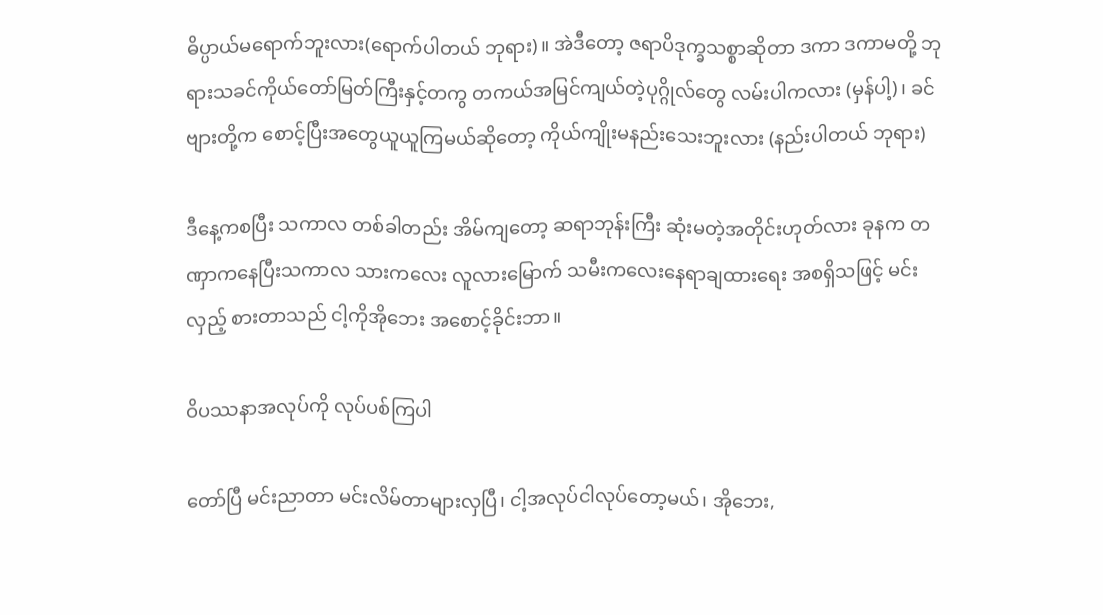ဓိပ္ပာယ်မရောက်ဘူးလား(ရောက်ပါတယ် ဘုရား)။ အဲဒီတော့ ဇရာပိဒုက္ခသစ္စာဆိုတာ ဒကာ ဒကာမတို့ ဘုရားသခင်ကိုယ်တော်မြတ်ကြီးနှင့်တကွ တကယ်အမြင်ကျယ်တဲ့ပုဂ္ဂိုလ်တွေ လမ်းပါကလား (မှန်ပါ့)၊ ခင်ဗျားတို့က စောင့်ပြီးအတွေယူယူကြမယ်ဆိုတော့ ကိုယ်ကျိုးမနည်းသေးဘူးလား (နည်းပါတယ် ဘုရား)

ဒီနေ့ကစပြီး သကာလ တစ်ခါတည်း အိမ်ကျတော့ ဆရာဘုန်းကြီး ဆုံးမတဲ့အတိုင်းဟုတ်လား ခုနက တဏှာကနေပြီးသကာလ သားကလေး လူလားမြောက် သမီးကလေးနေရာချထားရေး အစရှိသဖြင့် မင်းလှည့် စားတာသည် ငါ့ကိုအိုဘေး အစောင့်ခိုင်းဘာ။

ဝိပဿနာအလုပ်ကို လုပ်ပစ်ကြပါ

တော်ပြီ မင်းညာတာ မင်းလိမ်တာများလှပြီ၊ ငါ့အလုပ်ငါလုပ်တော့မယ်၊ အိုဘေး,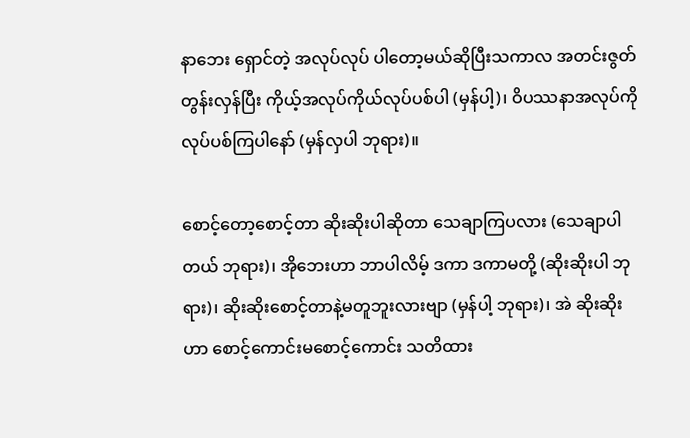နာဘေး ရှောင်တဲ့ အလုပ်လုပ် ပါတော့မယ်ဆိုပြီးသကာလ အတင်းဇွတ် တွန်းလှန်ပြီး ကိုယ့်အလုပ်ကိုယ်လုပ်ပစ်ပါ (မှန်ပါ့)၊ ဝိပဿနာအလုပ်ကို လုပ်ပစ်ကြပါနော် (မှန်လှပါ ဘုရား)။

စောင့်တော့စောင့်တာ ဆိုးဆိုးပါဆိုတာ သေချာကြပလား (သေချာပါတယ် ဘုရား)၊ အိုဘေးဟာ ဘာပါလိမ့် ဒကာ ဒကာမတို့ (ဆိုးဆိုးပါ ဘုရား)၊ ဆိုးဆိုးစောင့်တာနဲ့မတူဘူးလားဗျာ (မှန်ပါ့ ဘုရား)၊ အဲ ဆိုးဆိုးဟာ စောင့်ကောင်းမစောင့်ကောင်း သတိထား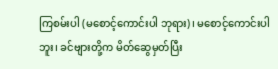ကြစမ်းပါ (မစောင့်ကောင်းပါ ဘုရား)၊ မစောင့်ကောင်းပါဘူး၊ ခင်ဗျားတို့က မိတ်ဆွေမှတ်ပြီး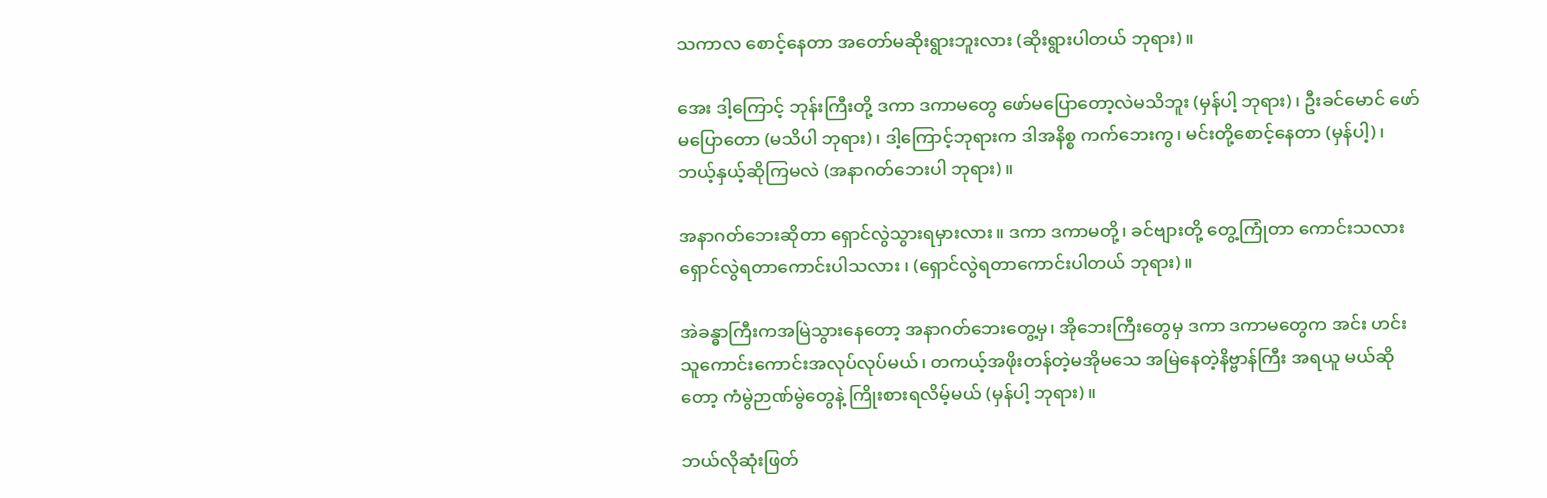သကာလ စောင့်နေတာ အတော်မဆိုးရွားဘူးလား (ဆိုးရွားပါတယ် ဘုရား)။

အေး ဒါ့ကြောင့် ဘုန်းကြီးတို့ ဒကာ ဒကာမတွေ ဖော်မပြောတော့လဲမသိဘူး (မှန်ပါ့ ဘုရား)၊ ဦးခင်မောင် ဖော်မပြောတော (မသိပါ ဘုရား)၊ ဒါ့ကြောင့်ဘုရားက ဒါအနိစ္စ ကက်ဘေးကွ၊ မင်းတို့စောင့်နေတာ (မှန်ပါ့)၊ ဘယ့်နှယ့်ဆိုကြမလဲ (အနာဂတ်ဘေးပါ ဘုရား)။

အနာဂတ်ဘေးဆိုတာ ရှောင်လွဲသွားရမှားလား။ ဒကာ ဒကာမတို့၊ ခင်ဗျားတို့ တွေ့ကြုံတာ ကောင်းသလား ရှောင်လွဲရတာကောင်းပါသလား ၊ (ရှောင်လွဲရတာကောင်းပါတယ် ဘုရား)။

အဲခန္ဓာကြီးကအမြဲသွားနေတော့ အနာဂတ်ဘေးတွေ့မှ၊ အိုဘေးကြီးတွေမှ ဒကာ ဒကာမတွေက အင်း ဟင်း သူကောင်းကောင်းအလုပ်လုပ်မယ်၊ တကယ့်အဖိုးတန်တဲ့မအိုမသေ အမြဲနေတဲ့နိဗ္ဗာန်ကြီး အရယူ မယ်ဆိုတော့ ကံမွဲဉာဏ်မွဲတွေနဲ့ ကြိုးစားရလိမ့်မယ် (မှန်ပါ့ ဘုရား)။

ဘယ်လိုဆုံးဖြတ်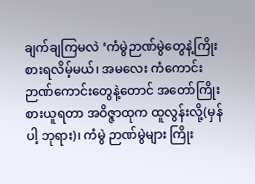ချက်ချကြမလဲ ‘ကံမွဲဉာဏ်မွဲတွေနဲ့ကြိုးစားရလိမ့်မယ်၊ အမလေး ကံကောင်း ဉာဏ်ကောင်းတွေနဲ့တောင် အတော်ကြိုးစားယူရတာ အဝိဇ္ဇာထုက ထူလွန်းလို့(မှန်ပါ့ ဘုရား)၊ ကံမွဲ ဉာဏ်မွဲများ ကြိုး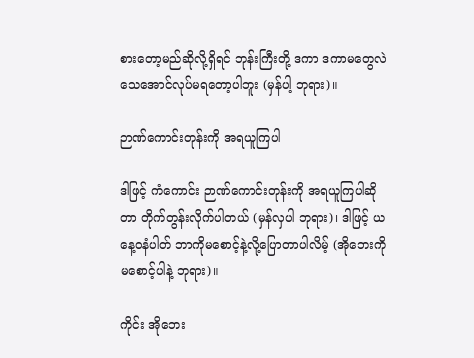စားတော့မည်ဆိုလို့ရှိရင် ဘုန်းကြီးတို့ ဒကာ ဒကာမတွေလဲ သေအောင်လုပ်မရတော့ပါဘူး (မှန်ပါ့ ဘုရား)။

ဉာဏ်ကောင်းတုန်းကို အရယူကြပါ

ဒါဖြင့် ကံကောင်း ဉာဏ်ကောင်းတုန်းကို အရယူကြပါဆိုတာ တိုက်တွန်းလိုက်ပါတယ် (မှန်လှပါ ဘုရား)၊ ဒါဖြင့် ယနေ့ဝနံပါတ် ဘာကိုမစောင့်နဲ့လို့ပြောတာပါလိမ့် (အိုဘေးကိုမစောင့်ပါနဲ့ ဘုရား)။

ကိုင်း အိုဘေး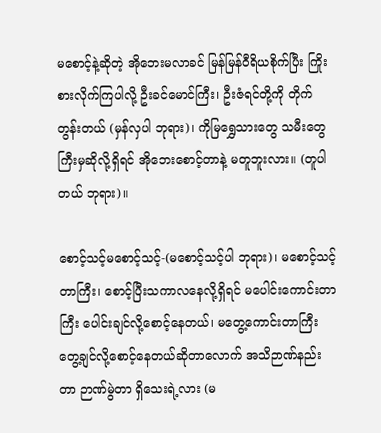မစောင့်နဲ့ဆိုတဲ့ အိုဘေးမလာခင် မြန်မြန်ဝီရိယစိုက်ပြီး ကြိုးစားလိုက်ကြပါလို့ ဦးခင်မောင်ကြီး၊ ဦးဇံရင်တို့ကို တိုက်တွန်းတယ် (မှန်လှပါ ဘုရား)၊ ကိုမြရွှေသားတွေ သမီးတွေကြီးမှဆိုလို့ရှိရင် အိုဘေးစောင့်တာနဲ့ မတူဘူးလား။ (တူပါတယ် ဘုရား)။

စောင့်သင့်မစောင့်သင့်-(မစောင့်သင့်ပါ ဘုရား)၊ မစောင့်သင့်တာကြီး၊ စောင့်ပြီးသကာလနေလို့ရှိရင် မပေါင်းကောင်းတာကြီး ပေါင်းချင်လို့စောင့်နေတယ်၊ မတွေ့ကောင်းတာကြီး တွေ့ချင်လို့စောင့်နေတယ်ဆိုတာလောက် အသိဉာဏ်နည်းတာ ဉာဏ်မွဲတာ ရှိသေးရဲ့လား (မ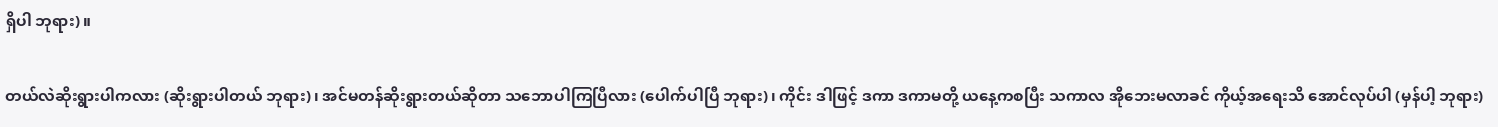ရှိပါ ဘုရား)။

တယ်လဲဆိုးရွားပါကလား (ဆိုးရွားပါတယ် ဘုရား)၊ အင်မတန်ဆိုးရွားတယ်ဆိုတာ သဘောပါကြပြီလား (ပေါက်ပါပြီ ဘုရား)၊ ကိုင်း ဒါဖြင့် ဒကာ ဒကာမတို့ ယနေ့ကစပြီး သကာလ အိုဘေးမလာခင် ကိုယ့်အရေးသိ အောင်လုပ်ပါ (မှန်ပါ့ ဘုရား)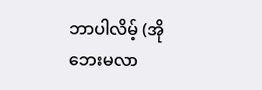ဘာပါလိမ့် (အိုဘေးမလာ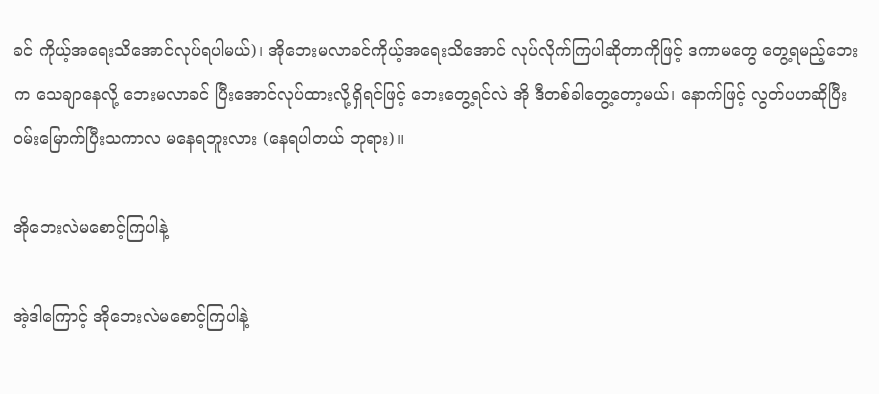ခင် ကိုယ့်အရေးသိအောင်လုပ်ရပါမယ်)၊ အိုဘေးမလာခင်ကိုယ့်အရေးသိအောင် လုပ်လိုက်ကြပါဆိုတာကိုဖြင့် ဒကာမတွေ တွေ့ရမည့်ဘေးက သေချာနေလို့ ဘေးမလာခင် ပြီးအောင်လုပ်ထားလို့ရှိရင်ဖြင့် ဘေးတွေ့ရင်လဲ အို ဒီတစ်ခါတွေ့တော့မယ်၊ နောက်ဖြင့် လွတ်ပဟဆိုပြီး ဝမ်းမြောက်ပြီးသကာလ မနေရဘူးလား (နေရပါတယ် ဘုရား)။

အိုဘေးလဲမစောင့်ကြပါနဲ့

အဲ့ဒါကြောင့် အိုဘေးလဲမစောင့်ကြပါနဲ့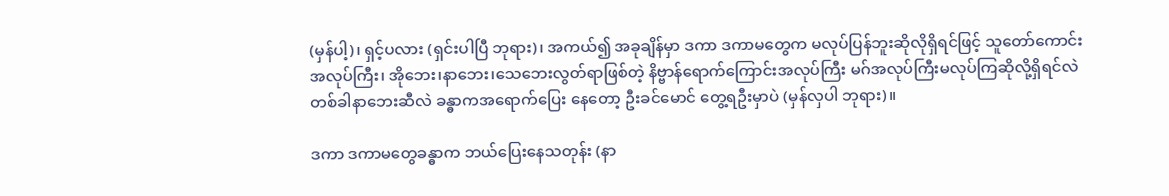(မှန်ပါ့)၊ ရှင့်ပလား (ရှင်းပါပြီ ဘုရား)၊ အကယ်၍ အခုချိန်မှာ ဒကာ ဒကာမတွေက မလုပ်ပြန်ဘူးဆိုလိုရှိရင်ဖြင့် သူတော်ကောင်းအလုပ်ကြီး၊ အိုဘေး၊နာဘေး၊သေဘေးလွတ်ရာဖြစ်တဲ့ နိဗ္ဗာန်ရောက်ကြောင်းအလုပ်ကြီး မဂ်အလုပ်ကြီးမလုပ်ကြဆိုလို့ရှိရင်လဲ တစ်ခါနာဘေးဆီလဲ ခန္ဓာကအရောက်ပြေး နေတော့ ဦးခင်မောင် တွေ့ရဦးမှာပဲ (မှန်လှပါ ဘုရား)။

ဒကာ ဒကာမတွေခန္ဓာက ဘယ်ပြေးနေသတုန်း (နာ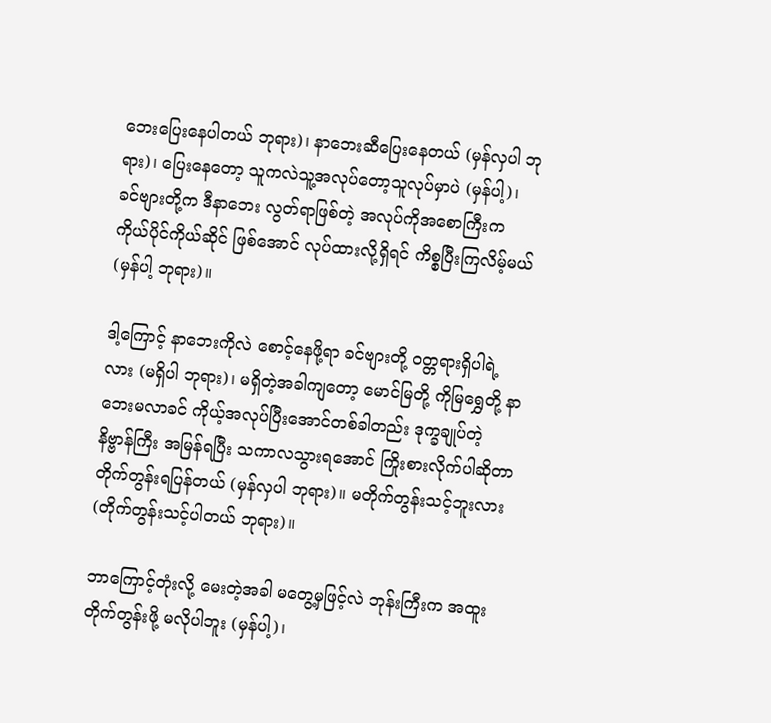ဘေးပြေးနေပါတယ် ဘုရား)၊ နာဘေးဆီပြေးနေတယ် (မှန်လှပါ ဘုရား)၊ ပြေးနေတော့ သူကလဲသူ့အလုပ်တော့သူလုပ်မှာပဲ (မှန်ပါ့)၊ ခင်ဗျားတို့က ဒီနာဘေး လွတ်ရာဖြစ်တဲ့ အလုပ်ကိုအစောကြီးက ကိုယ်ပိုင်ကိုယ်ဆိုင် ဖြစ်အောင် လုပ်ထားလို့ရှိရင် ကိစ္စပြီးကြလိမ့်မယ် (မှန်ပါ့ ဘုရား)။

ဒါ့ကြောင့် နာဘေးကိုလဲ စောင့်နေဖို့ရာ ခင်ဗျားတို့ ဝတ္တရားရှိပါရဲ့လား (မရှိပါ ဘုရား)၊ မရှိတဲ့အခါကျတော့ မောင်မြတို့ ကိုမြရွှေတို့ နာဘေးမလာခင် ကိုယ့်အလုပ်ပြီးအောင်တစ်ခါတည်း ဒုက္ခချုပ်တဲ့ နိဗ္ဗာန်ကြီး အမြန်ရပြီး သကာလသွားရအောင် ကြိုးစားလိုက်ပါဆိုတာ တိုက်တွန်းရပြန်တယ် (မှန်လှပါ ဘုရား)။ မတိုက်တွန်းသင့်ဘူးလား (တိုက်တွန်းသင့်ပါတယ် ဘုရား)။

ဘာကြောင့်တုံးလို့ မေးတဲ့အခါ မတွေ့မှဖြင့်လဲ ဘုန်းကြီးက အထူးတိုက်တွန်းဖို့ မလိုပါဘူး (မှန်ပါ့)၊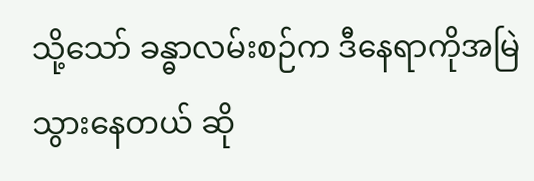သို့သော် ခန္ဓာလမ်းစဉ်က ဒီနေရာကိုအမြဲသွားနေတယ် ဆို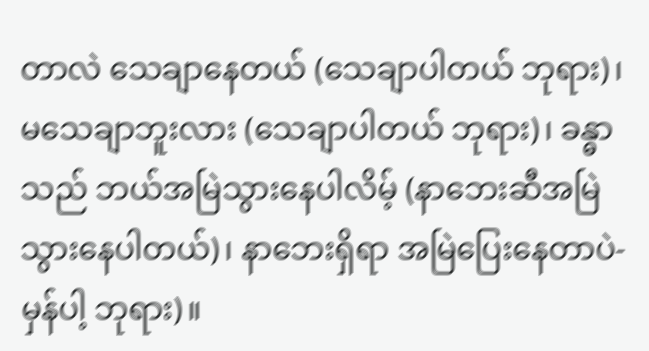တာလဲ သေချာနေတယ် (သေချာပါတယ် ဘုရား)၊ မသေချာဘူးလား (သေချာပါတယ် ဘုရား)၊ ခန္ဓာသည် ဘယ်အမြဲသွားနေပါလိမ့် (နာဘေးဆီအမြဲသွားနေပါတယ်)၊ နာဘေးရှိရာ အမြဲပြေးနေတာပဲ-မှန်ပါ့ ဘုရား)။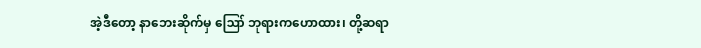အဲ့ဒီတော့ နာဘေးဆိုက်မှ ဪ ဘုရားကဟောထား၊ တို့ဆရာ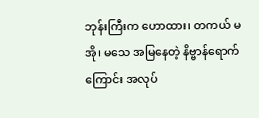ဘုန်းကြီးက ဟောထား၊ တကယ် မအို၊ မသေ အမြနေတဲ့ နိဗ္ဗာန်ရောက်ကြောင်း အလုပ်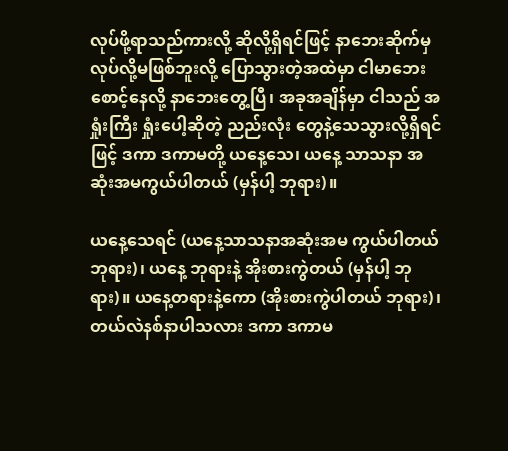လုပ်ဖို့ရာသည်ကားလို့ ဆိုလို့ရှိရင်ဖြင့် နာဘေးဆိုက်မှ လုပ်လို့မဖြစ်ဘူးလို့ ပြောသွားတဲ့အထဲမှာ ငါမာဘေးစောင့်နေလို့ နာဘေးတွေ့ပြီ၊ အခုအချိန်မှာ ငါသည် အရှုံးကြီး ရှုံးပေါ့ဆိုတဲ့ ညည်းလုံး တွေနဲ့သေသွားလို့ရှိရင်ဖြင့် ဒကာ ဒကာမတို့ ယနေ့သေ၊ ယနေ့ သာသနာ အဆုံးအမကွယ်ပါတယ် (မှန်ပါ့ ဘုရား)။

ယနေ့သေရင် (ယနေ့သာသနာအဆုံးအမ ကွယ်ပါတယ် ဘုရား)၊ ယနေ့ ဘုရားနဲ့ အိုးစားကွဲတယ် (မှန်ပါ့ ဘုရား)။ ယနေ့တရားနဲ့ကော (အိုးစားကွဲပါတယ် ဘုရား)၊ တယ်လဲနစ်နာပါသလား ဒကာ ဒကာမ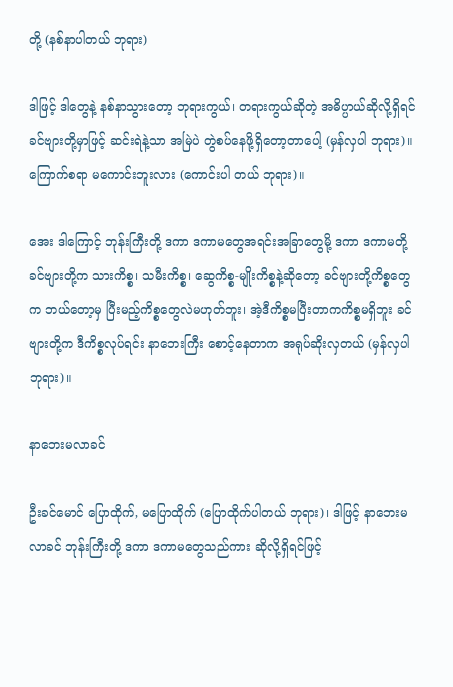တို့ (နစ်နာပါတယ် ဘုရား)

ဒါဖြင့် ဒါတွေနဲ့ နစ်နာသွားတော့ ဘုရားကွယ်၊ တရားကွယ်ဆိုတဲ့ အဓိပ္ပာယ်ဆိုလို့ရှိရင် ခင်ဗျားတို့မှာဖြင့် ဆင်းရဲနဲ့သာ အမြဲပဲ တွဲစပ်နေဖို့ရှိတော့တာပေါ့ (မှန်လှပါ ဘုရား)။ ကြောက်စရာ မကောင်းဘူးလား (ကောင်းပါ တယ် ဘုရား)။

အေး ဒါကြောင့် ဘုန်းကြီးတို့ ဒကာ ဒကာမတွေအရင်းအခြာတွေမို့ ဒကာ ဒကာမတို့ ခင်ဗျားတို့က သားကိစ္စ၊ သမီးကိစ္စ၊ ဆွေကိစ္စ-မျိုးကိစ္စနဲ့ဆိုတော့ ခင်ဗျားတို့ကိစ္စတွေက ဘယ်တော့မှ ပြီးမည့်ကိစ္စတွေလဲမဟုတ်ဘူး၊ အဲ့ဒီကိစ္စမပြီးတာကကိစ္စမရှိဘူး ခင်ဗျားတို့က ဒီကိစ္စလုပ်ရင်း နာဘေးကြီး စောင့်နေတာက အရုပ်ဆိုးလှတယ် (မှန်လှပါ ဘုရား)။

နာဘေးမလာခင်

ဦးခင်မောင် ပြောထိုက်, မပြောထိုက် (ပြောထိုက်ပါတယ် ဘုရား)၊ ဒါဖြင့် နာဘေးမလာခင် ဘုန်းကြီးတို့ ဒကာ ဒကာမတွေသည်ကား ဆိုလို့ရှိရင်ဖြင့်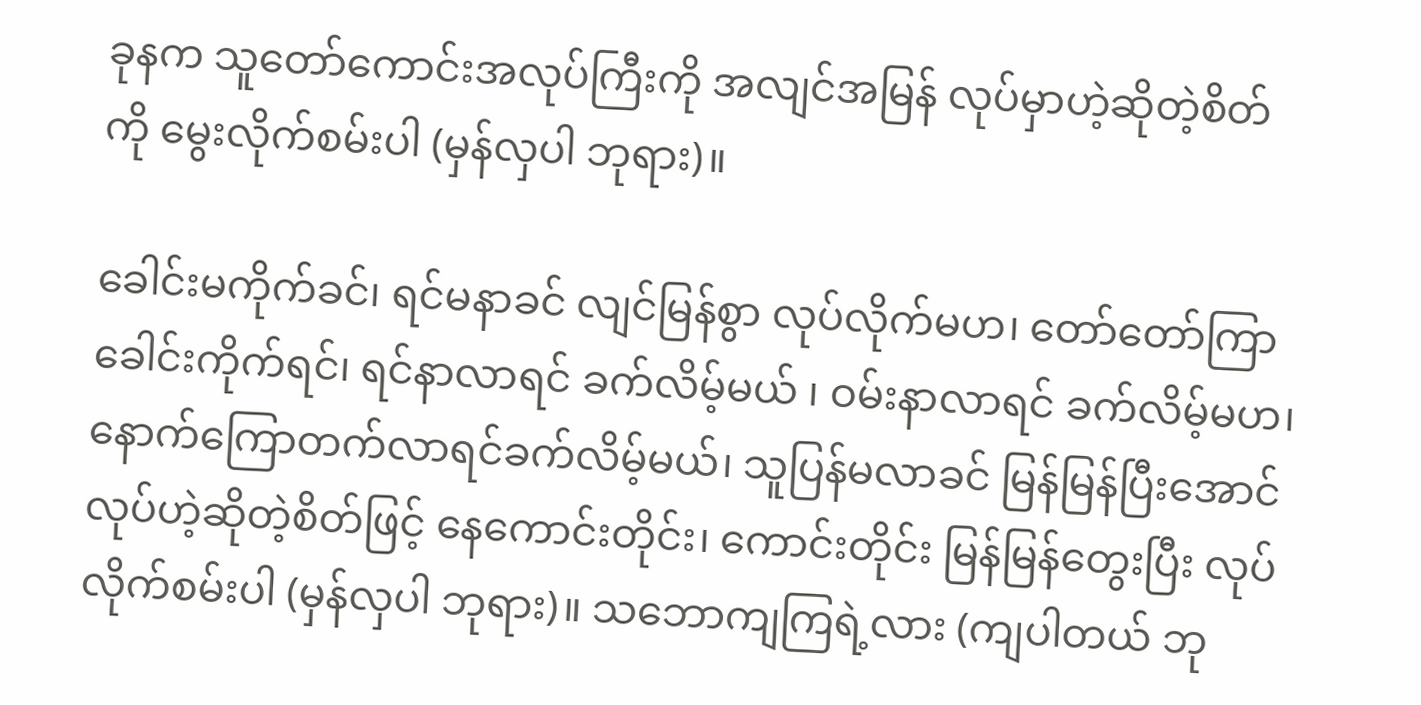ခုနက သူတော်ကောင်းအလုပ်ကြီးကို အလျင်အမြန် လုပ်မှာဟဲ့ဆိုတဲ့စိတ်ကို မွေးလိုက်စမ်းပါ (မှန်လှပါ ဘုရား)။

ခေါင်းမကိုက်ခင်၊ ရင်မနာခင် လျင်မြန်စွာ လုပ်လိုက်မဟ၊ တော်တော်ကြာ ခေါင်းကိုက်ရင်၊ ရင်နာလာရင် ခက်လိမ့်မယ် ၊ ဝမ်းနာလာရင် ခက်လိမ့်မဟ၊ နောက်ကြောတက်လာရင်ခက်လိမ့်မယ်၊ သူပြန်မလာခင် မြန်မြန်ပြီးအောင်လုပ်ဟဲ့ဆိုတဲ့စိတ်ဖြင့် နေကောင်းတိုင်း၊ ကောင်းတိုင်း မြန်မြန်တွေးပြီး လုပ်လိုက်စမ်းပါ (မှန်လှပါ ဘုရား)။ သဘောကျကြရဲ့လား (ကျပါတယ် ဘု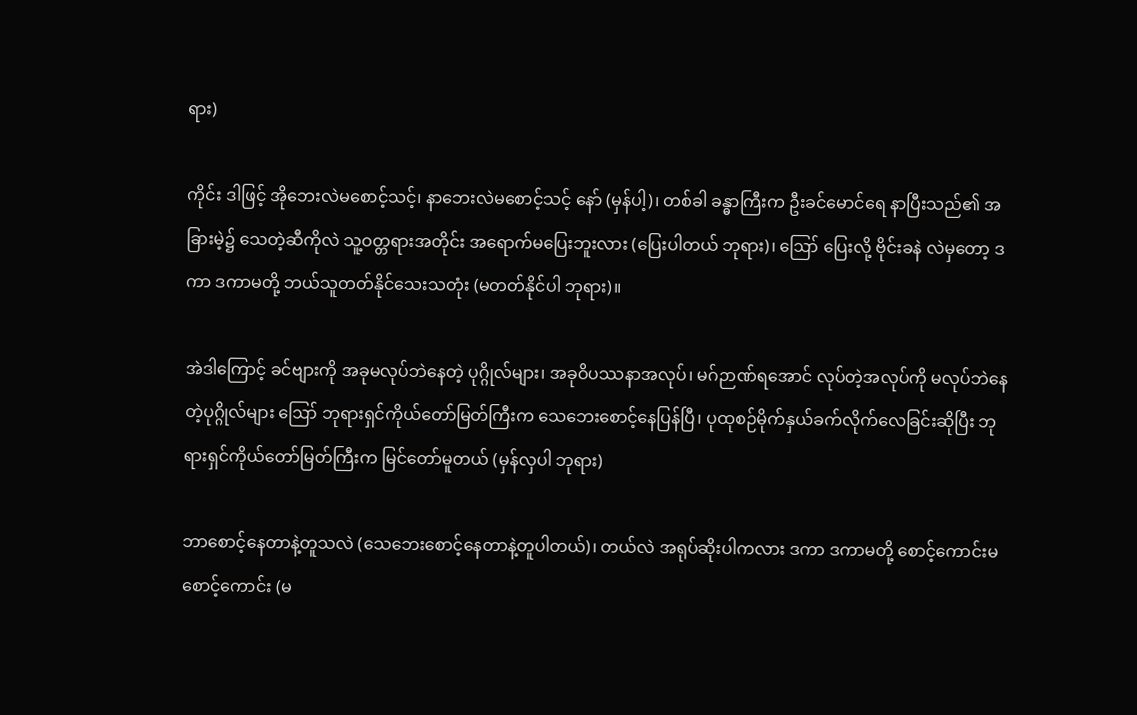ရား)

ကိုင်း ဒါဖြင့် အိုဘေးလဲမစောင့်သင့်၊ နာဘေးလဲမစောင့်သင့် နော် (မှန်ပါ့)၊ တစ်ခါ ခန္ဓာကြီးက ဦးခင်မောင်ရေ နာပြီးသည်၏ အခြားမဲ့၌ သေတဲ့ဆီကိုလဲ သူ့ဝတ္တရားအတိုင်း အရောက်မပြေးဘူးလား (ပြေးပါတယ် ဘုရား)၊ ဪ ပြေးလို့ ဗိုင်းခနဲ လဲမှတော့ ဒကာ ဒကာမတို့ ဘယ်သူတတ်နိုင်သေးသတုံး (မတတ်နိုင်ပါ ဘုရား)။

အဲဒါကြောင့် ခင်ဗျားကို အခုမလုပ်ဘဲနေတဲ့ ပုဂ္ဂိုလ်များ၊ အခုဝိပဿနာအလုပ်၊ မဂ်ဉာဏ်ရအောင် လုပ်တဲ့အလုပ်ကို မလုပ်ဘဲနေတဲ့ပုဂ္ဂိုလ်များ ဪ ဘုရားရှင်ကိုယ်တော်မြတ်ကြီးက သေဘေးစောင့်နေပြန်ပြီ၊ ပုထုစဉ်မိုက်နှယ်ခက်လိုက်လေခြင်းဆိုပြီး ဘုရားရှင်ကိုယ်တော်မြတ်ကြီးက မြင်တော်မူတယ် (မှန်လှပါ ဘုရား)

ဘာစောင့်နေတာနဲ့တူသလဲ (သေဘေးစောင့်နေတာနဲ့တူပါတယ်)၊ တယ်လဲ အရုပ်ဆိုးပါကလား ဒကာ ဒကာမတို့ စောင့်ကောင်းမစောင့်ကောင်း (မ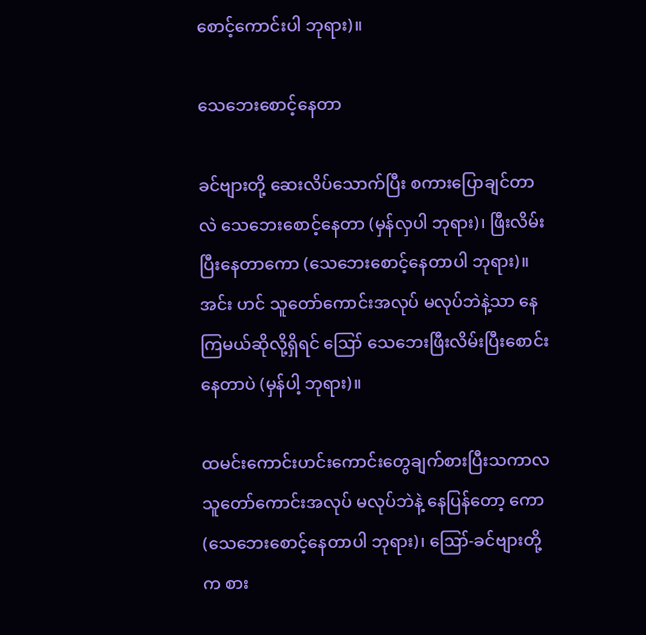စောင့်ကောင်းပါ ဘုရား)။

သေဘေးစောင့်နေတာ

ခင်ဗျားတို့ ဆေးလိပ်သောက်ပြီး စကားပြောချင်တာလဲ သေဘေးစောင့်နေတာ (မှန်လှပါ ဘုရား)၊ ဖြီးလိမ်းပြီးနေတာကော (သေဘေးစောင့်နေတာပါ ဘုရား)။ အင်း ဟင် သူတော်ကောင်းအလုပ် မလုပ်ဘဲနဲ့သာ နေကြမယ်ဆိုလို့ရှိရင် ဪ သေဘေးဖြီးလိမ်းပြီးစောင်းနေတာပဲ (မှန်ပါ့ ဘုရား)။

ထမင်းကောင်းဟင်းကောင်းတွေချက်စားပြီးသကာလ သူတော်ကောင်းအလုပ် မလုပ်ဘဲနဲ့ နေပြန်တော့ ကော (သေဘေးစောင့်နေတာပါ ဘုရား)၊ ဪ-ခင်ဗျားတို့က စား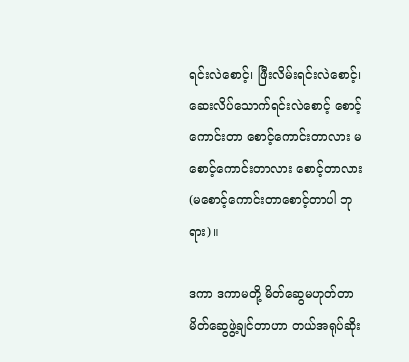ရင်းလဲစောင့်၊ ဖြီးလိမ်းရင်းလဲစောင့်၊ ဆေးလိပ်သောက်ရင်းလဲစောင့် စောင့်ကောင်းတာ စောင့်ကောင်းတာလား မစောင့်ကောင်းတာလား စောင့်တာလား (မစောင့်ကောင်းတာစောင့်တာပါ ဘုရား)။

ဒကာ ဒကာမတို့ မိတ်ဆွေမဟုတ်တာ မိတ်ဆွေဖွဲ့ချင်တာဟာ တယ်အရုပ်ဆိုး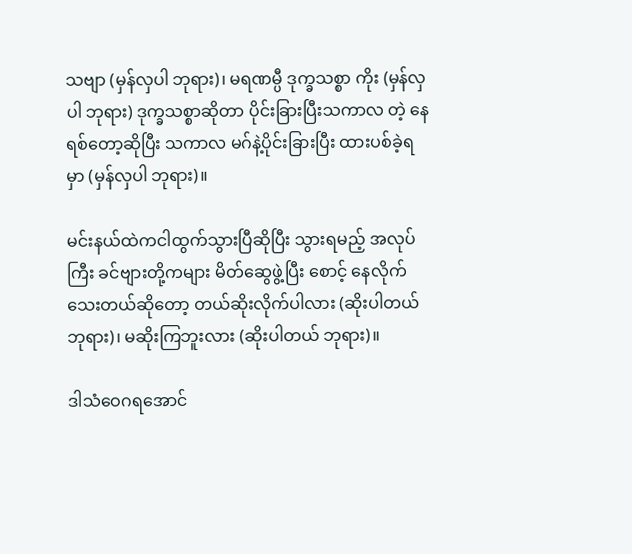သဗျာ (မှန်လှပါ ဘုရား)၊ မရဏမ္ပီ ဒုက္ခသစ္စာ ကိုး (မှန်လှပါ ဘုရား) ဒုက္ခသစ္စာဆိုတာ ပိုင်းခြားပြီးသကာလ တဲ့ နေရစ်တော့ဆိုပြီး သကာလ မဂ်နဲ့ပိုင်းခြားပြီး ထားပစ်ခဲ့ရမှာ (မှန်လှပါ ဘုရား)။

မင်းနယ်ထဲကငါထွက်သွားပြီဆိုပြီး သွားရမည့် အလုပ်ကြီး ခင်ဗျားတို့ကများ မိတ်ဆွေဖွဲ့ပြီး စောင့် နေလိုက်သေးတယ်ဆိုတော့ တယ်ဆိုးလိုက်ပါလား (ဆိုးပါတယ် ဘုရား)၊ မဆိုးကြဘူးလား (ဆိုးပါတယ် ဘုရား)။

ဒါသံဝေဂရအောင်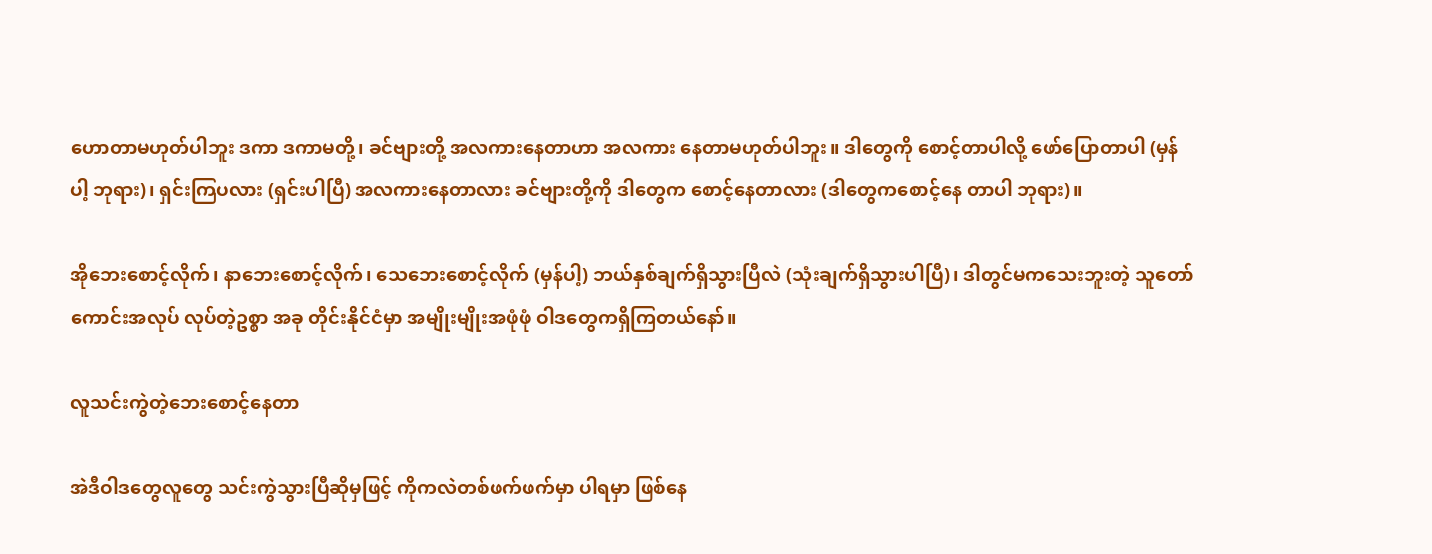ဟောတာမဟုတ်ပါဘူး ဒကာ ဒကာမတို့၊ ခင်ဗျားတို့ အလကားနေတာဟာ အလကား နေတာမဟုတ်ပါဘူး။ ဒါတွေကို စောင့်တာပါလို့ ဖော်ပြောတာပါ (မှန်ပါ့ ဘုရား)၊ ရှင်းကြပလား (ရှင်းပါပြီ) အလကားနေတာလား ခင်ဗျားတို့ကို ဒါတွေက စောင့်နေတာလား (ဒါတွေကစောင့်နေ တာပါ ဘုရား)။

အိုဘေးစောင့်လိုက်၊ နာဘေးစောင့်လိုက်၊ သေဘေးစောင့်လိုက် (မှန်ပါ့) ဘယ်နှစ်ချက်ရှိသွားပြီလဲ (သုံးချက်ရှိသွားပါပြီ)၊ ဒါတွင်မကသေးဘူးတဲ့ သူတော်ကောင်းအလုပ် လုပ်တဲ့ဥစ္စာ အခု တိုင်းနိုင်ငံမှာ အမျိုးမျိုးအဖုံဖုံ ဝါဒတွေကရှိကြတယ်နော်။

လူသင်းကွဲတဲ့ဘေးစောင့်နေတာ

အဲဒီဝါဒတွေလူတွေ သင်းကွဲသွားပြီဆိုမှဖြင့် ကိုကလဲတစ်ဖက်ဖက်မှာ ပါရမှာ ဖြစ်နေ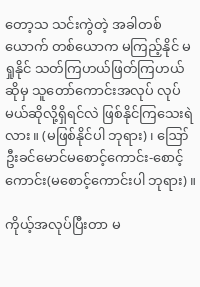တော့သ သင်းကွဲတဲ့ အခါတစ်ယောက် တစ်ယောက မကြည့်နိုင် မရှုနိုင် သတ်ကြဟယ်ဖြတ်ကြဟယ် ဆိုမှ သူတော်ကောင်းအလုပ် လုပ်မယ်ဆိုလို့ရှိရင်လဲ ဖြစ်နိုင်ကြသေးရဲလား။ (မဖြစ်နိုင်ပါ ဘုရား)၊ ဪ ဦးခင်မောင်မစောင့်ကောင်း-စောင့်ကောင်း(မစောင့်ကောင်းပါ ဘုရား)။

ကိုယ့်အလုပ်ပြီးတာ မ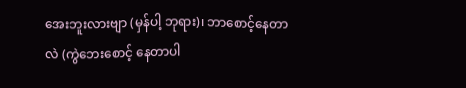အေးဘူးလားဗျာ (မှန်ပါ့ ဘုရား)၊ ဘာစောင့်နေတာလဲ (ကွဲဘေးစောင့် နေတာပါ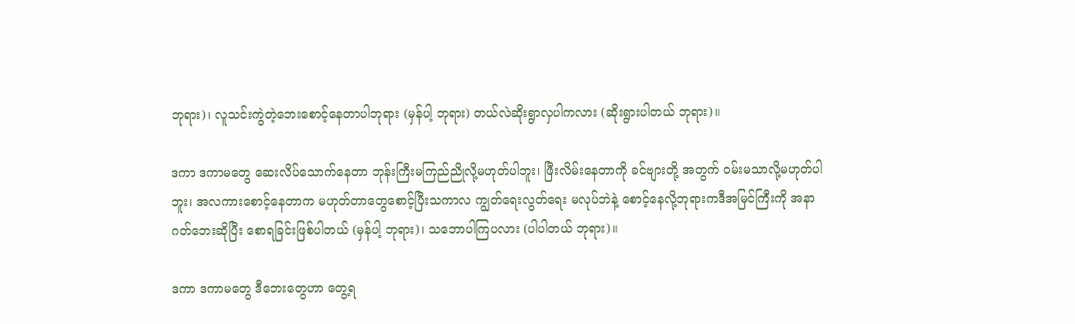ဘုရား)၊ လူသင်းကွဲတဲ့ဘေးစောင့်နေတာပါဘုရား (မှန်ပါ့ ဘုရား) တယ်လဲဆိုးရွာလှပါကလား (ဆိုးရွားပါတယ် ဘုရား)။

ဒကာ ဒကာမတွေ ဆေးလိပ်သောက်နေတာ ဘုန်းကြီးမကြည်ညိုလို့မဟုတ်ပါဘူး၊ ဖြီးလိမ်းနေတာကို ခင်ဗျားတို့ အတွက် ဝမ်းမသာလို့မဟုတ်ပါဘူး၊ အလကားစောင့်နေတာက မဟုတ်တာတွေစောင့်ပြီးသကာလ ကျွတ်ရေးလွတ်ရေး မလုပ်ဘဲနဲ့ စောင့်နေလို့ဘုရားကဒီအမြင်ကြီးကို အနာဂတ်ဘေးဆိုပြီး စောရခြင်းဖြစ်ပါတယ် (မှန်ပါ့ ဘုရား)၊ သဘောပါကြပလား (ပါပါတယ် ဘုရား)။

ဒကာ ဒကာမတွေ ဒီဘေးတွေဟာ တွေ့ရ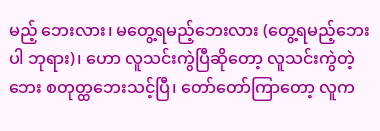မည့် ဘေးလား၊ မတွေ့ရမည့်ဘေးလား (တွေ့ရမည့်ဘေးပါ ဘုရား)၊ ဟော လူသင်းကွဲပြီဆိုတော့ လူသင်းကွဲတဲ့ဘေး စတုတ္ထဘေးသင့်ပြီ၊ တော်တော်ကြာတော့ လူက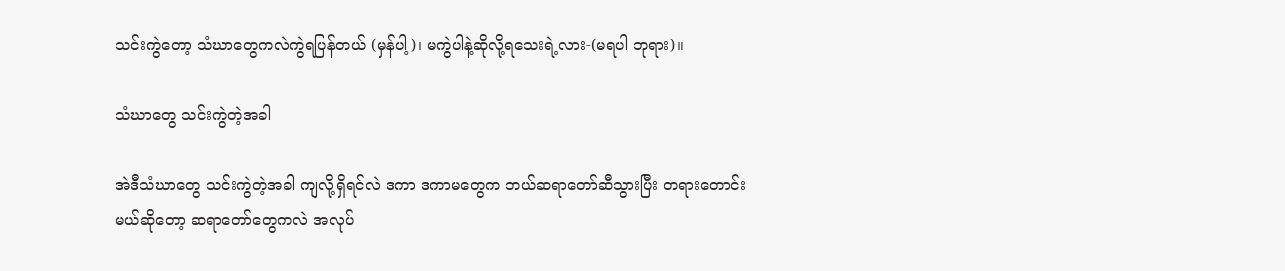သင်းကွဲတော့ သံဃာတွေကလဲကွဲရပြန်တယ် (မှန်ပါ့)၊ မကွဲပါနဲ့ဆိုလို့ရသေးရဲ့လား-(မရပါ ဘုရား)။

သံဃာတွေ သင်းကွဲတဲ့အခါ

အဲဒီသံဃာတွေ သင်းကွဲတဲ့အခါ ကျလို့ရှိရင်လဲ ဒကာ ဒကာမတွေက ဘယ်ဆရာတော်ဆီသွားပြီး တရားတောင်း မယ်ဆိုတော့ ဆရာတော်တွေကလဲ အလုပ်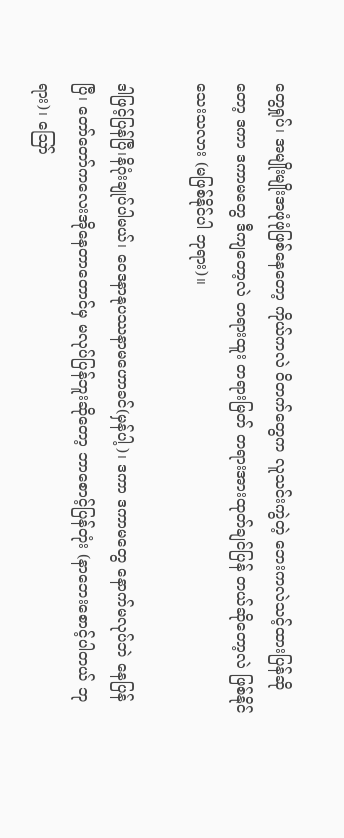တွေရှုပ်၊ အမျိုးမျိုးအဖုံဖုံဖြစ်နေတော့ ကိုယ်ကလဲ ဝိတက်တွေက လူသင်းကွဲတဲ့ ဘေးကလဲသင့်ထားပြန်ဆိုတော့ ဒကာ ဒကာမတွေ ဒီကျတော့လဲ တရားထူး တရားမြတ် တရားအားထုတ်ချင်ပြန် တယ်ဆိုတော့လဲ ဖြစ်နိုင်သေးသလား (မဖြစ်နိုင်ပါ ဘုရား)။

ဒါဖြင့်ပြန်ပြီ၊နိဂုံးချုပ်ပါမယ်၊ ဝေဒနာနုပဿနာမဟောခင်(မှန်ပါ့)၊ ဒကာ ဒကာမတွေ နောက်မလုပ်ဘဲ နေပြန်ပြီ၊ တော်တော်ကလေးအိုနေတာတောင်မှ မလုပ်ပြန်ဘူးဆိုတော့ ဘာစောင့်ပြန်တုံး (နာဘေးစောင့်ပါတယ် ဘုရား)၊ ဪ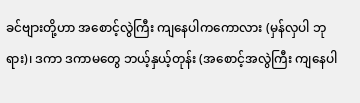ခင်ဗျားတို့ဟာ အစောင့်လွဲကြီး ကျနေပါကကောလား (မှန်လှပါ ဘုရား)၊ ဒကာ ဒကာမတွေ ဘယ့်နှယ့်တုန်း (အစောင့်အလွဲကြီး ကျနေပါ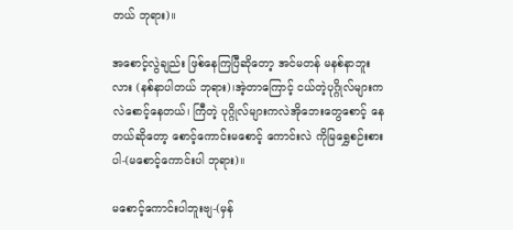တယ် ဘုရား)။

အစောင့်လွဲချည်း ဖြစ်နေကြပြီဆိုတော့ အင်မတန် မနစ်နာဘူးလား (နစ်နာပါတယ် ဘုရား)၊အဲ့တာကြောင့် ငယ်တဲ့ပုဂ္ဂိုလ်များကလဲစောင့်နေတယ်၊ ကြီတဲ့ ပုဂ္ဂိုလ်များကလဲအိုဘေးတွေစောင့် နေတယ်ဆိုတော့ စောင့်ကောင်းမစောင့် ကောင်းလဲ ကိုမြရွှေစဉ်းစားပါ-(မစောင့်ကောင်းပါ ဘုရား)။

မစောင့်ကောင်းပါဘူးဗျ-(မှန်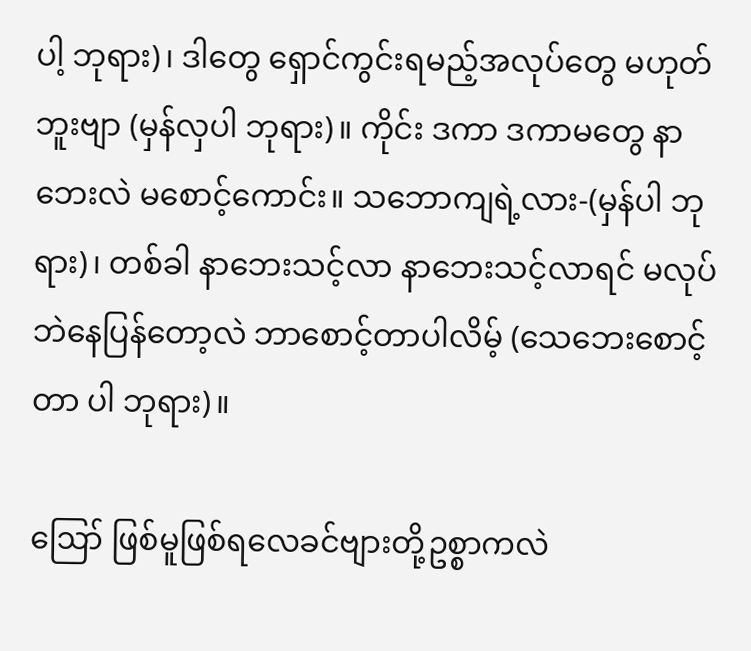ပါ့ ဘုရား)၊ ဒါတွေ ရှောင်ကွင်းရမည့်အလုပ်တွေ မဟုတ်ဘူးဗျာ (မှန်လှပါ ဘုရား)။ ကိုင်း ဒကာ ဒကာမတွေ နာဘေးလဲ မစောင့်ကောင်း။ သဘောကျရဲ့လား-(မှန်ပါ ဘုရား)၊ တစ်ခါ နာဘေးသင့်လာ နာဘေးသင့်လာရင် မလုပ်ဘဲနေပြန်တော့လဲ ဘာစောင့်တာပါလိမ့် (သေဘေးစောင့်တာ ပါ ဘုရား)။

ဪ ဖြစ်မူဖြစ်ရလေခင်ဗျားတို့ဥစ္စာကလဲ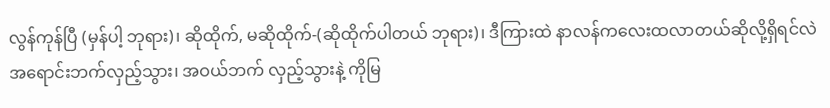လွန်ကုန်ပြီ (မှန်ပါ့ ဘုရား)၊ ဆိုထိုက်, မဆိုထိုက်-(ဆိုထိုက်ပါတယ် ဘုရား)၊ ဒီကြားထဲ နာလန်ကလေးထလာတယ်ဆိုလို့ရှိရင်လဲ အရောင်းဘက်လှည့်သွား၊ အဝယ်ဘက် လှည့်သွားနဲ့ ကိုမြ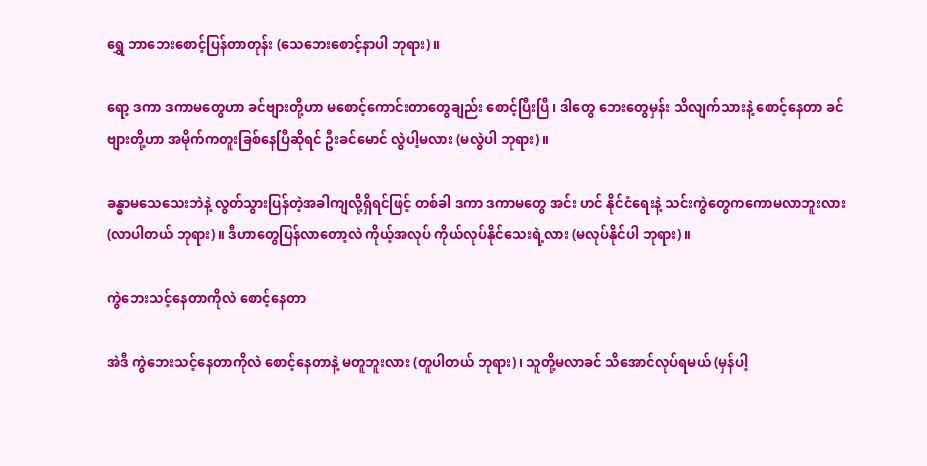ရွှေ ဘာဘေးစောင့်ပြန်တာတုန်း (သေဘေးစောင့်နာပါ ဘုရား)။

ရော့ ဒကာ ဒကာမတွေဟာ ခင်ဗျားတို့ဟာ မစောင့်ကောင်းတာတွေချည်း စောင့်ပြီးပြီ၊ ဒါတွေ ဘေးတွေမှန်း သိလျက်သားနဲ့ စောင့်နေတာ ခင်ဗျားတို့ဟာ အမိုက်ကတူးခြစ်နေပြီဆိုရင် ဦးခင်မောင် လွဲပါ့မလား (မလွဲပါ ဘုရား)။

ခန္ဓာမသေသေးဘဲနဲ့ လွတ်သွားပြန်တဲ့အခါကျလို့ရှိရင်ဖြင့် တစ်ခါ ဒကာ ဒကာမတွေ အင်း ဟင် နိုင်ငံရေးနဲ့ သင်းကွဲတွေကကောမလာဘူးလား (လာပါတယ် ဘုရား)။ ဒီဟာတွေပြန်လာတော့လဲ ကိုယ့်အလုပ် ကိုယ်လုပ်နိုင်သေးရဲ့လား (မလုပ်နိုင်ပါ ဘုရား)။

ကွဲဘေးသင့်နေတာကိုလဲ စောင့်နေတာ

အဲဒီ ကွဲဘေးသင့်နေတာကိုလဲ စောင့်နေတာနဲ့ မတူဘူးလား (တူပါတယ် ဘုရား)၊ သူတို့မလာခင် သိအောင်လုပ်ရမယ် (မှန်ပါ့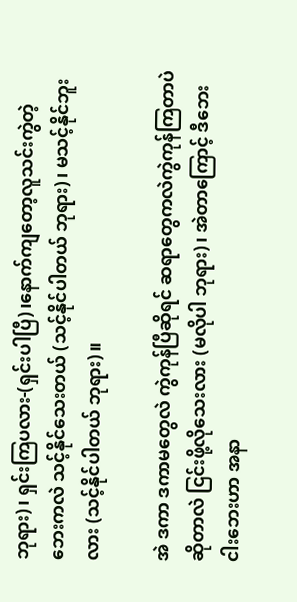ဘုရား)၊ ရှင်းကြပလား-(ရှင်းပါပြီ)၊နောက်ကျတော့လူသင်းကွဲတဲ့ ဘေးကလဲ သင့်နိုင်သေးတယ် (သင့်နိုင်ပါတယ် ဘုရား)၊ မသင့်နိုင်ဘူးလား (သင့်နိုင်ပါတယ် ဘုရား)။

အဲ ဒကာ ဒကာမတွေလဲ ကွဲကုန်ပြီဆိုရင် ဆရာတွေကလဲကွဲကုန်ကြတာပဲဆိုတာလဲ ငြင်းဖို့လိုသေးလား (မလိုပါ ဘုရား)၊ အဲတာကြောင့် ဒီဘေးငါးဘေးဟာ အနာ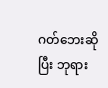ဂတ်ဘေးဆိုပြီး ဘုရား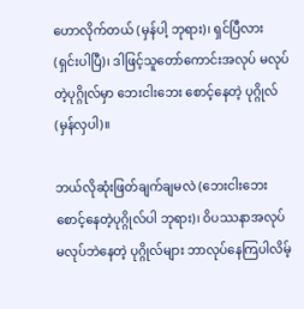ဟောလိုက်တယ် (မှန်ပါ့ ဘုရား)၊ ရှင်ပြီလား (ရှင်းပါပြီ)၊ ဒါဖြင့်သူတော်ကောင်းအလုပ် မလုပ်တဲ့ပုဂ္ဂိုလ်မှာ ဘေးငါးဘေး စောင့်နေတဲ့ ပုဂ္ဂိုလ် (မှန်လှပါ)။

ဘယ်လိုဆုံးဖြတ်ချက်ချမလဲ (ဘေးငါးဘေးစောင့်နေတဲ့ပုဂ္ဂိုလ်ပါ ဘုရား)၊ ဝိပဿနာအလုပ်မလုပ်ဘဲနေတဲ့ ပုဂ္ဂိုလ်များ ဘာလုပ်နေကြပါလိမ့်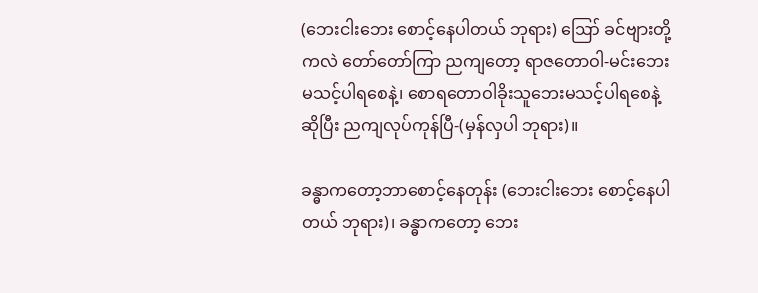(ဘေးငါးဘေး စောင့်နေပါတယ် ဘုရား) ဪ ခင်ဗျားတို့ကလဲ တော်တော်ကြာ ညကျတော့ ရာဇတောဝါ-မင်းဘေး မသင့်ပါရစေနဲ့၊ စောရတောဝါခိုးသူဘေးမသင့်ပါရစေနဲ့ဆိုပြီး ညကျလုပ်ကုန်ပြီ-(မှန်လှပါ ဘုရား)။

ခန္ဓာကတော့ဘာစောင့်နေတုန်း (ဘေးငါးဘေး စောင့်နေပါတယ် ဘုရား)၊ ခန္ဓာကတော့ ဘေး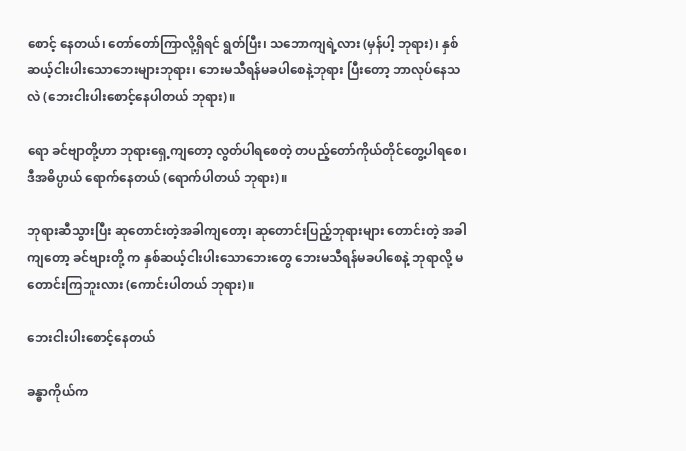စောင့် နေတယ်၊ တော်တော်ကြာလို့ရှိရင် ရွတ်ပြီး၊ သဘောကျရဲ့လား (မှန်ပါ့ ဘုရား)၊ နှစ်ဆယ့်ငါးပါးသောဘေးများဘုရား၊ ဘေးမသီရန်မခပါစေနဲ့ဘုရား ပြီးတော့ ဘာလုပ်နေသလဲ (ဘေးငါးပါးစောင့်နေပါတယ် ဘုရား)။

ရော ခင်ဗျာတို့ဟာ ဘုရားရှေ့ကျတော့ လွတ်ပါရစေတဲ့ တပည့်တော်ကိုယ်တိုင်တွေ့ပါရစေ၊ ဒီအဓိပ္ပာယ် ရောက်နေတယ် (ရောက်ပါတယ် ဘုရား)။

ဘုရားဆီသွားပြီး ဆုတောင်းတဲ့အခါကျတော့၊ ဆုတောင်းပြည့်ဘုရားများ တောင်းတဲ့ အခါကျတော့ ခင်ဗျားတို့ က နှစ်ဆယ့်ငါးပါးသောဘေးတွေ ဘေးမသီရန်မခပါစေနဲ့ ဘုရာလို့ မတောင်းကြဘူးလား (ကောင်းပါတယ် ဘုရား)။

ဘေးငါးပါးစောင့်နေတယ်

ခန္ဓာကိုယ်က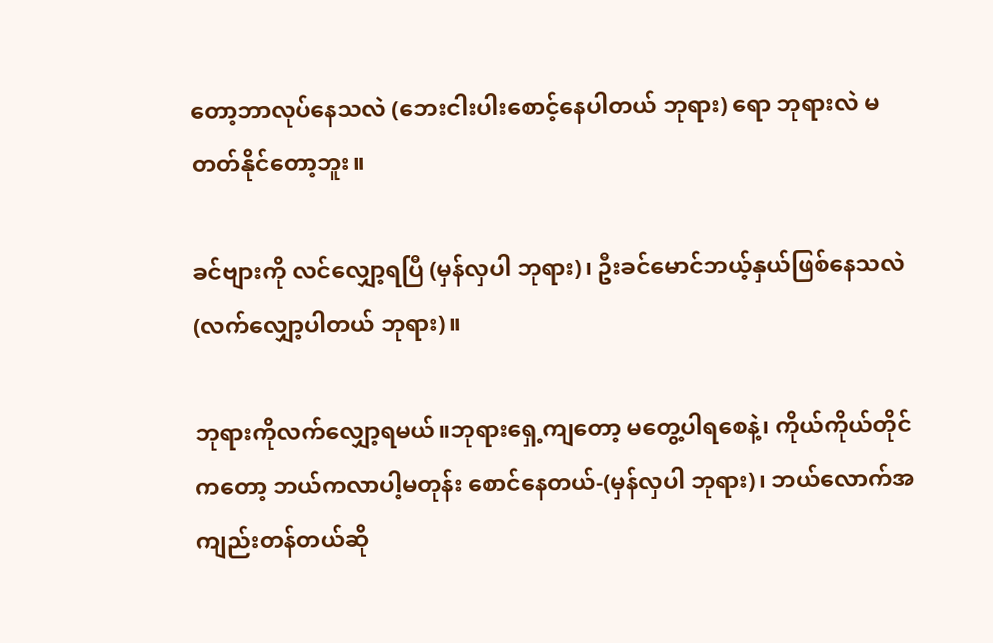တော့ဘာလုပ်နေသလဲ (ဘေးငါးပါးစောင့်နေပါတယ် ဘုရား) ရော ဘုရားလဲ မတတ်နိုင်တော့ဘူး။

ခင်ဗျားကို လင်လျှော့ရပြီ (မှန်လှပါ ဘုရား)၊ ဦးခင်မောင်ဘယ့်နှယ်ဖြစ်နေသလဲ (လက်လျှော့ပါတယ် ဘုရား)။

ဘုရားကိုလက်လျှော့ရမယ်။ဘုရားရှေ့ကျတော့ မတွေ့ပါရစေနဲ့၊ ကိုယ်ကိုယ်တိုင်ကတော့ ဘယ်ကလာပါ့မတုန်း စောင်နေတယ်-(မှန်လှပါ ဘုရား)၊ ဘယ်လောက်အကျည်းတန်တယ်ဆို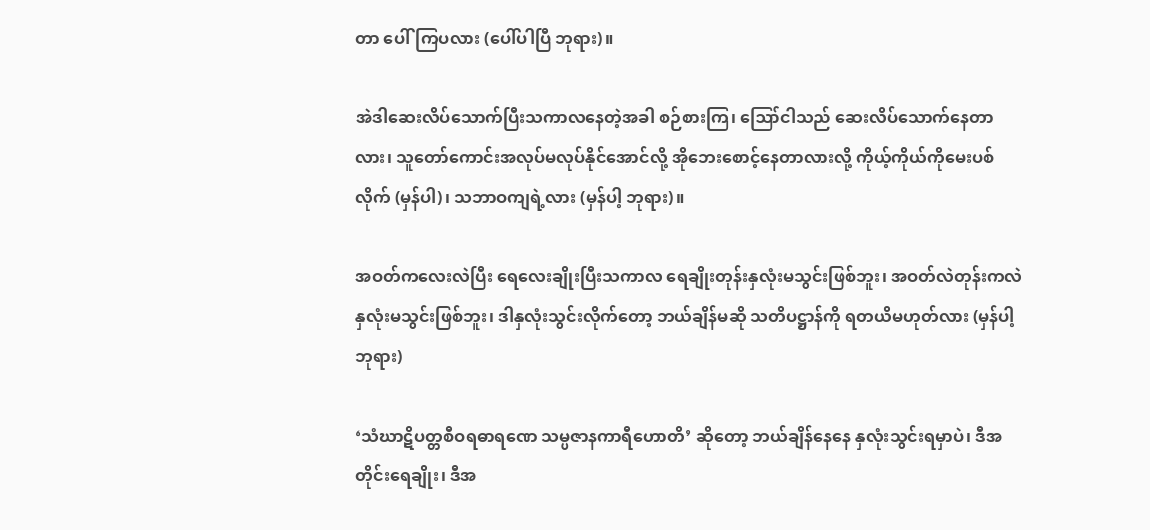တာ ပေါ်ကြပလား (ပေါ်ပါပြီ ဘုရား)။

အဲဒါဆေးလိပ်သောက်ပြီးသကာလနေတဲ့အခါ စဉ်စားကြ၊ ဪငါသည် ဆေးလိပ်သောက်နေတာလား၊ သူတော်ကောင်းအလုပ်မလုပ်နိုင်အောင်လို့ အိုဘေးစောင့်နေတာလားလို့ ကိုယ့်ကိုယ်ကိုမေးပစ်လိုက် (မှန်ပါ)၊ သဘာဝကျရဲ့လား (မှန်ပါ့ ဘုရား)။

အဝတ်ကလေးလဲပြီး ရေလေးချိုးပြီးသကာလ ရေချိုးတုန်းနှလုံးမသွင်းဖြစ်ဘူး၊ အဝတ်လဲတုန်းကလဲ နှလုံးမသွင်းဖြစ်ဘူး၊ ဒါနှလုံးသွင်းလိုက်တော့ ဘယ်ချိန်မဆို သတိပဋ္ဌာန်ကို ရတယိမဟုတ်လား (မှန်ပါ့ ဘုရား)

‘သံဃာဋိပတ္တစီဝရဓာရဏေ သမ္ပဇာနကာရီဟောတိ’ ဆိုတော့ ဘယ်ချိန်နေနေ နှလုံးသွင်းရမှာပဲ၊ ဒီအတိုင်းရေချိုး၊ ဒီအ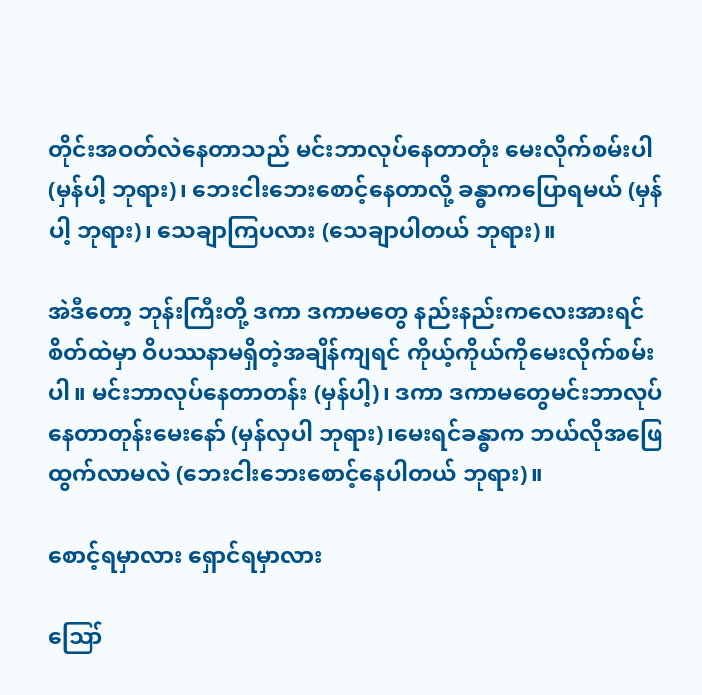တိုင်းအဝတ်လဲနေတာသည် မင်းဘာလုပ်နေတာတုံး မေးလိုက်စမ်းပါ (မှန်ပါ့ ဘုရား)၊ ဘေးငါးဘေးစောင့်နေတာလို့ ခန္ဓာကပြောရမယ် (မှန်ပါ့ ဘုရား)၊ သေချာကြပလား (သေချာပါတယ် ဘုရား)။

အဲဒီတော့ ဘုန်းကြီးတို့ ဒကာ ဒကာမတွေ နည်းနည်းကလေးအားရင် စိတ်ထဲမှာ ဝိပဿနာမရှိတဲ့အချိန်ကျရင် ကိုယ့်ကိုယ်ကိုမေးလိုက်စမ်းပါ။ မင်းဘာလုပ်နေတာတန်း (မှန်ပါ့)၊ ဒကာ ဒကာမတွေမင်းဘာလုပ်နေတာတုန်းမေးနော် (မှန်လှပါ ဘုရား)၊မေးရင်ခန္ဓာက ဘယ်လိုအဖြေထွက်လာမလဲ (ဘေးငါးဘေးစောင့်နေပါတယ် ဘုရား)။

စောင့်ရမှာလား ရှောင်ရမှာလား

ဪ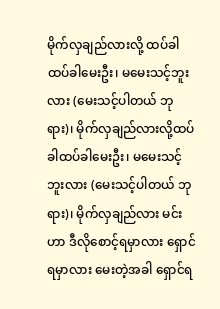မိုက်လှချည်လားလို့ ထပ်ခါထပ်ခါမေးဦး၊ မမေးသင့်ဘူးလား (မေးသင့်ပါတယ် ဘုရား)၊ မိုက်လှချည်လားလို့ထပ်ခါထပ်ခါမေးဦး၊ မမေးသင့်ဘူးလား (မေးသင့်ပါတယ် ဘုရား)၊ မိုက်လှချည်လား မင်းဟာ ဒီလိုစောင့်ရမှာလား ရှောင်ရမှာလား မေးတဲ့အခါ ရှောင်ရ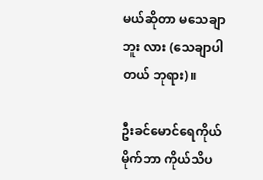မယ်ဆိုတာ မသေချာဘူး လား (သေချာပါ တယ် ဘုရား)။

ဦးခင်မောင်ရေကိုယ်မိုက်ဘာ ကိုယ်သိပ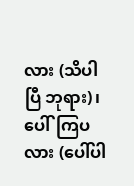လား (သိပါပြီ ဘုရား)၊ ပေါ်ကြပလား (ပေါ်ပါ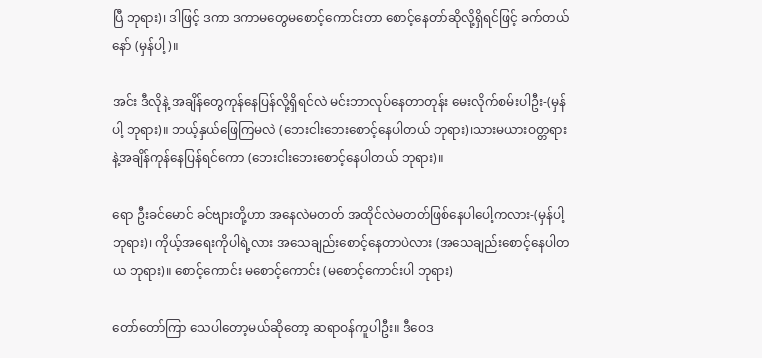ပြီ ဘုရား)၊ ဒါဖြင့် ဒကာ ဒကာမတွေမစောင့်ကောင်းတာ စောင့်နေတာ်ဆိုလို့ရှိရင်ဖြင့် ခက်တယ်နော် (မှန်ပါ့)။

အင်း ဒီလိုနဲ့ အချိန်တွေကုန်နေပြန်လို့ရှိရင်လဲ မင်းဘာလုပ်နေတာတုန်း မေးလိုက်စမ်းပါဦး-(မှန်ပါ့ ဘုရား)။ ဘယ့်နှယ်ဖြေကြမလဲ (ဘေးငါးဘေးစောင့်နေပါတယ် ဘုရား)၊သားမယားဝတ္တရားနဲ့အချိန်ကုန်နေပြန်ရင်ကော (ဘေးငါးဘေးစောင့်နေပါတယ် ဘုရား)။

ရော ဦးခင်မောင် ခင်ဗျားတို့ဟာ အနေလဲမတတ် အထိုင်လဲမတတ်ဖြစ်နေပါပေါ့ကလား-(မှန်ပါ့ ဘုရား)၊ ကိုယ့်အရေးကိုပါရဲ့လား အသေချည်းစောင့်နေတာပဲလား (အသေချည်းစောင့်နေပါတယ ဘုရား)။ စောင့်ကောင်း မစောင့်ကောင်း (မစောင့်ကောင်းပါ ဘုရား)

တော်တော်ကြာ သေပါတော့မယ်ဆိုတော့ ဆရာဝန်ကူပါဦး။ ဒီဝေဒ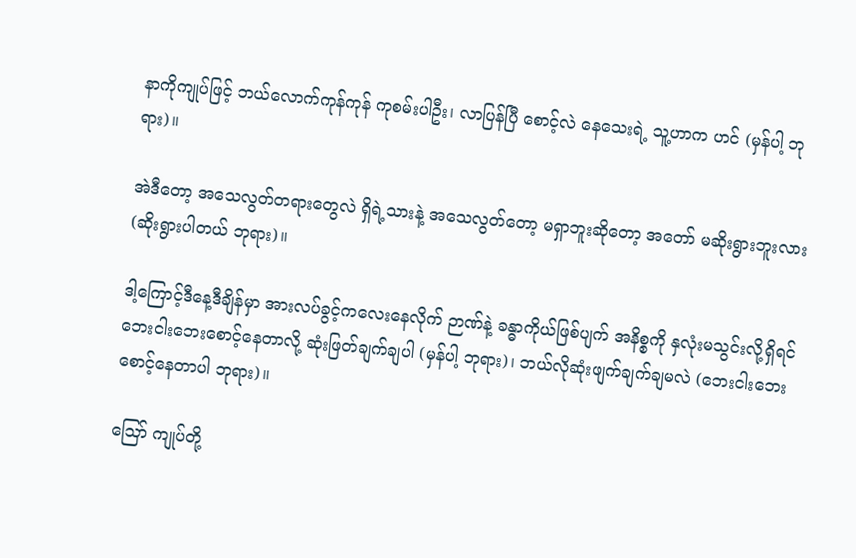နာကိုကျုပ်ဖြင့် ဘယ်လောက်ကုန်ကုန် ကုစမ်းပါဦး၊ လာပြန်ပြီ စောင့်လဲ နေသေးရဲ့ သူ့ဟာက ဟင် (မှန်ပါ့ ဘုရား)။

အဲဒီတော့ အသေလွတ်တရားတွေလဲ ရှိရဲ့သားနဲ့ အသေလွတ်တော့ မရှာဘူးဆိုတော့ အတော် မဆိုးရွားဘူးလား (ဆိုးရွားပါတယ် ဘုရား)။

ဒါ့ကြောင့်ဒီနေ့ဒီချိန်မှာ အားလပ်ခွင့်ကလေးနေလိုက် ဉာဏ်နဲ့ ခန္ဓာကိုယ်ဖြစ်ပျက် အနိစ္စကို နှလုံးမသွင်းလို့ရှိရင် ဘေးငါးဘေးစောင့်နေတာလို့ ဆုံးဖြတ်ချက်ချပါ (မှန်ပါ့ ဘုရား)၊ ဘယ်လိုဆုံးဖျက်ချက်ချမလဲ (ဘေးငါးဘေး စောင့်နေတာပါ ဘုရား)။

ဪ ကျုပ်တို့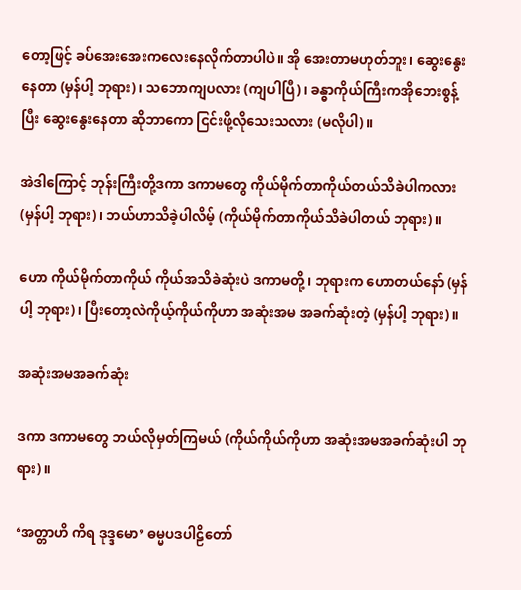တော့ဖြင့် ခပ်အေးအေးကလေးနေလိုက်တာပါပဲ။ အို အေးတာမဟုတ်ဘူး၊ ဆွေးနွေးနေတာ (မှန်ပါ့ ဘုရား)၊ သဘောကျပလား (ကျပါပြီ)၊ ခန္ဓာကိုယ်ကြီးကအိုဘေးစွန့်ပြီး ဆွေးနွေးနေတာ ဆိုဘာကော ငြင်းဖို့လိုသေးသလား (မလိုပါ)။

အဲဒါကြောင့် ဘုန်းကြီးတို့ဒကာ ဒကာမတွေ ကိုယ်မိုက်တာကိုယ်တယ်သိခဲပါကလား (မှန်ပါ့ ဘုရား)၊ ဘယ်ဟာသိခဲ့ပါလိမ့် (ကိုယ်မိုက်တာကိုယ်သိခဲပါတယ် ဘုရား)။

ဟော ကိုယ်မိုက်တာကိုယ် ကိုယ်အသိခဲဆုံးပဲ ဒကာမတို့၊ ဘုရားက ဟောတယ်နော် (မှန်ပါ့ ဘုရား)၊ ပြီးတော့လဲကိုယ့်ကိုယ်ကိုဟာ အဆုံးအမ အခက်ဆုံးတဲ့ (မှန်ပါ့ ဘုရား)။

အဆုံးအမအခက်ဆုံး

ဒကာ ဒကာမတွေ ဘယ်လိုမှတ်ကြမယ် (ကိုယ်ကိုယ်ကိုဟာ အဆုံးအမအခက်ဆုံးပါ ဘုရား)။

‘အတ္တာဟိ ကိရ ဒုဒ္ဒမော’ ဓမ္မပဒပါဠိတော်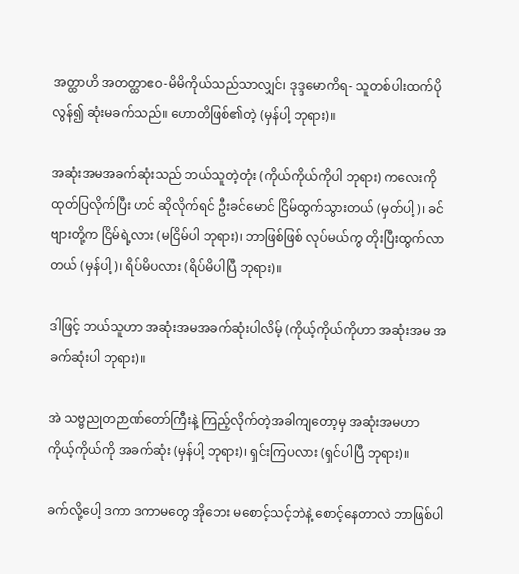အတ္ထာဟိ အတတ္ထာဧဝ-မိမိကိုယ်သည်သာလျှင်၊ ဒုဒ္ဒမောကိရ- သူတစ်ပါးထက်ပိုလွန်၍ ဆုံးမခက်သည်။ ဟောတိဖြစ်၏တဲ့ (မှန်ပါ့ ဘုရား)။

အဆုံးအမအခက်ဆုံးသည် ဘယ်သူတဲ့တုံး (ကိုယ်ကိုယ်ကိုပါ ဘုရား) ကလေးကို ထုတ်ပြလိုက်ပြီး ဟင် ဆိုလိုက်ရင် ဦးခင်မောင် ငြိမ်ထွက်သွားတယ် (မှတ်ပါ့)၊ ခင်ဗျားတို့က ငြိမ်ရဲ့လား (မငြိမ်ပါ ဘုရား)၊ ဘာဖြစ်ဖြစ် လုပ်မယ်ကွ တိုးပြီးထွက်လာတယ် (မှန်ပါ့)၊ ရိပ်မိပလား (ရိပ်မိပါပြီ ဘုရား)။

ဒါဖြင့် ဘယ်သူဟာ အဆုံးအမအခက်ဆုံးပါလိမ့် (ကိုယ့်ကိုယ်ကိုဟာ အဆုံးအမ အခက်ဆုံးပါ ဘုရား)။

အဲ သဗ္ဗညုတဉာဏ်တော်ကြီးနဲ့ ကြည့်လိုက်တဲ့အခါကျတော့မှ အဆုံးအမဟာ ကိုယ့်ကိုယ်ကို အခက်ဆုံး (မှန်ပါ့ ဘုရား)၊ ရှင်းကြပလား (ရှင်ပါပြီ ဘုရား)။

ခက်လို့ပေါ့ ဒကာ ဒကာမတွေ အိုဘေး မစောင့်သင့်ဘဲနဲ့ စောင့်နေတာလဲ ဘာဖြစ်ပါ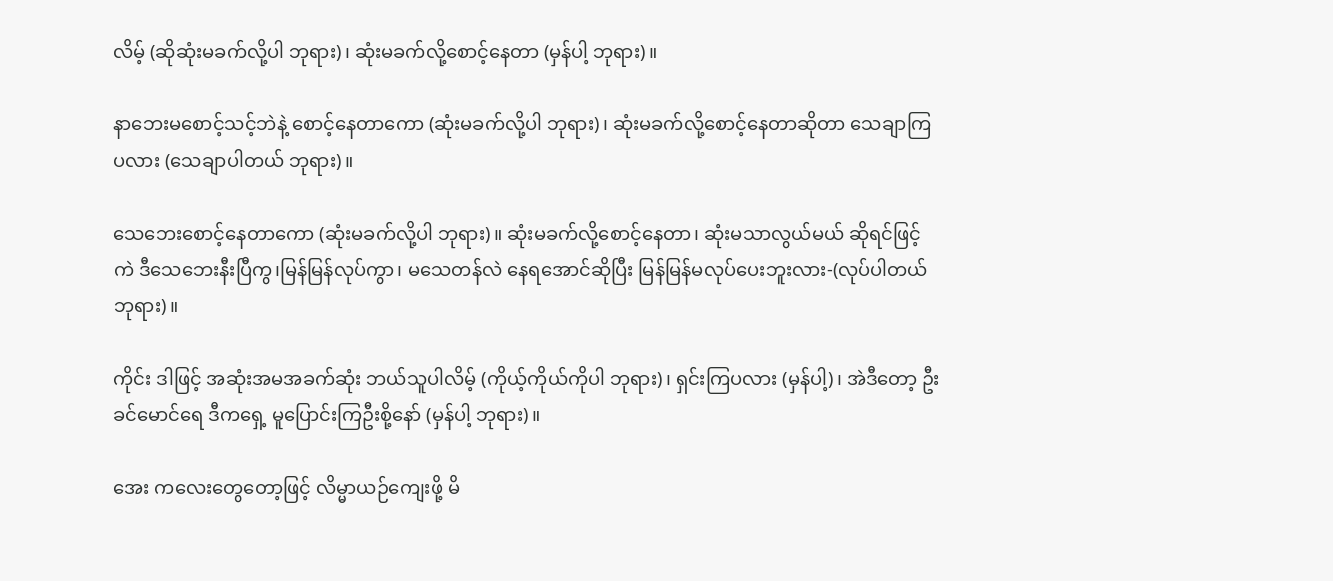လိမ့် (ဆိုဆုံးမခက်လို့ပါ ဘုရား)၊ ဆုံးမခက်လို့စောင့်နေတာ (မှန်ပါ့ ဘုရား)။

နာဘေးမစောင့်သင့်ဘဲနဲ့ စောင့်နေတာကော (ဆုံးမခက်လို့ပါ ဘုရား)၊ ဆုံးမခက်လို့စောင့်နေတာဆိုတာ သေချာကြပလား (သေချာပါတယ် ဘုရား)။

သေဘေးစောင့်နေတာကော (ဆုံးမခက်လို့ပါ ဘုရား)။ ဆုံးမခက်လို့စောင့်နေတာ၊ ဆုံးမသာလွယ်မယ် ဆိုရင်ဖြင့်ကဲ ဒီသေဘေးနီးပြီကွ၊မြန်မြန်လုပ်ကွာ၊ မသေတန်လဲ နေရအောင်ဆိုပြီး မြန်မြန်မလုပ်ပေးဘူးလား-(လုပ်ပါတယ် ဘုရား)။

ကိုင်း ဒါဖြင့် အဆုံးအမအခက်ဆုံး ဘယ်သူပါလိမ့် (ကိုယ့်ကိုယ်ကိုပါ ဘုရား)၊ ရှင်းကြပလား (မှန်ပါ့)၊ အဲဒီတော့ ဦးခင်မောင်ရေ ဒီကရှေ့ မူပြောင်းကြဦးစို့နော် (မှန်ပါ့ ဘုရား)။

အေး ကလေးတွေတော့ဖြင့် လိမ္မာယဉ်ကျေးဖို့ မိ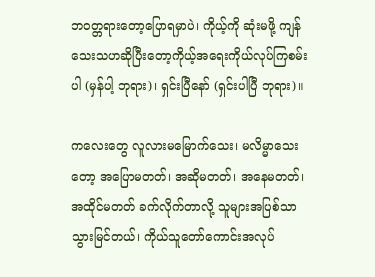ဘဝတ္တရားတော့ပြောရမှာပဲ၊ ကိုယ့်ကို ဆုံးမဖို့ ကျန်သေးသဟဆိုပြီးတော့ကိုယ့်အရေးကိုယ်လုပ်ကြစမ်းပါ (မှန်ပါ့ ဘုရား)၊ ရှင်းပြီနော် (ရှင်းပါပြီ ဘုရား)။

ကလေးတွေ လူလားမမြောက်သေး၊ မလိမ္မာသေးတော့ အပြောမတတ်၊ အဆိုမတတ်၊ အနေမတတ်၊ အထိုင်မတတ် ခက်လိုက်တာလို့ သူများအပြစ်သာ သွားမြင်တယ်၊ ကိုယ်သူတော်ကောင်းအလုပ်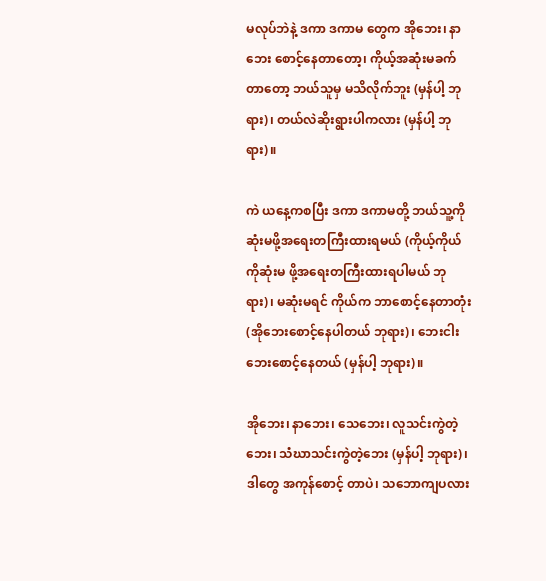မလုပ်ဘဲနဲ့ ဒကာ ဒကာမ တွေက အိုဘေး၊ နာဘေး စောင့်နေတာတော့၊ ကိုယ့်အဆုံးမခက်တာတော့ ဘယ်သူမှ မသိလိုက်ဘူး (မှန်ပါ့ ဘုရား)၊ တယ်လဲဆိုးရွားပါကလား (မှန်ပါ့ ဘုရား)။

ကဲ ယနေ့ကစပြီး ဒကာ ဒကာမတို့ ဘယ်သူ့ကို ဆုံးမဖို့အရေးတကြီးထားရမယ် (ကိုယ့်ကိုယ်ကိုဆုံးမ ဖို့အရေးတကြီးထားရပါမယ် ဘုရား)၊ မဆုံးမရင် ကိုယ်က ဘာစောင့်နေတာတုံး (အိုဘေးစောင့်နေပါတယ် ဘုရား)၊ ဘေးငါးဘေးစောင့်နေတယ် (မှန်ပါ့ ဘုရား)။

အိုဘေး၊ နာဘေး၊ သေဘေး၊ လူသင်းကွဲတဲ့ဘေး၊ သံဃာသင်းကွဲတဲ့ဘေး (မှန်ပါ့ ဘုရား)၊ ဒါတွေ အကုန်စောင့် တာပဲ၊ သဘောကျပလား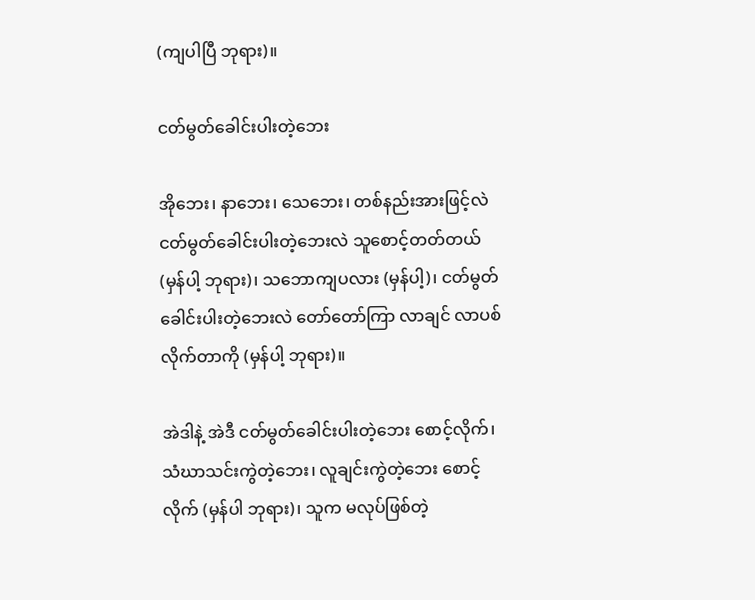(ကျပါပြီ ဘုရား)။

ငတ်မွတ်ခေါင်းပါးတဲ့ဘေး

အိုဘေး၊ နာဘေး၊ သေဘေး၊ တစ်နည်းအားဖြင့်လဲ ငတ်မွတ်ခေါင်းပါးတဲ့ဘေးလဲ သူစောင့်တတ်တယ် (မှန်ပါ့ ဘုရား)၊ သဘောကျပလား (မှန်ပါ့)၊ ငတ်မွတ်ခေါင်းပါးတဲ့ဘေးလဲ တော်တော်ကြာ လာချင် လာပစ်လိုက်တာကို (မှန်ပါ့ ဘုရား)။

အဲဒါနဲ့ အဲဒီ ငတ်မွတ်ခေါင်းပါးတဲ့ဘေး စောင့်လိုက်၊ သံဃာသင်းကွဲတဲ့ဘေး၊ လူချင်းကွဲတဲ့ဘေး စောင့်လိုက် (မှန်ပါ ဘုရား)၊ သူက မလုပ်ဖြစ်တဲ့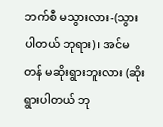ဘက်စီ မသွားလား-(သွားပါတယ် ဘုရား)၊ အင်မတန် မဆိုးရွားဘူးလား (ဆိုးရွားပါတယ် ဘု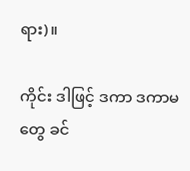ရား)။

ကိုင်း ဒါဖြင့် ဒကာ ဒကာမတွေ ခင်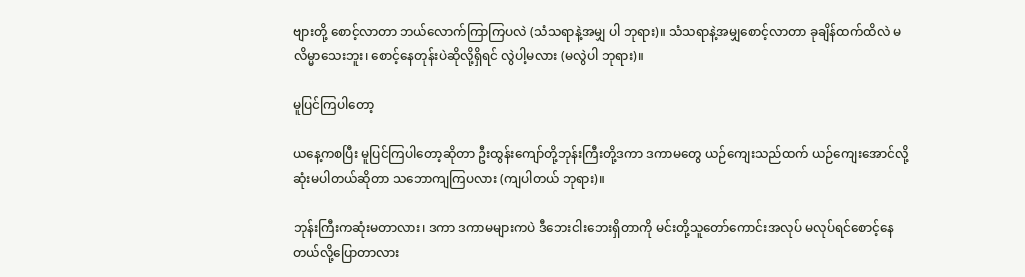ဗျားတို့ စောင့်လာတာ ဘယ်လောက်ကြာကြပလဲ (သံသရာနဲ့အမျှ ပါ ဘုရား)။ သံသရာနဲ့အမျှစောင့်လာတာ ခုချိန်ထက်ထိလဲ မလိမ္မာသေးဘူး၊ စောင့်နေတုန်းပဲဆိုလို့ရှိရင် လွဲပါ့မလား (မလွဲပါ ဘုရား)။

မူပြင်ကြပါတော့

ယနေ့ကစပြီး မူပြင်ကြပါတော့ဆိုတာ ဦးထွန်းကျော်တို့ဘုန်းကြီးတို့ဒကာ ဒကာမတွေ ယဉ်ကျေးသည်ထက် ယဉ်ကျေးအောင်လို့ ဆုံးမပါတယ်ဆိုတာ သဘောကျကြပလား (ကျပါတယ် ဘုရား)။

ဘုန်းကြီးကဆုံးမတာလား၊ ဒကာ ဒကာမများကပဲ ဒီဘေးငါးဘေးရှိတာကို မင်းတို့သူတော်ကောင်းအလုပ် မလုပ်ရင်စောင့်နေတယ်လို့ပြောတာလား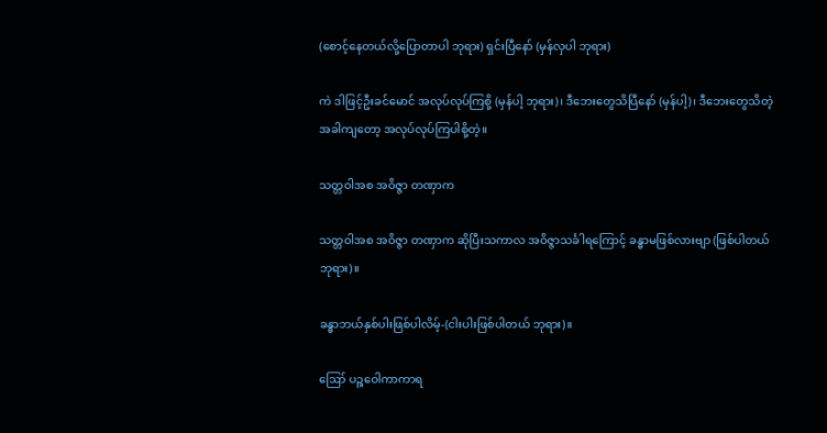(စောင့်နေတယ်လို့ပြောတာပါ ဘုရား) ရှင်းပြီနော် (မှန်လှပါ ဘုရား)

ကဲ ဒါဖြင့်ဦးခင်မောင် အလုပ်လုပ်ကြစို့ (မှန်ပါ့ ဘုရား)၊ ဒီဘေးတွေသိပြီနော် (မှန်ပါ့)၊ ဒီဘေးတွေသိတဲ့ အခါကျတော့ အလုပ်လုပ်ကြပါစို့တဲ့။

သတ္တဝါအစ အဝိဇ္ဇာ တဏှာက

သတ္တဝါအစ အဝိဇ္ဇာ တဏှာက ဆိုပြီးသကာလ အဝိဇ္ဇာသင်္ခါရကြောင့် ခန္ဓာမဖြစ်လားဗျာ (ဖြစ်ပါတယ် ဘုရား)။

ခန္ဓာဘယ်နှစ်ပါးဖြစ်ပါလိမ့်-(ငါးပါးဖြစ်ပါတယ် ဘုရား)။

ဪ ပဉ္စဝေါကာကာရ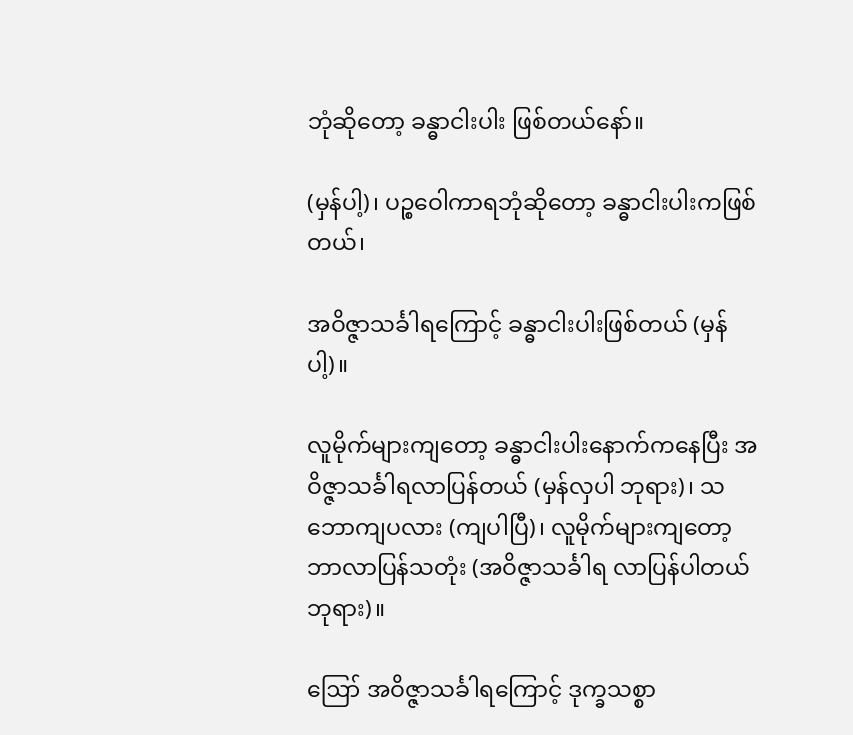ဘုံဆိုတော့ ခန္ဓာငါးပါး ဖြစ်တယ်နော်။

(မှန်ပါ့)၊ ပဉ္စဝေါကာရဘုံဆိုတော့ ခန္ဓာငါးပါးကဖြစ်တယ်၊

အဝိဇ္ဇာသင်္ခါရကြောင့် ခန္ဓာငါးပါးဖြစ်တယ် (မှန်ပါ့)။

လူမိုက်များကျတော့ ခန္ဓာငါးပါးနောက်ကနေပြီး အဝိဇ္ဇာသင်္ခါရလာပြန်တယ် (မှန်လှပါ ဘုရား)၊ သဘောကျပလား (ကျပါပြီ)၊ လူမိုက်များကျတော့ ဘာလာပြန်သတုံး (အဝိဇ္ဇာသင်္ခါရ လာပြန်ပါတယ် ဘုရား)။

ဪ အဝိဇ္ဇာသင်္ခါရကြောင့် ဒုက္ခသစ္စာ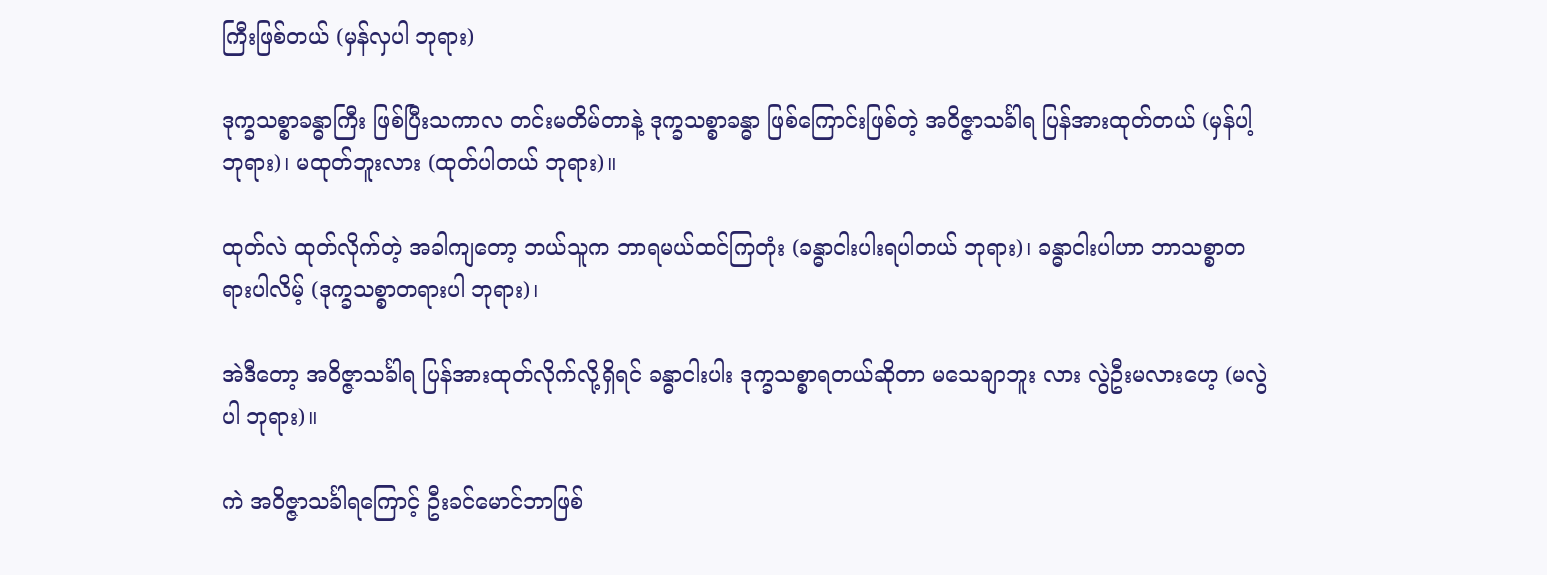ကြီးဖြစ်တယ် (မှန်လှပါ ဘုရား)

ဒုက္ခသစ္စာခန္ဓာကြီး ဖြစ်ပြီးသကာလ တင်းမတိမ်တာနဲ့ ဒုက္ခသစ္စာခန္ဓာ ဖြစ်ကြောင်းဖြစ်တဲ့ အဝိဇ္ဇာသင်္ခါရ ပြန်အားထုတ်တယ် (မှန်ပါ့ ဘုရား)၊ မထုတ်ဘူးလား (ထုတ်ပါတယ် ဘုရား)။

ထုတ်လဲ ထုတ်လိုက်တဲ့ အခါကျတော့ ဘယ်သူက ဘာရမယ်ထင်ကြတုံး (ခန္ဓာငါးပါးရပါတယ် ဘုရား)၊ ခန္ဓာငါးပါဟာ ဘာသစ္စာတရားပါလိမ့် (ဒုက္ခသစ္စာတရားပါ ဘုရား)၊

အဲဒီတော့ အဝိဇ္ဇာသင်္ခါရ ပြန်အားထုတ်လိုက်လို့ရှိရင် ခန္ဓာငါးပါး ဒုက္ခသစ္စာရတယ်ဆိုတာ မသေချာဘူး လား လွဲဦးမလားဟေ့ (မလွဲပါ ဘုရား)။

ကဲ အဝိဇ္ဇာသင်္ခါရကြောင့် ဦးခင်မောင်ဘာဖြစ်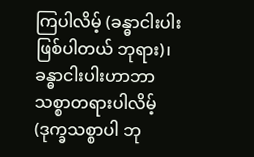ကြပါလိမ့် (ခန္ဓာငါးပါးဖြစ်ပါတယ် ဘုရား)၊ ခန္ဓာငါးပါးဟာဘာသစ္စာတရားပါလိမ့် (ဒုက္ခသစ္စာပါ ဘု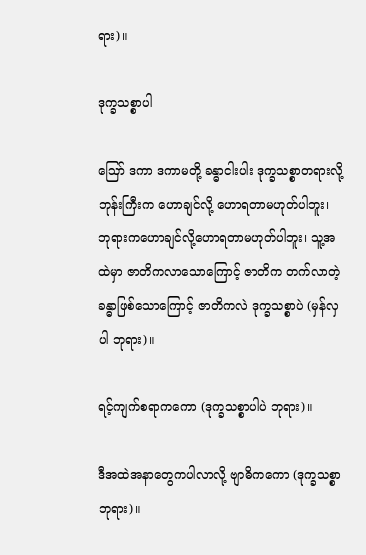ရား)။

ဒုက္ခသစ္စာပါ

ဪ ဒကာ ဒကာမတို့ ခန္ဓာငါးပါး ဒုက္ခသစ္စာတရားလို့ ဘုန်းကြီးက ဟောချင်လို့ ဟောရတာမဟုတ်ပါဘူး၊ ဘုရားကဟောချင်လို့ဟောရတာမဟုတ်ပါဘူး၊ သူ့အထဲမှာ ဇာတိကလာသောကြောင့် ဇာတိက တက်လာတဲ့ ခန္ဓာဖြစ်သောကြောင့် ဇာတိကလဲ ဒုက္ခသစ္စာပဲ (မှန်လှပါ ဘုရား)။

ရင့်ကျက်စရာကကော (ဒုက္ခသစ္စာပါပဲ ဘုရား)။

ဒီအထဲအနာတွေကပါလာလို့ ဗျာဓိကကော (ဒုက္ခသစ္စာ ဘုရား)။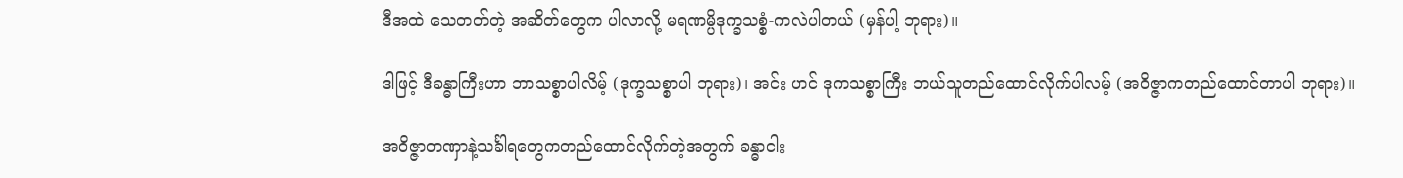ဒီအထဲ သေတတ်တဲ့ အဆိတ်တွေက ပါလာလို့ မရဏမ္ပိဒုက္ခသစ္စံ-ကလဲပါတယ် (မှန်ပါ့ ဘုရား)။

ဒါဖြင့် ဒီခန္ဓာကြီးဟာ ဘာသစ္စာပါလိမ့် (ဒုက္ခသစ္စာပါ ဘုရား)၊ အင်း ဟင် ဒုကသစ္စာကြီး ဘယ်သူတည်ထောင်လိုက်ပါလမ့် (အဝိဇ္ဇာကတည်ထောင်တာပါ ဘုရား)။

အဝိဇ္ဇာတဏှာနဲ့သင်္ခါရတွေကတည်ထောင်လိုက်တဲ့အတွက် ခန္ဓာငါး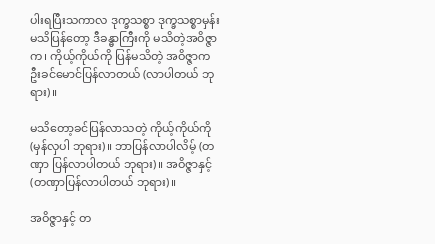ပါးရပြီးသကာလ ဒုက္ခသစ္စာ ဒုက္ခသစ္စာမှန်း မသိပြန်တော့ ဒီခန္ဓာကြီးကို မသိတဲ့အဝိဇ္ဇာက၊ ကိုယ့်ကိုယ်ကို ပြန်မသိတဲ့ အဝိဇ္ဇာက ဦးခင်မောင်ပြန်လာတယ် (လာပါတယ် ဘုရား)။

မသိတော့ခင်ပြန်လာသတဲ့ ကိုယ့်ကိုယ်ကို (မှန်လှပါ ဘုရား)။ ဘာပြန်လာပါလိမ့် (တဏှာ ပြန်လာပါတယ် ဘုရား)။ အဝိဇ္ဇာနှင့် (တဏှာပြန်လာပါတယ် ဘုရား)။

အဝိဇ္ဇာနှင့် တ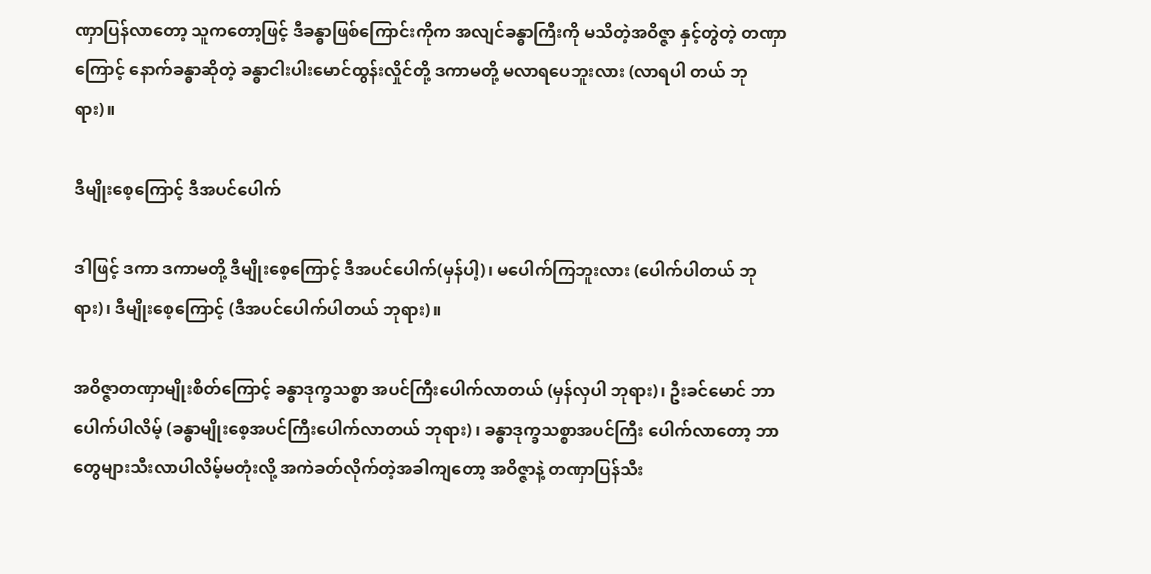ဏှာပြန်လာတော့ သူကတော့ဖြင့် ဒီခန္ဓာဖြစ်ကြောင်းကိုက အလျင်ခန္ဓာကြီးကို မသိတဲ့အဝိဇ္ဇာ နှင့်တွဲတဲ့ တဏှာကြောင့် နောက်ခန္ဓာဆိုတဲ့ ခန္ဓာငါးပါးမောင်ထွန်းလှိုင်တို့ ဒကာမတို့ မလာရပေဘူးလား (လာရပါ တယ် ဘုရား)။

ဒီမျိုးစေ့ကြောင့် ဒီအပင်ပေါက်

ဒါဖြင့် ဒကာ ဒကာမတို့ ဒီမျိုးစေ့ကြောင့် ဒီအပင်ပေါက်(မှန်ပါ့)၊ မပေါက်ကြဘူးလား (ပေါက်ပါတယ် ဘုရား)၊ ဒီမျိုးစေ့ကြောင့် (ဒီအပင်ပေါက်ပါတယ် ဘုရား)။

အဝိဇ္ဇာတဏှာမျိုးစိတ်ကြောင့် ခန္ဓာဒုက္ခသစ္စာ အပင်ကြီးပေါက်လာတယ် (မှန်လှပါ ဘုရား)၊ ဦးခင်မောင် ဘာပေါက်ပါလိမ့် (ခန္ဓာမျိုးစေ့အပင်ကြီးပေါက်လာတယ် ဘုရား) ၊ ခန္ဓာဒုက္ခသစ္စာအပင်ကြီး ပေါက်လာတော့ ဘာတွေများသီးလာပါလိမ့်မတုံးလို့ အကဲခတ်လိုက်တဲ့အခါကျတော့ အဝိဇ္ဇာနဲ့ တဏှာပြန်သီး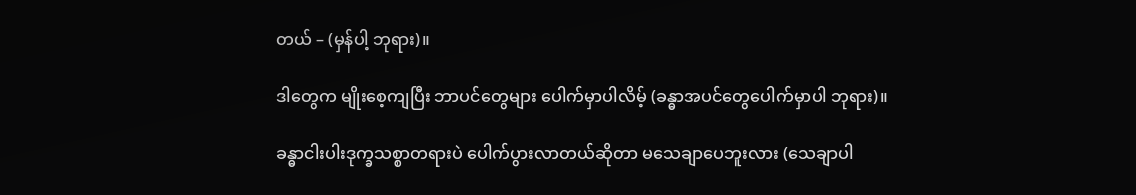တယ် – (မှန်ပါ့ ဘုရား)။

ဒါတွေက မျိုးစေ့ကျပြီး ဘာပင်တွေများ ပေါက်မှာပါလိမ့် (ခန္ဓာအပင်တွေပေါက်မှာပါ ဘုရား)။

ခန္ဓာငါးပါးဒုက္ခသစ္စာတရားပဲ ပေါက်ပွားလာတယ်ဆိုတာ မသေချာပေဘူးလား (သေချာပါ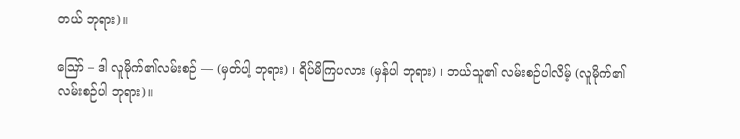တယ် ဘုရား)။

ဪ – ဒါ လူမိုက်၏လမ်းစဉ် — (မှတ်ပါ့ ဘုရား) ၊ ရိပ်မိကြပလား (မှန်ပါ ဘုရား) ၊ ဘယ်သူ၏ လမ်းစဉ်ပါလိမ့် (လူမိုက်၏ လမ်းစဉ်ပါ ဘုရား)။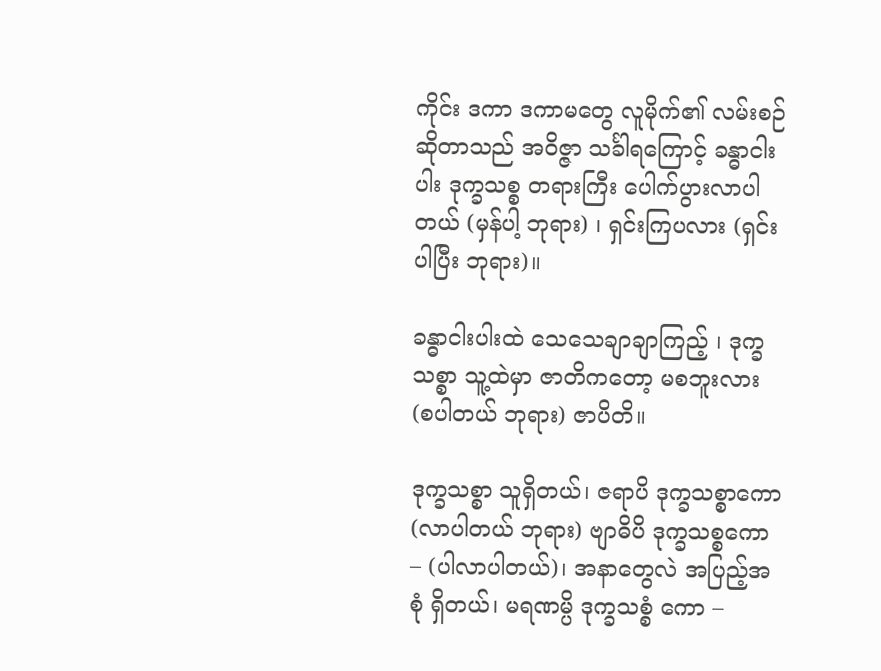ကိုင်း ဒကာ ဒကာမတွေ လူမိုက်၏ လမ်းစဉ်ဆိုတာသည် အဝိဇ္ဇာ သင်္ခါရကြောင့် ခန္ဓာငါးပါး ဒုက္ခသစ္စ တရားကြီး ပေါက်ပွားလာပါတယ် (မှန်ပါ့ ဘုရား) ၊ ရှင်းကြပလား (ရှင်းပါပြီး ဘုရား)။

ခန္ဓာငါးပါးထဲ သေသေချာချာကြည့် ၊ ဒုက္ခသစ္စာ သူ့ထဲမှာ ဇာတိကတော့ မစဘူးလား (စပါတယ် ဘုရား) ဇာပိတိ။

ဒုက္ခသစ္စာ သူရှိတယ်၊ ဇရာပိ ဒုက္ခသစ္စာကော (လာပါတယ် ဘုရား) ဗျာဓိပိ ဒုက္ခသစ္စကော – (ပါလာပါတယ်)၊ အနာတွေလဲ အပြည့်အစုံ ရှိတယ်၊ မရဏမ္ပိ ဒုက္ခသစ္စံ ကော –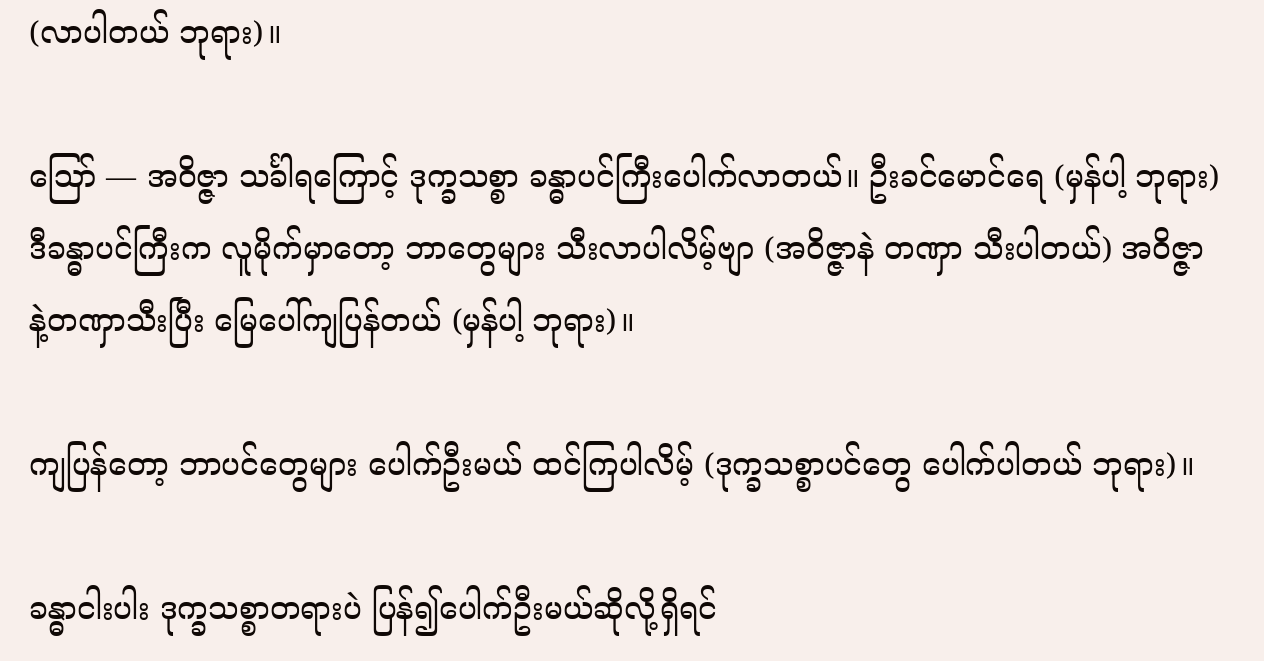(လာပါတယ် ဘုရား)။

ဪ — အဝိဇ္ဇာ သင်္ခါရကြောင့် ဒုက္ခသစ္စာ ခန္ဓာပင်ကြီးပေါက်လာတယ်။ ဦးခင်မောင်ရေ (မှန်ပါ့ ဘုရား) ဒီခန္ဓာပင်ကြီးက လူမိုက်မှာတော့ ဘာတွေများ သီးလာပါလိမ့်ဗျာ (အဝိဇ္ဇာနဲ တဏှာ သီးပါတယ်) အဝိဇ္ဇာနဲ့တဏှာသီးပြီး မြေပေါ်ကျပြန်တယ် (မှန်ပါ့ ဘုရား)။

ကျပြန်တော့ ဘာပင်တွေများ ပေါက်ဦးမယ် ထင်ကြပါလိမ့် (ဒုက္ခသစ္စာပင်တွေ ပေါက်ပါတယ် ဘုရား)။

ခန္ဓာငါးပါး ဒုက္ခသစ္စာတရားပဲ ပြန်၍ပေါက်ဦးမယ်ဆိုလို့ရှိရင်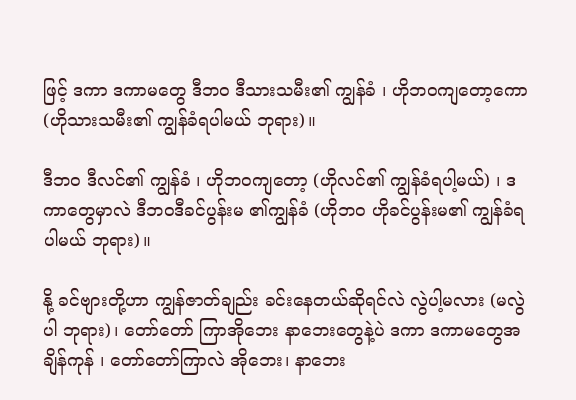ဖြင့် ဒကာ ဒကာမတွေ ဒီဘဝ ဒီသားသမီး၏ ကျွန်ခံ ၊ ဟိုဘဝကျတော့ကော (ဟိုသားသမီး၏ ကျွန်ခံရပါမယ် ဘုရား)။

ဒီဘဝ ဒီလင်၏ ကျွန်ခံ ၊ ဟိုဘဝကျတော့ (ဟိုလင်၏ ကျွန်ခံရပါ့မယ်) ၊ ဒကာတွေမှာလဲ ဒီဘဝဒီခင်ပွန်းမ ၏ကျွန်ခံ (ဟိုဘဝ ဟိုခင်ပွန်းမ၏ ကျွန်ခံရပါမယ် ဘုရား)။

နို့ ခင်ဗျားတို့ဟာ ကျွန်ဇာတ်ချည်း ခင်းနေတယ်ဆိုရင်လဲ လွဲပါ့မလား (မလွဲပါ ဘုရား)၊ တော်တော် ကြာအိုဘေး နာဘေးတွေနဲ့ပဲ ဒကာ ဒကာမတွေအချိန်ကုန် ၊ တော်တော်ကြာလဲ အိုဘေး၊ နာဘေး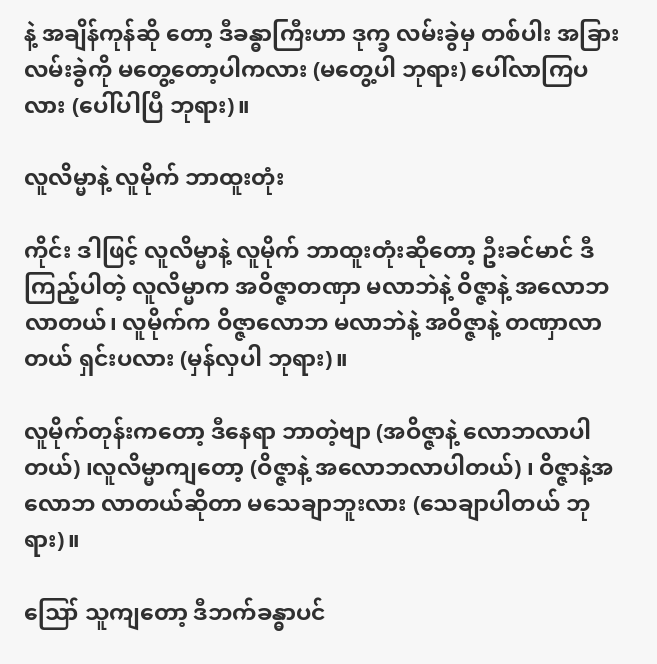နဲ့ အချိန်ကုန်ဆို တော့ ဒီခန္ဓာကြီးဟာ ဒုက္ခ လမ်းခွဲမှ တစ်ပါး အခြား လမ်းခွဲကို မတွေ့တော့ပါကလား (မတွေ့ပါ ဘုရား) ပေါ်လာကြပလား (ပေါ်ပါပြီ ဘုရား)။

လူလိမ္မာနဲ့ လူမိုက် ဘာထူးတုံး

ကိုင်း ဒါဖြင့် လူလိမ္မာနဲ့ လူမိုက် ဘာထူးတုံးဆိုတော့ ဦးခင်မာင် ဒီကြည့်ပါတဲ့ လူလိမ္မာက အဝိဇ္ဇာတဏှာ မလာဘဲနဲ့ ဝိဇ္ဇာနဲ့ အလောဘ လာတယ်၊ လူမိုက်က ဝိဇ္ဇာလောဘ မလာဘဲနဲ့ အဝိဇ္ဇာနဲ့ တဏှာလာတယ် ရှင်းပလား (မှန်လှပါ ဘုရား)။

လူမိုက်တုန်းကတော့ ဒီနေရာ ဘာတဲ့ဗျာ (အဝိဇ္ဇာနဲ့ လောဘလာပါတယ်) ၊လူလိမ္မာကျတော့ (ဝိဇ္ဇာနဲ့ အလောဘလာပါတယ်) ၊ ဝိဇ္ဇာနဲ့အလောဘ လာတယ်ဆိုတာ မသေချာဘူးလား (သေချာပါတယ် ဘုရား)။

ဪ သူကျတော့ ဒီဘက်ခန္ဓာပင်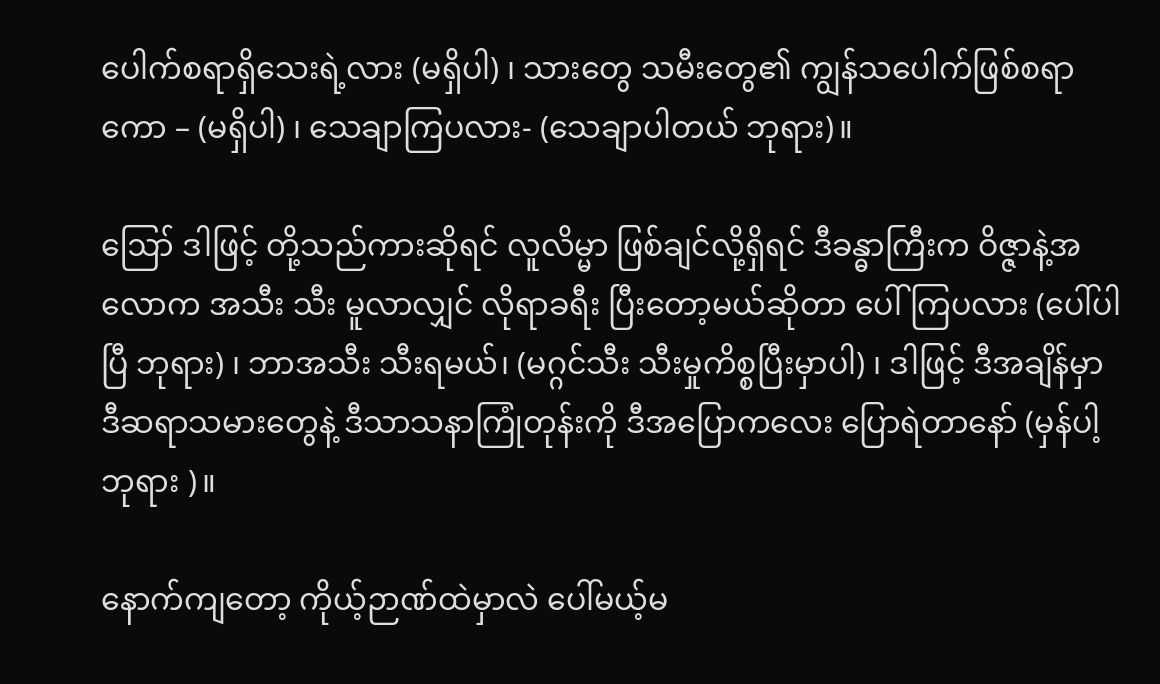ပေါက်စရာရှိသေးရဲ့လား (မရှိပါ) ၊ သားတွေ သမီးတွေ၏ ကျွန်သပေါက်ဖြစ်စရာကော – (မရှိပါ) ၊ သေချာကြပလား- (သေချာပါတယ် ဘုရား)။

ဪ ဒါဖြင့် တို့သည်ကားဆိုရင် လူလိမ္မာ ဖြစ်ချင်လို့ရှိရင် ဒီခန္ဓာကြီးက ဝိဇ္ဇာနဲ့အလောက အသီး သီး မူလာလျှင် လိုရာခရီး ပြီးတော့မယ်ဆိုတာ ပေါ်ကြပလား (ပေါ်ပါပြီ ဘုရား) ၊ ဘာအသီး သီးရမယ်၊ (မဂ္ဂင်သီး သီးမှုကိစ္စပြီးမှာပါ) ၊ ဒါဖြင့် ဒီအချိန်မှာ ဒီဆရာသမားတွေနဲ့ ဒီသာသနာကြုံတုန်းကို ဒီအပြောကလေး ပြောရဲတာနော် (မှန်ပါ့ဘုရား )။

နောက်ကျတော့ ကိုယ့်ဉာဏ်ထဲမှာလဲ ပေါ်မယ့်မ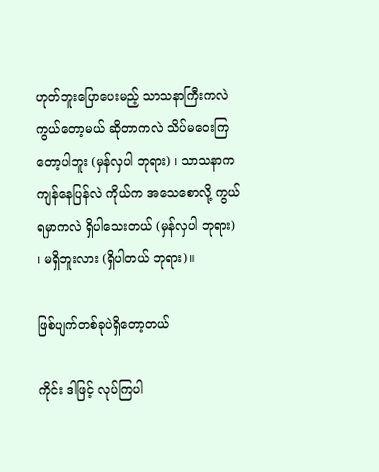ဟုတ်ဘူးပြောပေးမည့် သာသနာကြီးကလဲ ကွယ်တော့မယ် ဆိုတာကလဲ သိပ်မဝေးကြတော့ပါဘူး (မှန်လှပါ ဘုရား) ၊ သာသနာကကျန်နေပြန်လဲ ကိုယ်က အသေစောလို့ ကွယ်ရမှာကလဲ ရှိပါသေးတယ် (မှန်လှပါ ဘုရား) ၊ မရှိဘူးလား (ရှိပါတယ် ဘုရား)။

ဖြစ်ပျက်တစ်ခုပဲရှိတော့တယ်

ကိုင်း ဒါဖြင့် လုပ်ကြပါ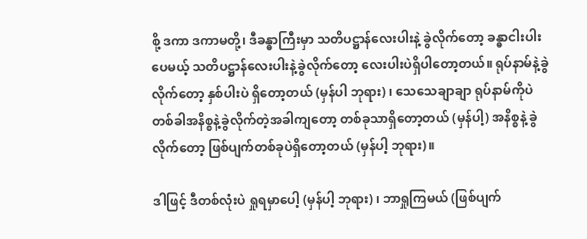စို့ ဒကာ ဒကာမတို့၊ ဒီခန္ဓာကြီးမှာ သတိပဋ္ဌာန်လေးပါးနဲ့ ခွဲလိုက်တော့ ခန္ဓာငါးပါးပေမယ့် သတိပဋ္ဌာန်လေးပါးနဲ့ခွဲလိုက်တော့ လေးပါးပဲရှိပါတော့တယ်။ ရုပ်နာမ်နဲ့ခွဲလိုက်တော့ နှစ်ပါးပဲ ရှိတော့တယ် (မှန်ပါ ဘုရား) ၊ သေသေချာချာ ရုပ်နာမ်ကိုပဲ တစ်ခါအနိစ္စနဲ့ခွဲလိုက်တဲ့အခါကျတော့ တစ်ခုသာရှိတော့တယ် (မှန်ပါ့) အနိစ္စနဲ့ ခွဲလိုက်တော့ ဖြစ်ပျက်တစ်ခုပဲရှိတော့တယ် (မှန်ပါ့ ဘုရား)။

ဒါဖြင့် ဒီတစ်လုံးပဲ ရှုရမှာပေါ့ (မှန်ပါ့ ဘုရား) ၊ ဘာရှုကြမယ် (ဖြစ်ပျက်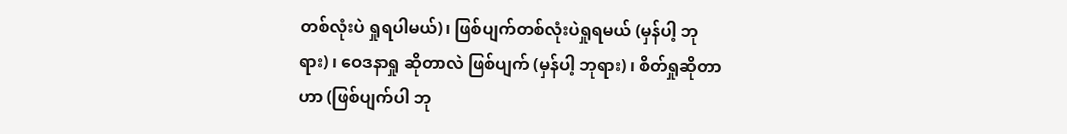တစ်လုံးပဲ ရှုရပါမယ်)၊ ဖြစ်ပျက်တစ်လုံးပဲရှုရမယ် (မှန်ပါ့ ဘုရား) ၊ ဝေဒနာရှု ဆိုတာလဲ ဖြစ်ပျက် (မှန်ပါ့ ဘုရား) ၊ စိတ်ရှုဆိုတာဟာ (ဖြစ်ပျက်ပါ ဘု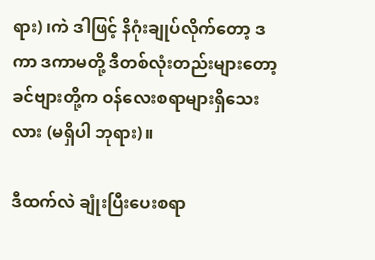ရား) ၊ကဲ ဒါဖြင့် နိဂုံးချုပ်လိုက်တော့ ဒကာ ဒကာမတို့ ဒီတစ်လုံးတည်းများတော့ ခင်ဗျားတို့က ဝန်လေးစရာများရှိသေးလား (မရှိပါ ဘုရား)။

ဒီထက်လဲ ချုံးပြီးပေးစရာ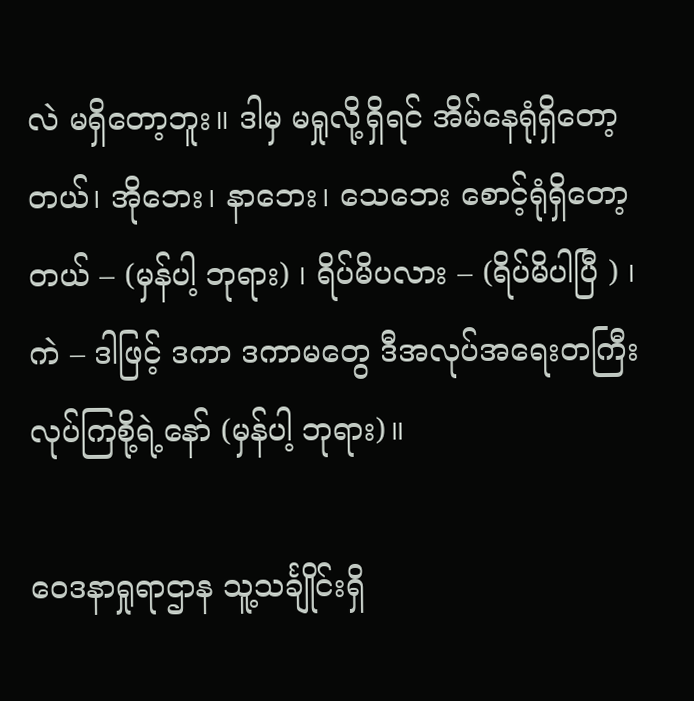လဲ မရှိတော့ဘူး။ ဒါမှ မရှုလို့ရှိရင် အိမ်နေရုံရှိတော့တယ်၊ အိုဘေး၊ နာဘေး၊ သေဘေး စောင့်ရုံရှိတော့တယ် – (မှန်ပါ့ ဘုရား) ၊ ရိပ်မိပလား – (ရိပ်မိပါပြီ ) ၊ ကဲ – ဒါဖြင့် ဒကာ ဒကာမတွေ ဒီအလုပ်အရေးတကြီးလုပ်ကြစို့ရဲ့နော် (မှန်ပါ့ ဘုရား)။

ဝေဒနာရှုရာဌာန သူ့သင်္ချိုင်းရှိ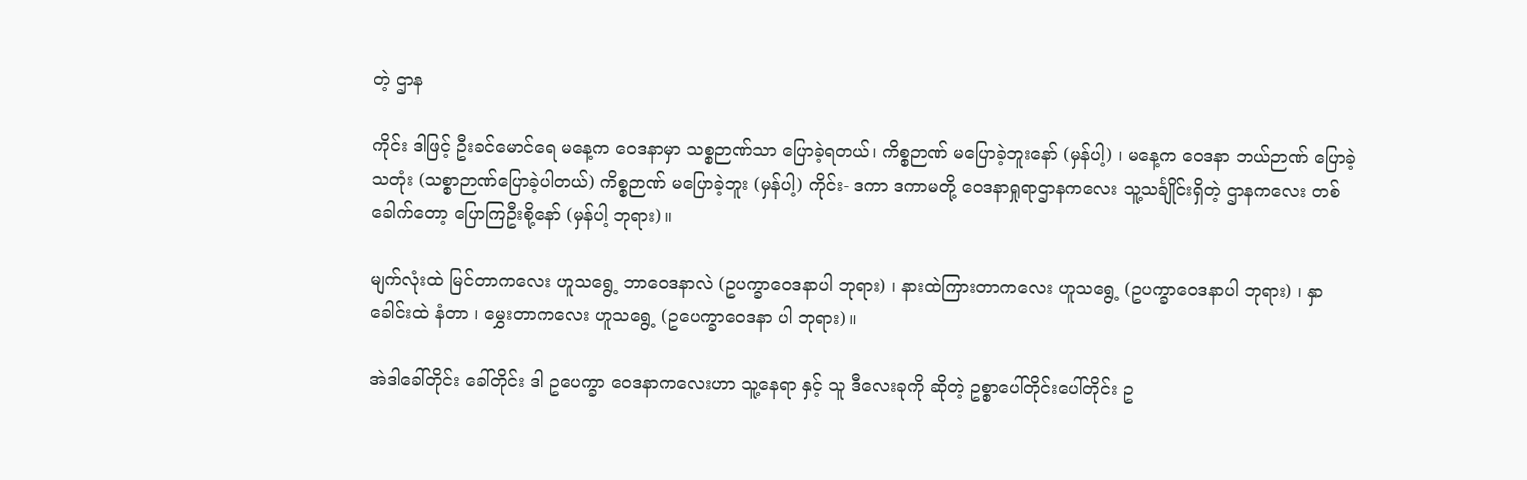တဲ့ ဌာန

ကိုင်း ဒါဖြင့် ဦးခင်မောင်ရေ မနေ့က ဝေဒနာမှာ သစ္စဉာဏ်သာ ပြောခဲ့ရတယ်၊ ကိစ္စဉာဏ် မပြောခဲ့ဘူးနော် (မှန်ပါ့) ၊ မနေ့က ဝေဒနာ ဘယ်ဉာဏ် ပြောခဲ့သတုံး (သစ္စာဉာဏ်ပြောခဲ့ပါတယ်) ကိစ္စဉာဏ် မပြောခဲ့ဘူး (မှန်ပါ့) ကိုင်း- ဒကာ ဒကာမတို့ ဝေဒနာရှုရာဌာနကလေး သူ့သင်္ချိုင်းရှိတဲ့ ဌာနကလေး တစ်ခေါက်တော့ ပြောကြဦးစို့နော် (မှန်ပါ့ ဘုရား)။

မျက်လုံးထဲ မြင်တာကလေး ဟူသရွေ့ ဘာဝေဒနာလဲ (ဥပက္ခာဝေဒနာပါ ဘုရား) ၊ နားထဲကြားတာကလေး ဟူသရွေ့ (ဥပက္ခာဝေဒနာပါ ဘုရား) ၊ နှာခေါင်းထဲ နံတာ ၊ မွှေးတာကလေး ဟူသရွေ့ (ဥပေက္ခာဝေဒနာ ပါ ဘုရား)။

အဲဒါခေါ်တိုင်း ခေါ်တိုင်း ဒါ ဥပေက္ခာ ဝေဒနာကလေးဟာ သူ့နေရာ နှင့် သူ ဒီလေးခုကို ဆိုတဲ့ ဥစ္စာပေါ်တိုင်းပေါ်တိုင်း ဥ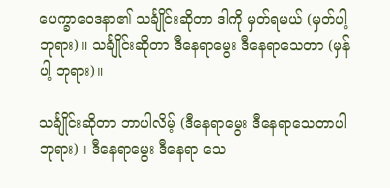ပေက္ခာဝေဒနာ၏ သင်္ချိုင်းဆိုတာ ဒါကို မှတ်ရမယ် (မှတ်ပါ့ ဘုရား)။ သင်္ချိုင်းဆိုတာ ဒီနေရာမွေး ဒီနေရာသေတာ (မှန်ပါ့ ဘုရား)။

သင်္ချိုင်းဆိုတာ ဘာပါလိမ့် (ဒီနေရာမွေး ဒီနေရာသေတာပါ ဘုရား) ၊ ဒီနေရာမွေး ဒီနေရာ သေ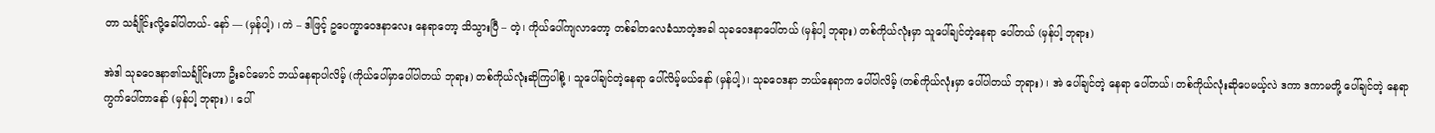တာ သင်္ချိုင်းလို့ခေါ်ပါတယ်- နော် — (မှန်ပါ့) ၊ ကဲ – ဒါဖြင့် ဥပေက္ခာဝေဒနာလေး နေရာတော့ သိသွားပြီ – တဲ့၊ ကိုယ်ပေါ်ကျလာတော့ တစ်ခါတလေခံသာတဲ့အခါ သုခဝေဒနာပေါ်တယ် (မှန်ပါ့ ဘုရား) တစ်ကိုယ်လုံးမှာ သူပေါ်ချင်တဲ့နေရာ ပေါ်တယ် (မှန်ပါ့ ဘုရား)

အဲဒါ သုခဝေဒနာ၏သင်္ချိုင်းဟာ ဦးခင်မောင် ဘယ်နေရာပါလိမ့် (ကိုယ်ပေါ်မှာပေါ်ပါတယ် ဘုရား) တစ်ကိုယ်လုံးဆိုကြပါစို့ ၊ သူပေါ်ချင်တဲ့နေရာ ပေါ်လိမ့်မယ်နော် (မှန်ပါ့)၊ သုခဝေဒနာ ဘယ်နေရာက ပေါ်ပါလိမ့် (တစ်ကိုယ်လုံးမှာ ပေါ်ပါတယ် ဘုရား) ၊ အဲ ပေါ်ချင်တဲ့ နေရာ ပေါ်တယ်၊ တစ်ကိုယ်လုံးဆိုပေမယ့်လဲ ဒကာ ဒကာမတို့ ပေါ်ချင်တဲ့ နေရာကွက်ပေါ်တာနော် (မှန်ပါ့ ဘုရား) ၊ ပေါ်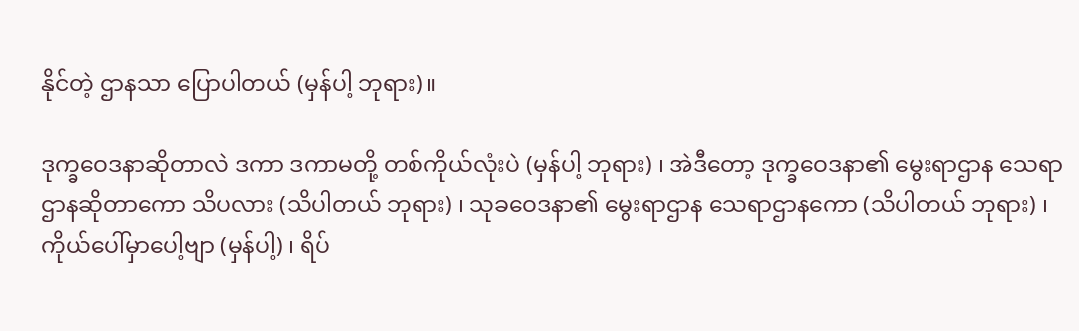နိုင်တဲ့ ဌာနသာ ပြောပါတယ် (မှန်ပါ့ ဘုရား)။

ဒုက္ခဝေဒနာဆိုတာလဲ ဒကာ ဒကာမတို့ တစ်ကိုယ်လုံးပဲ (မှန်ပါ့ ဘုရား) ၊ အဲဒီတော့ ဒုက္ခဝေဒနာ၏ မွေးရာဌာန သေရာဌာနဆိုတာကော သိပလား (သိပါတယ် ဘုရား) ၊ သုခဝေဒနာ၏ မွေးရာဌာန သေရာဌာနကော (သိပါတယ် ဘုရား) ၊ ကိုယ်ပေါ်မှာပေါ့ဗျာ (မှန်ပါ့) ၊ ရိပ်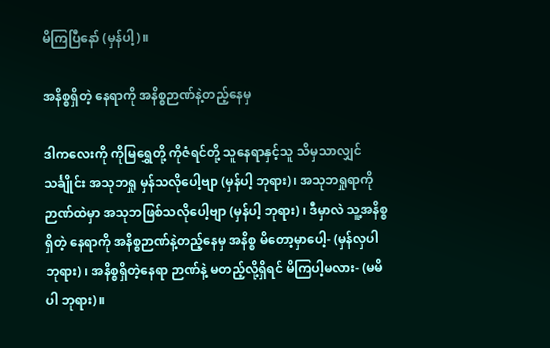မိကြပြီနော် (မှန်ပါ့)။

အနိစ္စရှိတဲ့ နေရာကို အနိစ္စဉာဏ်နဲ့တည့်နေမှ

ဒါကလေးကို ကိုမြရွှေတို့ ကိုဇံရင်တို့ သူနေရာနှင့်သူ သိမှသာလျှင် သင်္ချိုင်း အသုဘရှု မှန်သလိုပေါ့ဗျာ (မှန်ပါ့ ဘုရား)၊ အသုဘရှုရာကို ဉာဏ်ထဲမှာ အသုဘဖြစ်သလိုပေါ့ဗျာ (မှန်ပါ့ ဘုရား) ၊ ဒီမှာလဲ သူ့အနိစ္စရှိတဲ့ နေရာကို အနိစ္စဉာဏ်နဲ့တည့်နေမှ အနိစ္စ မိတော့မှာပေါ့- (မှန်လှပါ ဘုရား) ၊ အနိစ္စရှိတဲ့နေရာ ဉာဏ်နဲ့ မတည့်လို့ရှိရင် မိကြပါ့မလား- (မမိပါ ဘုရား)။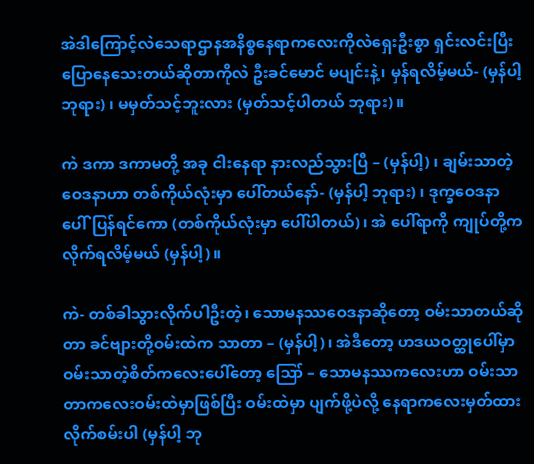အဲဒါကြောင့်လဲသေရာဌာနအနိစ္စနေရာကလေးကိုလဲရှေးဦးစွာ ရှင်းလင်းပြီးပြောနေသေးတယ်ဆိုတာကိုလဲ ဦးခင်မောင် မပျင်းနဲ့၊ မှန်ရလိမ့်မယ်- (မှန်ပါ့ ဘုရား) ၊ မမှတ်သင့်ဘူးလား (မှတ်သင့်ပါတယ် ဘုရား)။

ကဲ ဒကာ ဒကာမတို့ အခု ငါးနေရာ နားလည်သွားပြီ – (မှန်ပါ့) ၊ ချမ်းသာတဲ့ဝေဒနာဟာ တစ်ကိုယ်လုံးမှာ ပေါ်တယ်နော်- (မှန်ပါ့ ဘုရား) ၊ ဒုက္ခဝေဒနာ ပေါ်ပြန်ရင်ကော (တစ်ကိုယ်လုံးမှာ ပေါ်ပါတယ်)၊ အဲ ပေါ်ရာကို ကျုပ်တို့က လိုက်ရလိမ့်မယ် (မှန်ပါ့)။

ကဲ- တစ်ခါသွားလိုက်ပါဦးတဲ့၊ သောမနဿဝေဒနာဆိုတော့ ဝမ်းသာတယ်ဆိုတာ ခင်ဗျားတို့ဝမ်းထဲက သာတာ – (မှန်ပါ့)၊ အဲဒီတော့ ဟဒယဝတ္ထုပေါ်မှာ ဝမ်းသာတဲ့စိတ်ကလေးပေါ်တော့ ဪ – သောမနဿကလေးဟာ ဝမ်းသာတာကလေးဝမ်းထဲမှာဖြစ်ပြီး ဝမ်းထဲမှာ ပျက်ဖို့ပဲလို့ နေရာကလေးမှတ်ထားလိုက်စမ်းပါ (မှန်ပါ့ ဘု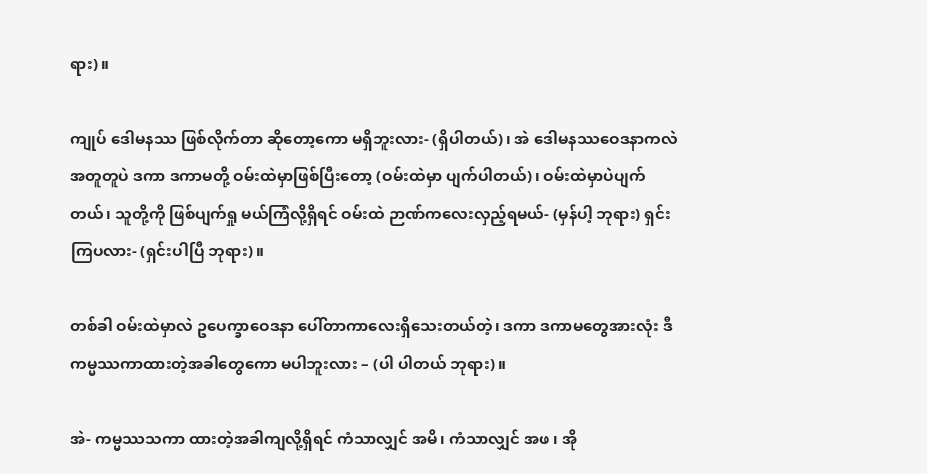ရား)။

ကျုပ် ဒေါမနဿ ဖြစ်လိုက်တာ ဆိုတော့ကော မရှိဘူးလား- (ရှိပါတယ်)၊ အဲ ဒေါမနဿဝေဒနာကလဲ အတူတူပဲ ဒကာ ဒကာမတို့ ဝမ်းထဲမှာဖြစ်ပြီးတော့ (ဝမ်းထဲမှာ ပျက်ပါတယ်)၊ ဝမ်းထဲမှာပဲပျက်တယ်၊ သူတို့ကို ဖြစ်ပျက်ရှု မယ်ကြံလို့ရှိရင် ဝမ်းထဲ ဉာဏ်ကလေးလှည့်ရမယ်- (မှန်ပါ့ ဘုရား) ရှင်းကြပလား- (ရှင်းပါပြီ ဘုရား)။

တစ်ခါ ဝမ်းထဲမှာလဲ ဥပေက္ခာဝေဒနာ ပေါ်တာကာလေးရှိသေးတယ်တဲ့၊ ဒကာ ဒကာမတွေအားလုံး ဒီကမ္မဿကာထားတဲ့အခါတွေကော မပါဘူးလား – (ပါ ပါတယ် ဘုရား)။

အဲ- ကမ္မဿသကာ ထားတဲ့အခါကျလို့ရှိရင် ကံသာလျှင် အမိ၊ ကံသာလျှင် အဖ ၊ အို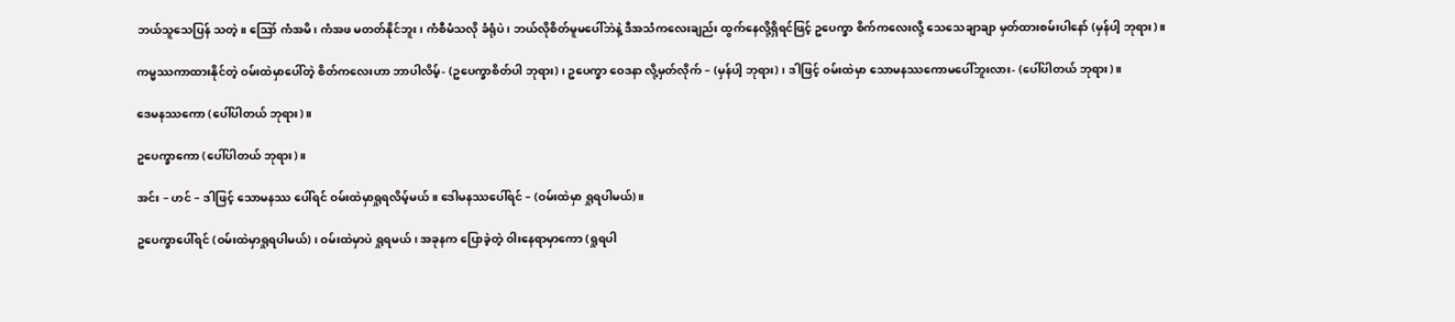ဘယ်သူသေပြန် သတဲ့။ ဪ ကံအမိ၊ ကံအဖ မတတ်နိုင်ဘူး၊ ကံစီမံသလို ခံရုံပဲ ၊ ဘယ်လိုစိတ်မူမပေါ်ဘဲနဲ့ ဒီအသံကလေးချည်း ထွက်နေလို့ရှိရင်ဖြင့် ဥပေက္ခာ စိက်ကလေးလို့ သေသေချာချာ မှတ်ထားစမ်းပါနော် (မှန်ပါ့ ဘုရား)။

ကမ္မဿကာထားနိုင်တဲ့ ဝမ်းထဲမှာပေါ်တဲ့ စိတ်ကလေးဟာ ဘာပါလိမ့်- (ဥပေက္ခာစိတ်ပါ ဘုရား) ၊ ဥပေက္ခာ ဝေဒနာ လို့မှတ်လိုက် – (မှန်ပါ့ ဘုရား) ၊ ဒါဖြင့် ဝမ်းထဲမှာ သောမနဿကောမပေါ်ဘူးလား- (ပေါ်ပါတယ် ဘုရား)။

ဒေမနဿကော (ပေါ်ပါတယ် ဘုရား)။

ဥပေက္ခာကော (ပေါ်ပါတယ် ဘုရား)။

အင်း – ဟင် – ဒါဖြင့် သောမနဿ ပေါ်ရင် ဝမ်းထဲမှာရှုရလိမ့်မယ်။ ဒေါမနဿပေါ်ရင် – (ဝမ်းထဲမှာ ရှုရပါမယ်)။

ဥပေက္ခာပေါ်ရင် (ဝမ်းထဲမှာရှုရပါမယ်) ၊ ဝမ်းထဲမှာပဲ ရှုရမယ်၊ အခုနက ပြောခဲ့တဲ့ ဝါးနေရာမှာကော (ရှုရပါ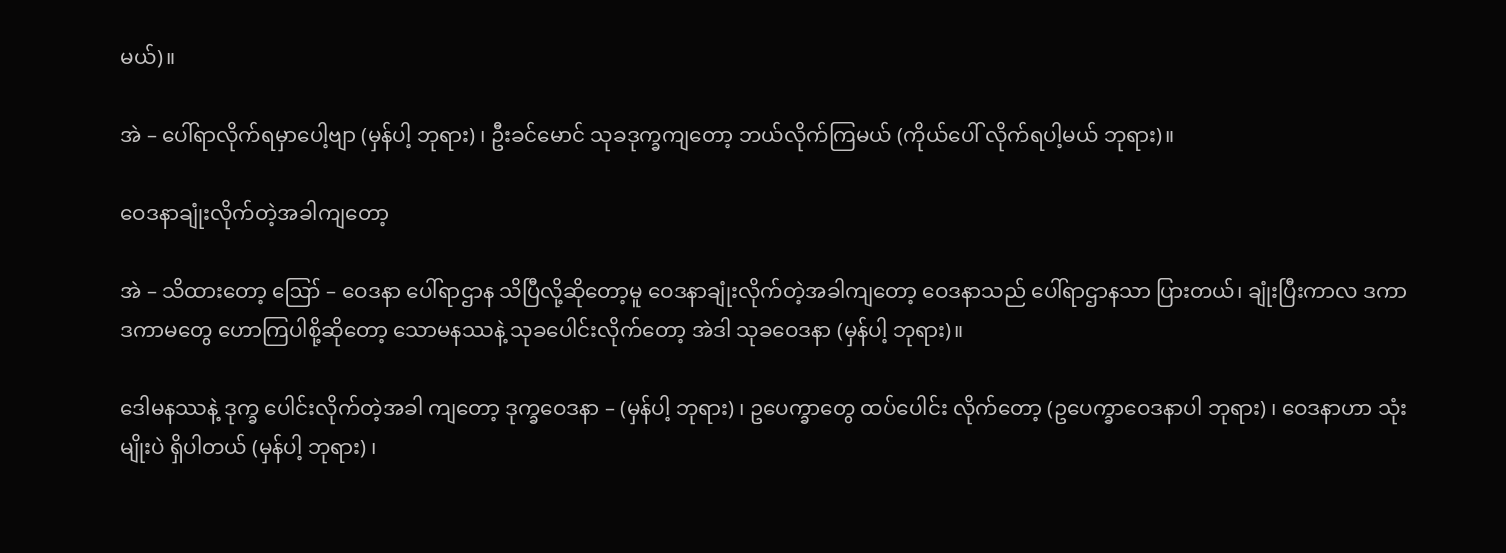မယ်)။

အဲ – ပေါ်ရာလိုက်ရမှာပေါ့ဗျာ (မှန်ပါ့ ဘုရား) ၊ ဦးခင်မောင် သုခဒုက္ခကျတော့ ဘယ်လိုက်ကြမယ် (ကိုယ်ပေါ် လိုက်ရပါ့မယ် ဘုရား)။

ဝေဒနာချုံးလိုက်တဲ့အခါကျတော့

အဲ – သိထားတော့ ဪ – ဝေဒနာ ပေါ်ရာဌာန သိပြီလို့ဆိုတော့မူ ဝေဒနာချုံးလိုက်တဲ့အခါကျတော့ ဝေဒနာသည် ပေါ်ရာဌာနသာ ပြားတယ်၊ ချုံးပြီးကာလ ဒကာ ဒကာမတွေ ဟောကြပါစို့ဆိုတော့ သောမနဿနဲ့ သုခပေါင်းလိုက်တော့ အဲဒါ သုခဝေဒနာ (မှန်ပါ့ ဘုရား)။

ဒေါမနဿနဲ့ ဒုက္ခ ပေါင်းလိုက်တဲ့အခါ ကျတော့ ဒုက္ခဝေဒနာ – (မှန်ပါ့ ဘုရား) ၊ ဥပေက္ခာတွေ ထပ်ပေါင်း လိုက်တော့ (ဥပေက္ခာဝေဒနာပါ ဘုရား) ၊ ဝေဒနာဟာ သုံးမျိုးပဲ ရှိပါတယ် (မှန်ပါ့ ဘုရား) ၊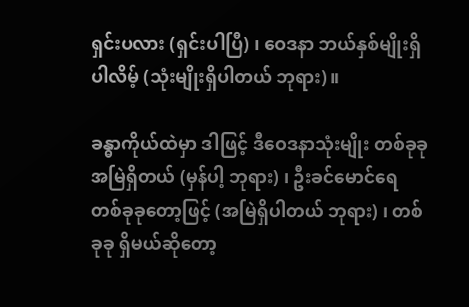ရှင်းပလား (ရှင်းပါပြီ) ၊ ဝေဒနာ ဘယ်နှစ်မျိုးရှိပါလိမ့် (သုံးမျိုးရှိပါတယ် ဘုရား)။

ခန္ဓာကိုယ်ထဲမှာ ဒါဖြင့် ဒီဝေဒနာသုံးမျိုး တစ်ခုခု အမြဲရှိတယ် (မှန်ပါ့ ဘုရား) ၊ ဦးခင်မောင်ရေ တစ်ခုခုတော့ဖြင့် (အမြဲရှိပါတယ် ဘုရား) ၊ တစ်ခုခု ရှိမယ်ဆိုတော့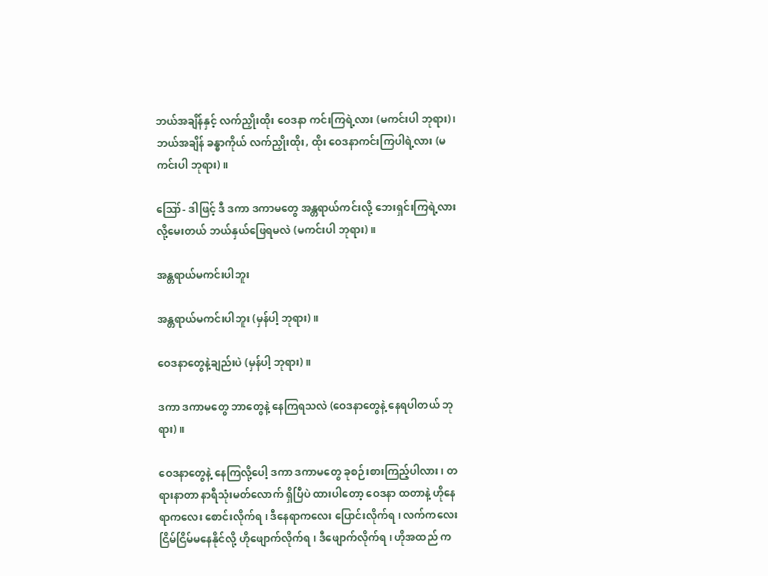ဘယ်အချိန်နှင့် လက်ညှိုးထိုး ဝေဒနာ ကင်းကြရဲ့လား (မကင်းပါ ဘုရား) ၊ ဘယ်အချိန် ခန္ဓာကိုယ် လက်ညှိုးထိုး, ထိုး ဝေဒနာကင်းကြပါရဲ့လား (မကင်းပါ ဘုရား)။

ဪ- ဒါဖြင့် ဒီ ဒကာ ဒကာမတွေ အန္တရာယ်ကင်းလို့ ဘေးရှင်းကြရဲ့လားလို့မေးတယ် ဘယ်နှယ်ဖြေရမလဲ (မကင်းပါ ဘုရား)။

အန္တရာယ်မကင်းပါဘူး

အန္တရာယ်မကင်းပါဘူး (မှန်ပါ့ ဘုရား)။

ဝေဒနာတွေနဲ့ချည်းပဲ (မှန်ပါ့ ဘုရား)။

ဒကာ ဒကာမတွေ ဘာတွေနဲ့ နေကြရသလဲ (ဝေဒနာတွေနဲ့ နေရပါတယ် ဘုရား)။

ဝေဒနာတွေနဲ့ နေကြလို့ပေါ့ ဒကာ ဒကာမတွေ ခုစဉ်းစားကြည့်ပါလား၊ တရားနာတာ နာရီသုံးမတ်လောက် ရှိပြီပဲ ထားပါတော့ ဝေဒနာ ထတာနဲ့ ဟိုနေရာကလေး စောင်းလိုက်ရ ၊ ဒီနေရာကလေး ပြောင်းလိုက်ရ ၊ လက်ကလေး ငြိမ်ငြိမ်မနေနိုင်လို့ ဟိုဖျောက်လိုက်ရ ၊ ဒီဖျောက်လိုက်ရ ၊ ဟိုအထည် က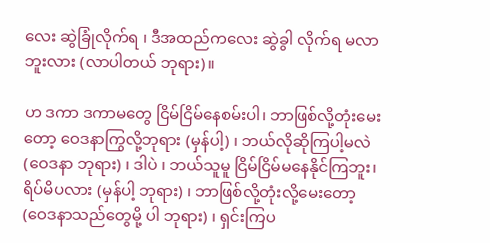လေး ဆွဲခြုံလိုက်ရ ၊ ဒီအထည်ကလေး ဆွဲခွါ လိုက်ရ မလာဘူးလား (လာပါတယ် ဘုရား)။

ဟ ဒကာ ဒကာမတွေ ငြိမ်ငြိမ်နေစမ်းပါ၊ ဘာဖြစ်လို့တုံးမေးတော့ ဝေဒနာကြွလို့ဘုရား (မှန်ပါ့) ၊ ဘယ်လိုဆိုကြပါ့မလဲ (ဝေဒနာ ဘုရား) ၊ ဒါပဲ ၊ ဘယ်သူမူ ငြိမ်ငြိမ်မနေနိုင်ကြဘူး၊ ရိပ်မိပလား (မှန်ပါ့ ဘုရား) ၊ ဘာဖြစ်လို့တုံးလို့မေးတော့ (ဝေဒနာသည်တွေမို့ ပါ ဘုရား) ၊ ရှင်းကြပ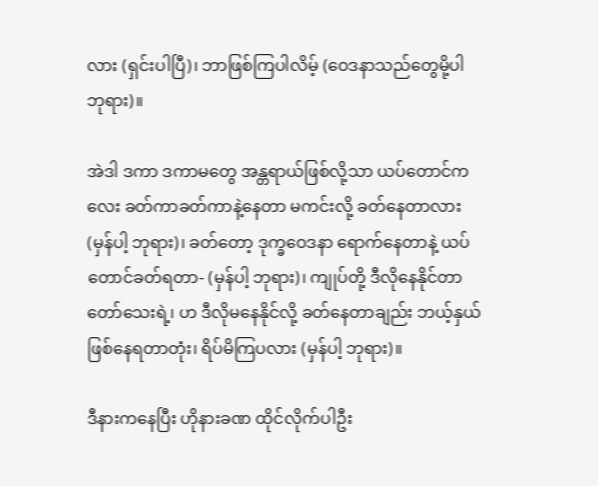လား (ရှင်းပါပြီ)၊ ဘာဖြစ်ကြပါလိမ့် (ဝေဒနာသည်တွေမို့ပါ ဘုရား)။

အဲဒါ ဒကာ ဒကာမတွေ အန္တရာယ်ဖြစ်လို့သာ ယပ်တောင်ကလေး ခတ်ကာခတ်ကာနဲ့နေတာ မကင်းလို့ ခတ်နေတာလား (မှန်ပါ့ ဘုရား)၊ ခတ်တော့ ဒုက္ခဝေဒနာ ရောက်နေတာနဲ့ ယပ်တောင်ခတ်ရတာ- (မှန်ပါ့ ဘုရား)၊ ကျုပ်တို့ ဒီလိုနေနိုင်တာ တော်သေးရဲ့၊ ဟ ဒီလိုမနေနိုင်လို့ ခတ်နေတာချည်း ဘယ့်နှယ်ဖြစ်နေရတာတုံး၊ ရိပ်မိကြပလား (မှန်ပါ့ ဘုရား)။

ဒီနားကနေပြီး ဟိုနားခဏ ထိုင်လိုက်ပါဦး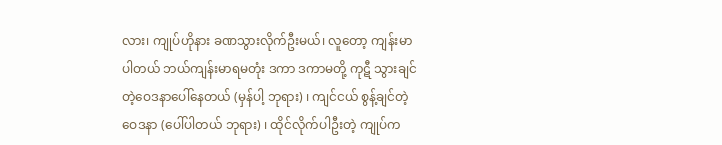လား၊ ကျုပ်ဟိုနား ခဏသွားလိုက်ဦးမယ်၊ လူတော့ ကျန်းမာပါတယ် ဘယ်ကျန်းမာရမတုံး ဒကာ ဒကာမတို့ ကုဋီ သွားချင်တဲ့ဝေဒနာပေါ်နေတယ် (မှန်ပါ့ ဘုရား) ၊ ကျင်ငယ် စွန့်ချင်တဲ့ဝေဒနာ (ပေါ်ပါတယ် ဘုရား) ၊ ထိုင်လိုက်ပါဦးတဲ့ ကျုပ်က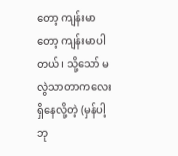တော့ ကျန်းမာတော့ ကျန်းမာပါတယ်၊ သို့သော် မလွဲသာတာကလေး ရှိနေလို့တဲ့ (မှန်ပါ့ ဘု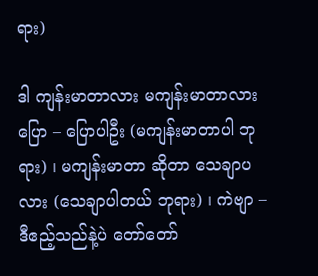ရား)

ဒါ ကျန်းမာတာလား မကျန်းမာတာလား ပြော – ပြောပါဦး (မကျန်းမာတာပါ ဘုရား) ၊ မကျန်းမာတာ ဆိုတာ သေချာပလား (သေချာပါတယ် ဘုရား) ၊ ကဲဗျာ – ဒီဧည့်သည်နဲ့ပဲ တော်တော်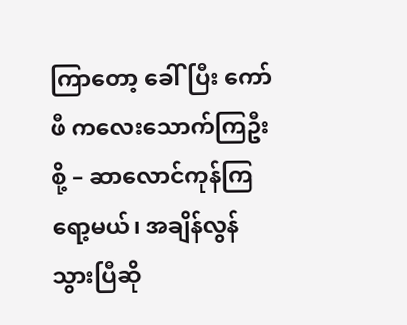ကြာတော့ ခေါ်ပြီး ကော်ဖီ ကလေးသောက်ကြဦးစို့ – ဆာလောင်ကုန်ကြရော့မယ်၊ အချိန်လွန်သွားပြီဆို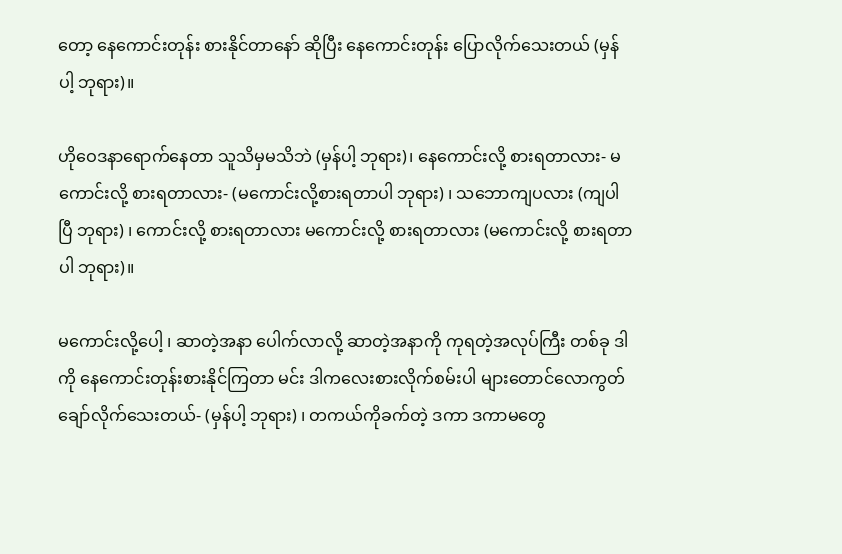တော့ နေကောင်းတုန်း စားနိုင်တာနော် ဆိုပြီး နေကောင်းတုန်း ပြောလိုက်သေးတယ် (မှန်ပါ့ ဘုရား)။

ဟိုဝေဒနာရောက်နေတာ သူသိမှမသိဘဲ (မှန်ပါ့ ဘုရား)၊ နေကောင်းလို့ စားရတာလား- မကောင်းလို့ စားရတာလား- (မကောင်းလို့စားရတာပါ ဘုရား) ၊ သဘောကျပလား (ကျပါပြီ ဘုရား) ၊ ကောင်းလို့ စားရတာလား မကောင်းလို့ စားရတာလား (မကောင်းလို့ စားရတာပါ ဘုရား)။

မကောင်းလို့ပေါ့ ၊ ဆာတဲ့အနာ ပေါက်လာလို့ ဆာတဲ့အနာကို ကုရတဲ့အလုပ်ကြီး တစ်ခု ဒါကို နေကောင်းတုန်းစားနိုင်ကြတာ မင်း ဒါကလေးစားလိုက်စမ်းပါ များတောင်လောကွတ်ချော်လိုက်သေးတယ်- (မှန်ပါ့ ဘုရား) ၊ တကယ်ကိုခက်တဲ့ ဒကာ ဒကာမတွေ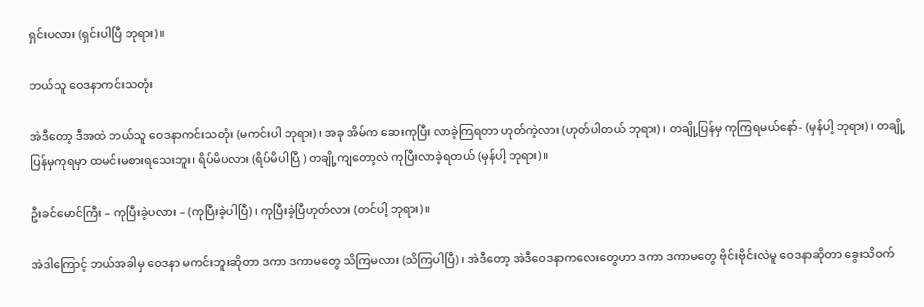ရှင်းပလား (ရှင်းပါပြီ ဘုရား)။

ဘယ်သူ ဝေဒနာကင်းသတုံး

အဲဒီတော့ ဒီအထဲ ဘယ်သူ ဝေဒနာကင်းသတုံး (မကင်းပါ ဘုရား) ၊ အခု အိမ်က ဆေးကုပြီး လာခဲ့ကြရတာ ဟုတ်ကဲ့လား (ဟုတ်ပါတယ် ဘုရား) ၊ တချို့ပြန်မှ ကုကြရမယ်နော်- (မှန်ပါ့ ဘုရား) ၊ တချို့ပြန်မှကုရမှာ ထမင်းမစားရသေးဘူး၊ ရိပ်မိပလား (ရိပ်မိပါပြီ ) တချို့ကျတော့လဲ ကုပြီးလာခဲ့ရတယ် (မှန်ပါ့ ဘုရား)။

ဦးခင်မောင်ကြီး – ကုပြီးခဲ့ပလား – (ကုပြီးခဲ့ပါပြီ) ၊ ကုပြီးခဲ့ပြီဟုတ်လား (တင်ပါ့ ဘုရား)။

အဲဒါကြောင့် ဘယ်အခါမှ ဝေဒနာ မကင်းဘူးဆိုတာ ဒကာ ဒကာမတွေ သိကြမလား (သိကြပါပြီ) ၊ အဲဒီတော့ အဲဒီဝေဒနာကလေးတွေဟာ ဒကာ ဒကာမတွေ ဗိုင်းဗိုင်းလဲမူ ဝေဒနာဆိုတာ ခွေးသိဝက်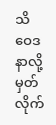သိဝေဒနာလို့ မှတ်လိုက်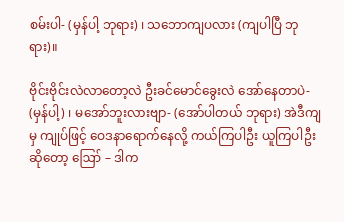စမ်းပါ- (မှန်ပါ့ ဘုရား) ၊ သဘောကျပလား (ကျပါပြီ ဘုရား)။

ဗိုင်းဗိုင်းလဲလာတော့လဲ ဦးခင်မောင်ခွေးလဲ အော်နေတာပဲ- (မှန်ပါ့) ၊ မအော်ဘူးလားဗျာ- (အော်ပါတယ် ဘုရား) အဲဒီကျမှ ကျုပ်ဖြင့် ဝေဒနာရောက်နေလို့ ကယ်ကြပါဦး ယူကြပါဦးဆိုတော့ ဪ – ဒါက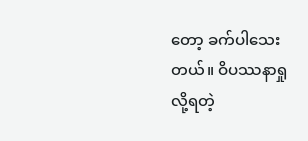တော့ ခက်ပါသေးတယ်။ ဝိပဿနာရှုလို့ရတဲ့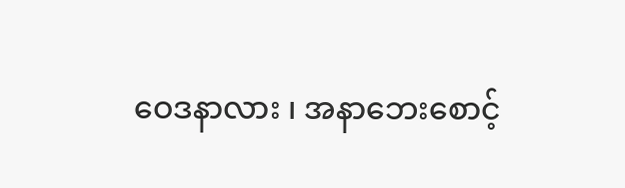ဝေဒနာလား ၊ အနာဘေးစောင့်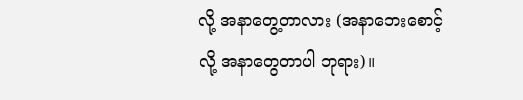လို့ အနာတွေ့တာလား (အနာဘေးစောင့် လို့ အနာတွေတာပါ ဘုရား)။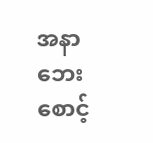အနာဘေးစောင့်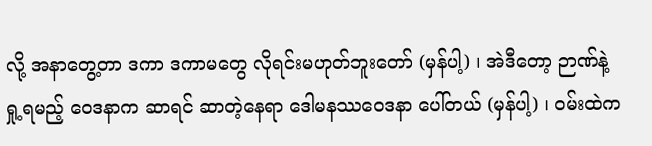လို့ အနာတွေ့တာ ဒကာ ဒကာမတွေ လိုရင်းမဟုတ်ဘူးတော် (မှန်ပါ့) ၊ အဲဒီတော့ ဉာဏ်နဲ့ ရှု့ရမည့် ဝေဒနာက ဆာရင် ဆာတဲ့နေရာ ဒေါမနဿဝေဒနာ ပေါ်တယ် (မှန်ပါ့) ၊ ဝမ်းထဲက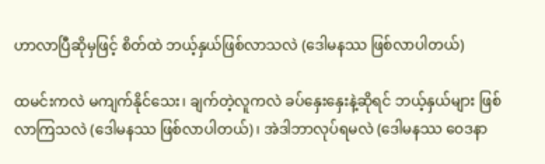ဟာလာပြီဆိုမှဖြင့် စိတ်ထဲ ဘယ့်နှယ်ဖြစ်လာသလဲ (ဒေါမနဿ ဖြစ်လာပါတယ်)

ထမင်းကလဲ မကျက်နိုင်သေး၊ ချက်တဲ့လူကလဲ ခပ်နှေးနှေးနဲ့ဆိုရင် ဘယ့်နှယ်များ ဖြစ်လာကြသလဲ (ဒေါမနဿ ဖြစ်လာပါတယ်) ၊ အဲဒါဘာလုပ်ရမလဲ (ဒေါမနဿ ဝေဒနာ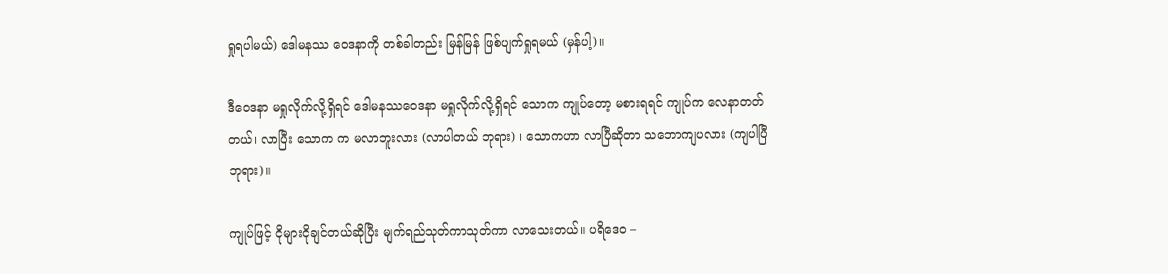ရှုရပါမယ်) ဒေါမနဿ ဝေဒနာကို တစ်ခါတည်း မြန်မြန် ဖြစ်ပျက်ရှုရမယ် (မှန်ပါ့)။

ဒီဝေဒနာ မရှုလိုက်လို့ရှိရင် ဒေါမနဿဝေဒနာ မရှုလိုက်လို့ရှိရင် သောက ကျုပ်တော့ မစားရရင် ကျုပ်က လေနာတတ်တယ်၊ လာပြီး သောက က မလာဘူးလား (လာပါတယ် ဘုရား) ၊ သောကဟာ လာပြီဆိုတာ သဘောကျပလား (ကျပါပြီ ဘုရား)။

ကျုပ်ဖြင့် ငိုများငိုချင်တယ်ဆိုပြီး မျက်ရည်သုတ်ကာသုတ်ကာ လာသေးတယ်။ ပရိဒေဝ –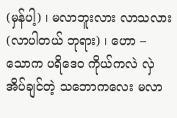(မှန်ပါ့) ၊ မလာဘူးလား လာသလား (လာပါတယ် ဘုရား) ၊ ဟော – သောက ပရိဒေဝ ကိုယ်ကလဲ လှဲအိပ်ချင်တဲ့ သဘောကလေး မလာ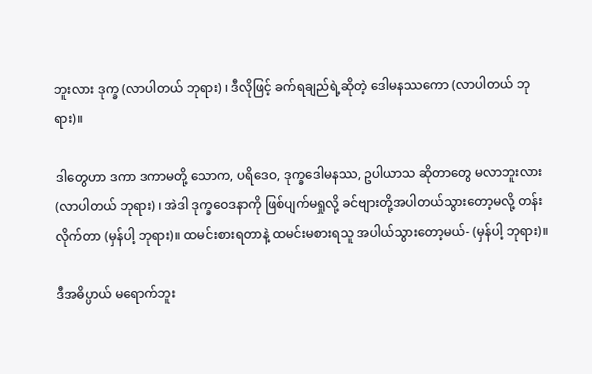ဘူးလား ဒုက္ခ (လာပါတယ် ဘုရား) ၊ ဒီလိုဖြင့် ခက်ရချည်ရဲ့ဆိုတဲ့ ဒေါမနဿကော (လာပါတယ် ဘုရား)။

ဒါတွေဟာ ဒကာ ဒကာမတို့ သောက, ပရိဒေဝ, ဒုက္ခဒေါမနဿ, ဥပါယာသ ဆိုတာတွေ မလာဘူးလား (လာပါတယ် ဘုရား) ၊ အဲဒါ ဒုက္ခဝေဒနာကို ဖြစ်ပျက်မရှုလို့ ခင်ဗျားတို့အပါတယ်သွားတော့မလို့ တန်းလိုက်တာ (မှန်ပါ့ ဘုရား)။ ထမင်းစားရတာနဲ့ ထမင်းမစားရသူ အပါယ်သွားတော့မယ်- (မှန်ပါ့ ဘုရား)။

ဒီအဓိပ္ပာယ် မရောက်ဘူး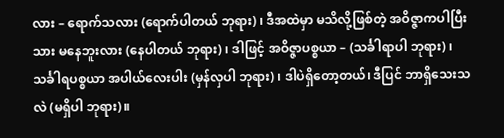လား – ရောက်သလား (ရောက်ပါတယ် ဘုရား) ၊ ဒီအထဲမှာ မသိလို့ဖြစ်တဲ့ အဝိဇ္ဇာကပါပြီးသား မနေဘူးလား (နေပါတယ် ဘုရား) ၊ ဒါဖြင့် အဝိဇ္ဇာပစ္စယာ – (သင်္ခါရာပါ ဘုရား) ၊ သင်္ခါရပစ္စယာ အပါယ်လေးပါး (မှန်လှပါ ဘုရား) ၊ ဒါပဲရှိတော့တယ်၊ ဒီပြင် ဘာရှိသေးသလဲ (မရှိပါ ဘုရား)။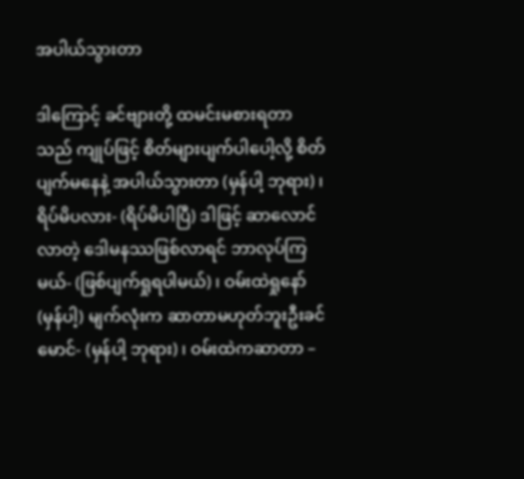အပါယ်သွားတာ

ဒါကြောင့် ခင်ဗျားတို့ ထမင်းမစားရတာသည် ကျုပ်ဖြင့် စိတ်များပျက်ပါပေါ့လို့ စိတ်ပျက်မနေနဲ့ အပါယ်သွားတာ (မှန်ပါ့ ဘုရား) ၊ ရိပ်မိပလား- (ရိပ်မိပါပြီ) ဒါဖြင့် ဆာလောင်လာတဲ့ ဒေါမနဿဖြစ်လာရင် ဘာလုပ်ကြမယ်- (ဖြစ်ပျက်ရှုရပါမယ်) ၊ ဝမ်းထဲရှုနော် (မှန်ပါ့) မျက်လုံးက ဆာတာမဟုတ်ဘူးဦးခင်မောင်- (မှန်ပါ့ ဘုရား) ၊ ဝမ်းထဲကဆာတာ –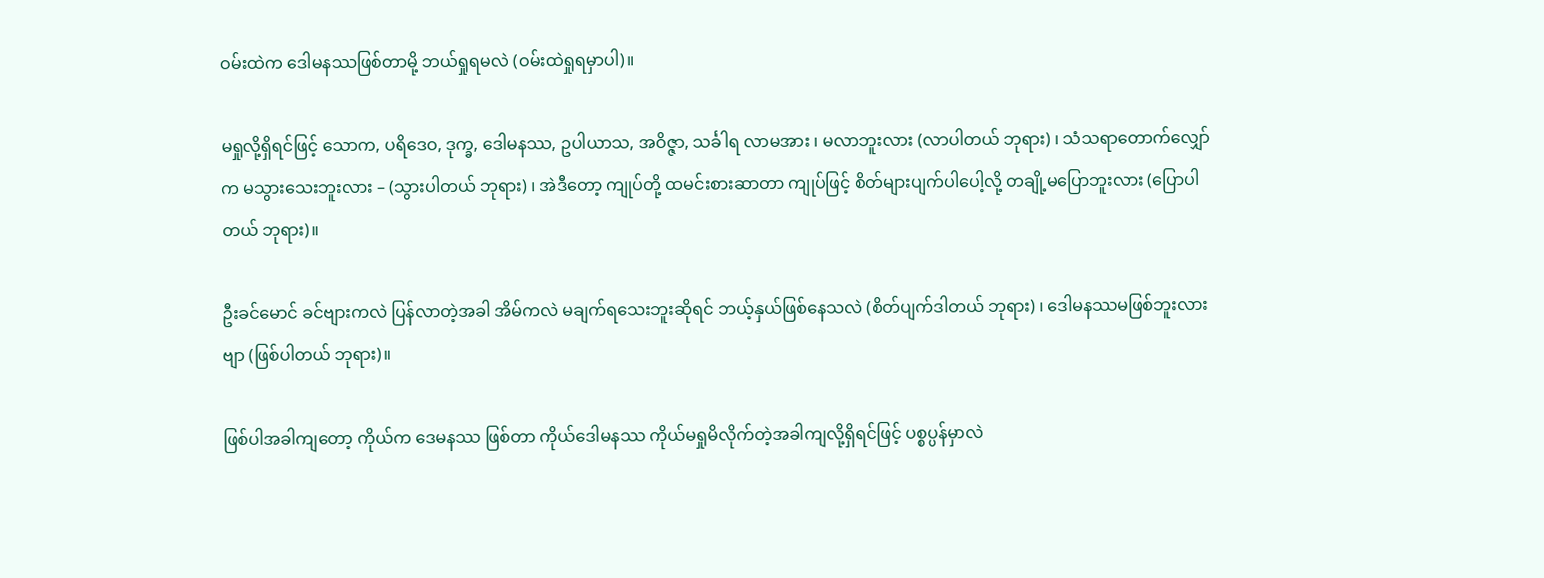ဝမ်းထဲက ဒေါမနဿဖြစ်တာမို့ ဘယ်ရှုရမလဲ (ဝမ်းထဲရှုရမှာပါ)။

မရှုလို့ရှိရင်ဖြင့် သောက, ပရိဒေဝ, ဒုက္ခ, ဒေါမနဿ, ဥပါယာသ, အဝိဇ္ဇာ, သင်္ခါရ လာမအား ၊ မလာဘူးလား (လာပါတယ် ဘုရား) ၊ သံသရာတောက်လျှော်က မသွားသေးဘူးလား – (သွားပါတယ် ဘုရား) ၊ အဲဒီတော့ ကျုပ်တို့ ထမင်းစားဆာတာ ကျုပ်ဖြင့် စိတ်များပျက်ပါပေါ့လို့ တချို့မပြောဘူးလား (ပြောပါတယ် ဘုရား)။

ဦးခင်မောင် ခင်ဗျားကလဲ ပြန်လာတဲ့အခါ အိမ်ကလဲ မချက်ရသေးဘူးဆိုရင် ဘယ့်နှယ်ဖြစ်နေသလဲ (စိတ်ပျက်ဒါတယ် ဘုရား) ၊ ဒေါမနဿမဖြစ်ဘူးလားဗျာ (ဖြစ်ပါတယ် ဘုရား)။

ဖြစ်ပါအခါကျတော့ ကိုယ်က ဒေမနဿ ဖြစ်တာ ကိုယ်ဒေါမနဿ ကိုယ်မရှုမိလိုက်တဲ့အခါကျလို့ရှိရင်ဖြင့် ပစ္စပ္ပန်မှာလဲ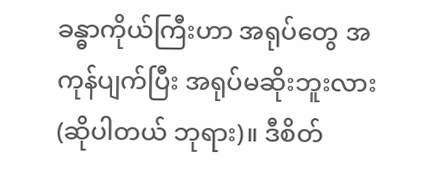ခန္ဓာကိုယ်ကြီးဟာ အရုပ်တွေ အကုန်ပျက်ပြီး အရုပ်မဆိုးဘူးလား (ဆိုပါတယ် ဘုရား)။ ဒီစိတ်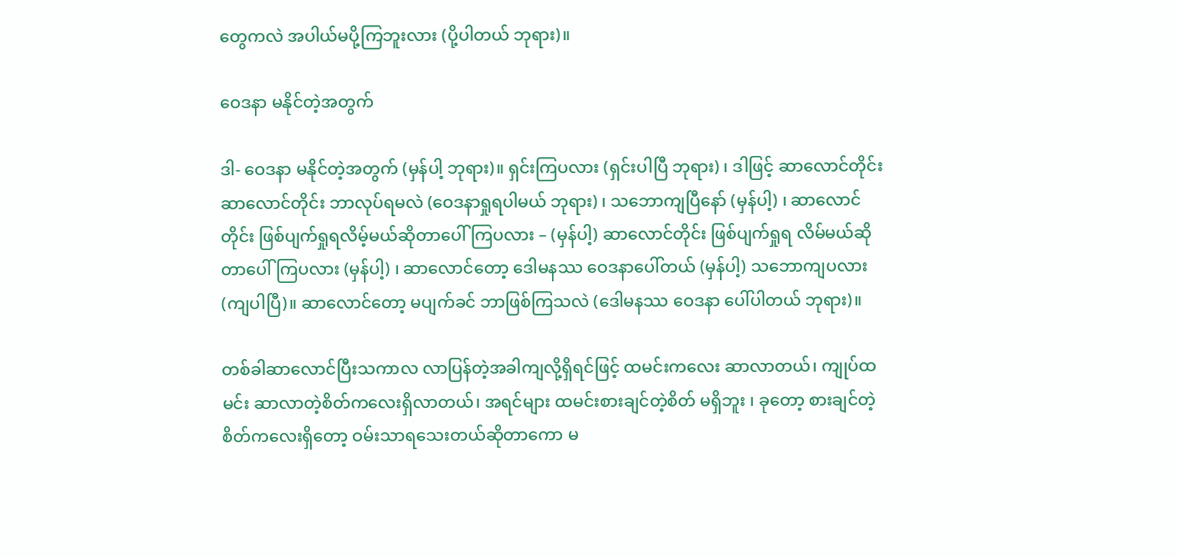တွေကလဲ အပါယ်မပို့ကြဘူးလား (ပို့ပါတယ် ဘုရား)။

ဝေဒနာ မနိုင်တဲ့အတွက်

ဒါ- ဝေဒနာ မနိုင်တဲ့အတွက် (မှန်ပါ့ ဘုရား)။ ရှင်းကြပလား (ရှင်းပါပြီ ဘုရား) ၊ ဒါဖြင့် ဆာလောင်တိုင်း ဆာလောင်တိုင်း ဘာလုပ်ရမလဲ (ဝေဒနာရှုရပါမယ် ဘုရား) ၊ သဘောကျပြီနော် (မှန်ပါ့) ၊ ဆာလောင်တိုင်း ဖြစ်ပျက်ရှုရလိမ့်မယ်ဆိုတာပေါ်ကြပလား – (မှန်ပါ့) ဆာလောင်တိုင်း ဖြစ်ပျက်ရှုရ လိမ်မယ်ဆိုတာပေါ်ကြပလား (မှန်ပါ့) ၊ ဆာလောင်တော့ ဒေါမနဿ ဝေဒနာပေါ်တယ် (မှန်ပါ့) သဘောကျပလား (ကျပါပြီ)။ ဆာလောင်တော့ မပျက်ခင် ဘာဖြစ်ကြသလဲ (ဒေါမနဿ ဝေဒနာ ပေါ်ပါတယ် ဘုရား)။

တစ်ခါဆာလောင်ပြီးသကာလ လာပြန်တဲ့အခါကျလို့ရှိရင်ဖြင့် ထမင်းကလေး ဆာလာတယ်၊ ကျုပ်ထမင်း ဆာလာတဲ့စိတ်ကလေးရှိလာတယ်၊ အရင်များ ထမင်းစားချင်တဲ့စိတ် မရှိဘူး ၊ ခုတော့ စားချင်တဲ့စိတ်ကလေးရှိတော့ ဝမ်းသာရသေးတယ်ဆိုတာကော မ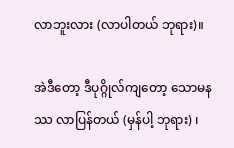လာဘူးလား (လာပါတယ် ဘုရား)။

အဲဒီတော့ ဒီပုဂ္ဂိုလ်ကျတော့ သောမနဿ လာပြန်တယ် (မှန်ပါ့ ဘုရား) ၊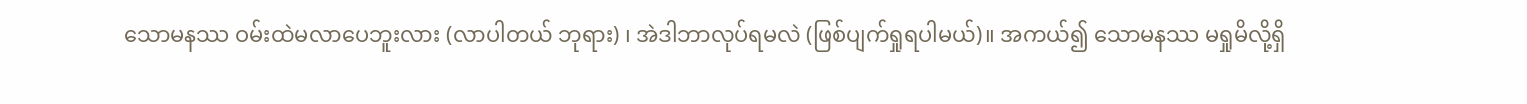သောမနဿ ဝမ်းထဲမလာပေဘူးလား (လာပါတယ် ဘုရား) ၊ အဲဒါဘာလုပ်ရမလဲ (ဖြစ်ပျက်ရှုရပါမယ်)။ အကယ်၍ သောမနဿ မရှုမိလို့ရှိ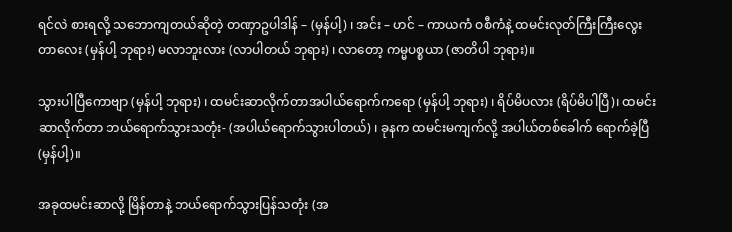ရင်လဲ စားရလို့ သဘောကျတယ်ဆိုတဲ့ တဏှာဥပါဒါန် – (မှန်ပါ့) ၊ အင်း – ဟင် – ကာယကံ ဝစီကံနဲ့ ထမင်းလုတ်ကြီးကြီးလွေးတာလေး (မှန်ပါ့ ဘုရား) မလာဘူးလား (လာပါတယ် ဘုရား) ၊ လာတော့ ကမ္မပစ္စယာ (ဇာတိပါ ဘုရား)။

သွားပါပြီကောဗျာ (မှန်ပါ့ ဘုရား) ၊ ထမင်းဆာလိုက်တာအပါယ်ရောက်ကရော (မှန်ပါ့ ဘုရား) ၊ ရိပ်မိပလား (ရိပ်မိပါပြီ)၊ ထမင်းဆာလိုက်တာ ဘယ်ရောက်သွားသတုံး- (အပါယ်ရောက်သွားပါတယ်) ၊ ခုနက ထမင်းမကျက်လို့ အပါယ်တစ်ခေါက် ရောက်ခဲ့ပြီ (မှန်ပါ့)။

အခုထမင်းဆာလို့ မြိန်တာနဲ့ ဘယ်ရောက်သွားပြန်သတုံး (အ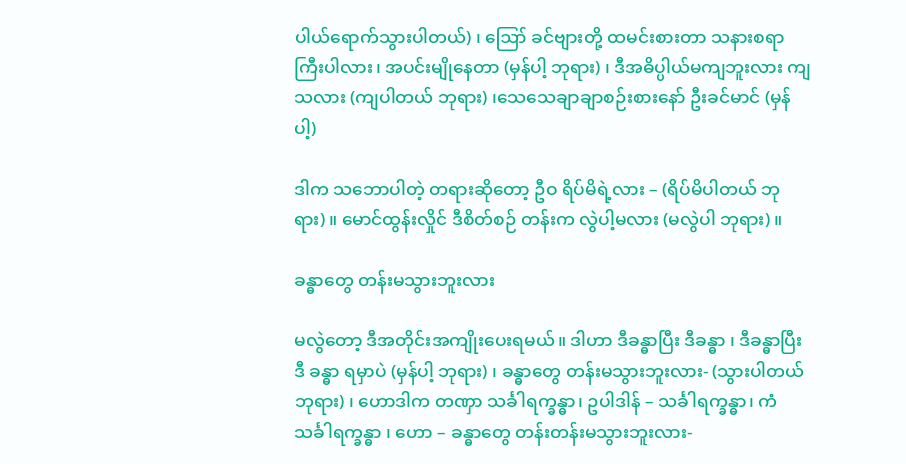ပါယ်ရောက်သွားပါတယ်) ၊ ဪ ခင်ဗျားတို့ ထမင်းစားတာ သနားစရာကြီးပါလား၊ အပင်းမျိုနေတာ (မှန်ပါ့ ဘုရား) ၊ ဒီအဓိပ္ပါယ်မကျဘူးလား ကျသလား (ကျပါတယ် ဘုရား) ၊သေသေချာချာစဉ်းစားနော် ဦးခင်မာင် (မှန်ပါ့)

ဒါက သဘောပါတဲ့ တရားဆိုတော့ ဦဝ ရိပ်မိရဲ့လား – (ရိပ်မိပါတယ် ဘုရား)။ မောင်ထွန်းလှိုင် ဒီစိတ်စဉ် တန်းက လွဲပါ့မလား (မလွဲပါ ဘုရား)။

ခန္ဓာတွေ တန်းမသွားဘူးလား

မလွဲတော့ ဒီအတိုင်းအကျိုးပေးရမယ်။ ဒါဟာ ဒီခန္ဓာပြီး ဒီခန္ဓာ ၊ ဒီခန္ဓာပြီး ဒီ ခန္ဓာ ရမှာပဲ (မှန်ပါ့ ဘုရား) ၊ ခန္ဓာတွေ တန်းမသွားဘူးလား- (သွားပါတယ် ဘုရား) ၊ ဟောဒါက တဏှာ သင်္ခါရက္ခန္ဓာ၊ ဥပါဒါန် – သင်္ခါရက္ခန္ဓာ၊ ကံသင်္ခါရက္ခန္ဓာ ၊ ဟော – ခန္ဓာတွေ တန်းတန်းမသွားဘူးလား-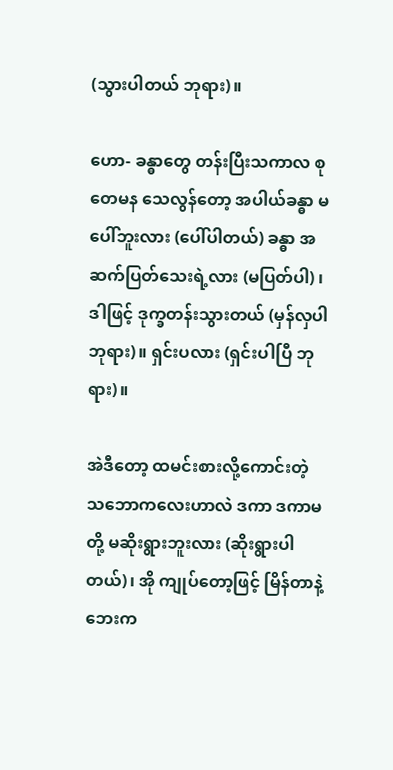(သွားပါတယ် ဘုရား)။

ဟော- ခန္ဓာတွေ တန်းပြီးသကာလ စုတေမန သေလွန်တော့ အပါယ်ခန္ဓာ မပေါ်ဘူးလား (ပေါ်ပါတယ်) ခန္ဓာ အဆက်ပြတ်သေးရဲ့လား (မပြတ်ပါ) ၊ ဒါဖြင့် ဒုက္ခတန်းသွားတယ် (မှန်လှပါ ဘုရား)။ ရှင်းပလား (ရှင်းပါပြီ ဘုရား)။

အဲဒီတော့ ထမင်းစားလို့ကောင်းတဲ့ သဘောကလေးဟာလဲ ဒကာ ဒကာမတို့ မဆိုးရွားဘူးလား (ဆိုးရွားပါတယ်)၊ အို ကျုပ်တော့ဖြင့် မြိန်တာနဲ့ ဘေးက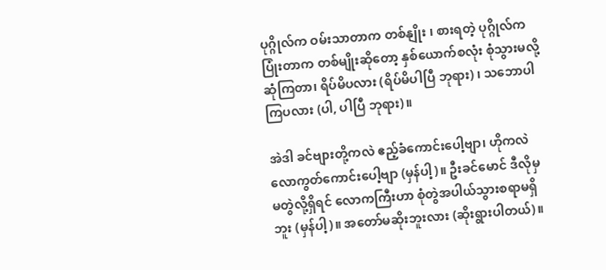ပုဂ္ဂိုလ်က ဝမ်းသာတာက တစ်နျိုး ၊ စားရတဲ့ ပုဂ္ဂိုလ်က ပြုံးတာက တစ်မျိုးဆိုတော့ နှစ်ယောက်စလုံး စုံသွားမလို့ ဆုံကြတာ၊ ရိပ်မိပလား (ရိပ်မိပါပြီ ဘုရား) ၊ သဘောပါကြပလား (ပါ, ပါပြီ ဘုရား)။

အဲဒါ ခင်ဗျားတို့ကလဲ ဧည့်ခံကောင်းပေါ့ဗျာ၊ ဟိုကလဲ လောကွတ်ကောင်းပေါ့ဗျာ (မှန်ပါ့)။ ဦးခင်မောင် ဒီလိုမှ မတွဲလို့ရှိရင် လောကကြီးဟာ စုံတွဲအပါယ်သွားစရာမရှိဘူး (မှန်ပါ့)။ အတော်မဆိုးဘူးလား (ဆိုးရွားပါတယ်)။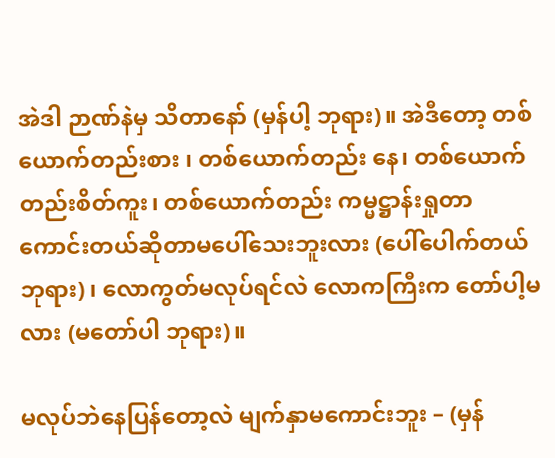အဲဒါ ဉာဏ်နဲမှ သိတာနော် (မှန်ပါ့ ဘုရား)။ အဲဒီတော့ တစ်ယောက်တည်းစား ၊ တစ်ယောက်တည်း နေ၊ တစ်ယောက်တည်းစိတ်ကူး၊ တစ်ယောက်တည်း ကမ္မဋ္ဌာန်းရှုတာ ကောင်းတယ်ဆိုတာမပေါ်သေးဘူးလား (ပေါ်ပေါက်တယ် ဘုရား) ၊ လောကွတ်မလုပ်ရင်လဲ လောကကြီးက တော်ပါ့မလား (မတော်ပါ ဘုရား)။

မလုပ်ဘဲနေပြန်တော့လဲ မျက်နှာမကောင်းဘူး – (မှန်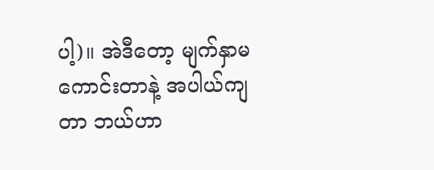ပါ့)။ အဲဒီတော့ မျက်နှာမကောင်းတာနဲ့ အပါယ်ကျတာ ဘယ်ဟာ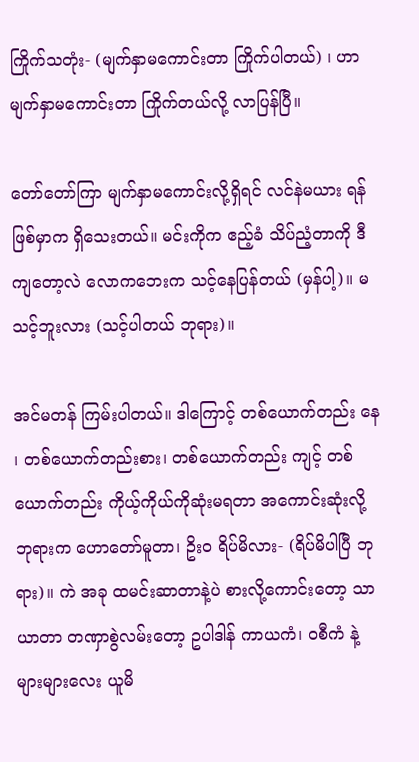ကြိုက်သတုံး- (မျက်နှာမကောင်းတာ ကြိုက်ပါတယ်) ၊ ဟာမျက်နှာမကောင်းတာ ကြိုက်တယ်လို့ လာပြန်ပြီ။

တော်တော်ကြာ မျက်နှာမကောင်းလို့ရှိရင် လင်နဲမယား ရန်ဖြစ်မှာက ရှိသေးတယ်။ မင်းကိုက ဧည့်ခံ သိပ်ညံ့တာကို ဒီကျတော့လဲ လောကဘေးက သင့်နေပြန်တယ် (မှန်ပါ့)။ မသင့်ဘူးလား (သင့်ပါတယ် ဘုရား)။

အင်မတန် ကြမ်းပါတယ်။ ဒါကြောင့် တစ်ယောက်တည်း နေ ၊ တစ်ယောက်တည်းစား၊ တစ်ယောက်တည်း ကျင့် တစ်ယောက်တည်း ကိုယ့်ကိုယ်ကိုဆုံးမရတာ အကောင်းဆုံးလို့ ဘုရားက ဟောတော်မူတာ၊ ဥိးဝ ရိပ်မိလား- (ရိပ်မိပါပြီ ဘုရား)။ ကဲ အခု ထမင်းဆာတာနဲ့ပဲ စားလို့ကောင်းတော့ သာယာတာ တဏှာစွဲလမ်းတော့ ဥပါဒါန် ကာယကံ၊ ဝစီကံ နဲ့ များများလေး ယူမိ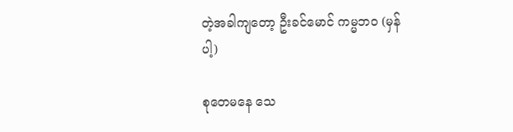တဲ့အခါကျတော့ ဦးခင်မောင် ကမ္မဘဝ (မှန်ပါ့)

စုတေမနေ သေ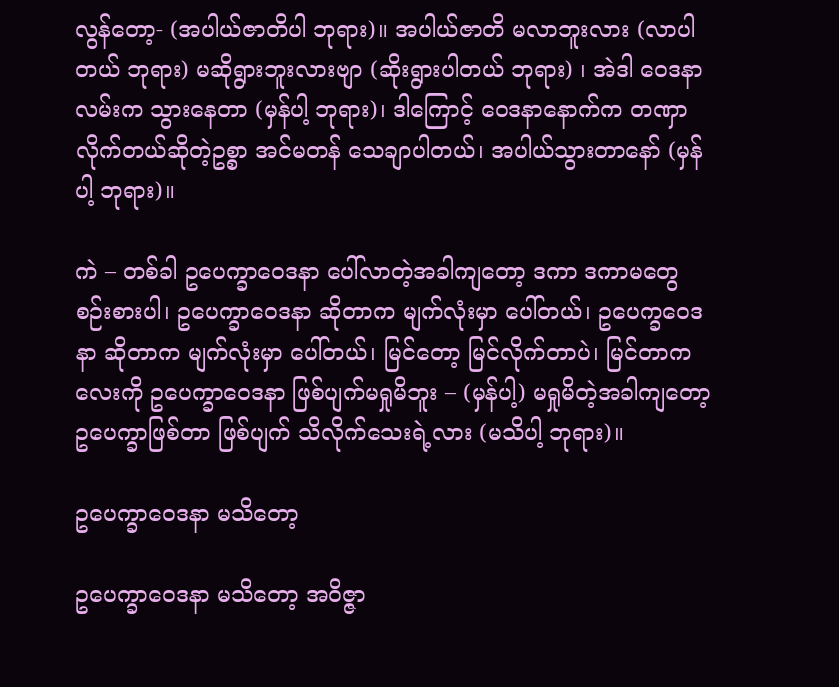လွန်တော့- (အပါယ်ဇာတိပါ ဘုရား)။ အပါယ်ဇာတိ မလာဘူးလား (လာပါတယ် ဘုရား) မဆိုရွားဘူးလားဗျာ (ဆိုးရွားပါတယ် ဘုရား) ၊ အဲဒါ ဝေဒနာလမ်းက သွားနေတာ (မှန်ပါ့ ဘုရား)၊ ဒါကြောင့် ဝေဒနာနောက်က တဏှာလိုက်တယ်ဆိုတဲ့ဥစ္စာ အင်မတန် သေချာပါတယ်၊ အပါယ်သွားတာနော် (မှန်ပါ့ ဘုရား)။

ကဲ – တစ်ခါ ဥပေက္ခာဝေဒနာ ပေါ်လာတဲ့အခါကျတော့ ဒကာ ဒကာမတွေ စဉ်းစားပါ၊ ဥပေက္ခာဝေဒနာ ဆိုတာက မျက်လုံးမှာ ပေါ်တယ်၊ ဥပေက္ခဝေဒနာ ဆိုတာက မျက်လုံးမှာ ပေါ်တယ်၊ မြင်တော့ မြင်လိုက်တာပဲ၊ မြင်တာကလေးကို ဥပေက္ခာဝေဒနာ ဖြစ်ပျက်မရှုမိဘူး – (မှန်ပါ့) မရှုမိတဲ့အခါကျတော့ ဥပေက္ခာဖြစ်တာ ဖြစ်ပျက် သိလိုက်သေးရဲ့လား (မသိပါ့ ဘုရား)။

ဥပေက္ခာဝေဒနာ မသိတော့

ဥပေက္ခာဝေဒနာ မသိတော့ အဝိဇ္ဇာ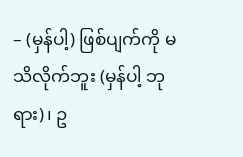– (မှန်ပါ့) ဖြစ်ပျက်ကို မသိလိုက်ဘူး (မှန်ပါ့ ဘုရား)၊ ဥ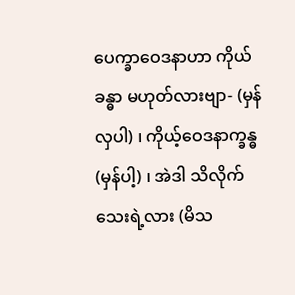ပေက္ခာဝေဒနာဟာ ကိုယ်ခန္ဓာ မဟုတ်လားဗျာ- (မှန်လှပါ) ၊ ကိုယ့်ဝေဒနာက္ခန္ဓ (မှန်ပါ့) ၊ အဲဒါ သိလိုက်သေးရဲ့လား (မိသ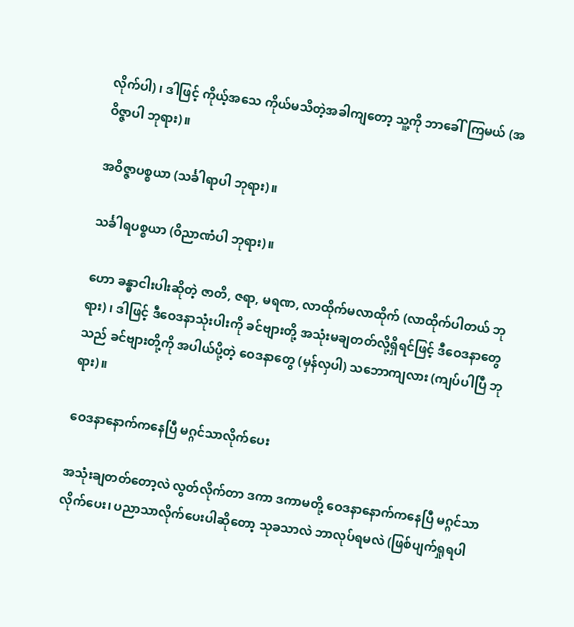လိုက်ပါ) ၊ ဒါဖြင့် ကိုယ့်အသေ ကိုယ်မသိတဲ့အခါကျတော့ သူ့ကို ဘာခေါ်ကြမယ် (အဝိဇ္ဇာပါ ဘုရား)။

အဝိဇ္ဇာပစ္စယာ (သင်္ခါရာပါ ဘုရား)။

သင်္ခါရပစ္စယာ (ဝိညာဏံပါ ဘုရား)။

ဟော ခန္ဓာငါးပါးဆိုတဲ့ ဇာတိ, ဇရာ, မရဏ, လာထိုက်မလာထိုက် (လာထိုက်ပါတယ် ဘုရား) ၊ ဒါဖြင့် ဒီဝေဒနာသုံးပါးကို ခင်ဗျားတို့ အသုံးမချတတ်လို့ရှိရင်ဖြင့် ဒီဝေဒနာတွေသည် ခင်ဗျားတို့ကို အပါယ်ပို့တဲ့ ဝေဒနာတွေ (မှန်လှပါ) သဘောကျလား (ကျပ်ပါပြီ ဘုရား)။

ဝေဒနာနောက်ကနေပြီ မဂ္ဂင်သာလိုက်ပေး

အသုံးချတတ်တော့လဲ လွတ်လိုက်တာ ဒကာ ဒကာမတို့ ဝေဒနာနောက်ကနေပြီ မဂ္ဂင်သာလိုက်ပေး၊ ပညာသာလိုက်ပေးပါဆိုတော့ သုခသာလဲ ဘာလုပ်ရမလဲ (ဖြစ်ပျက်ရှုရပါ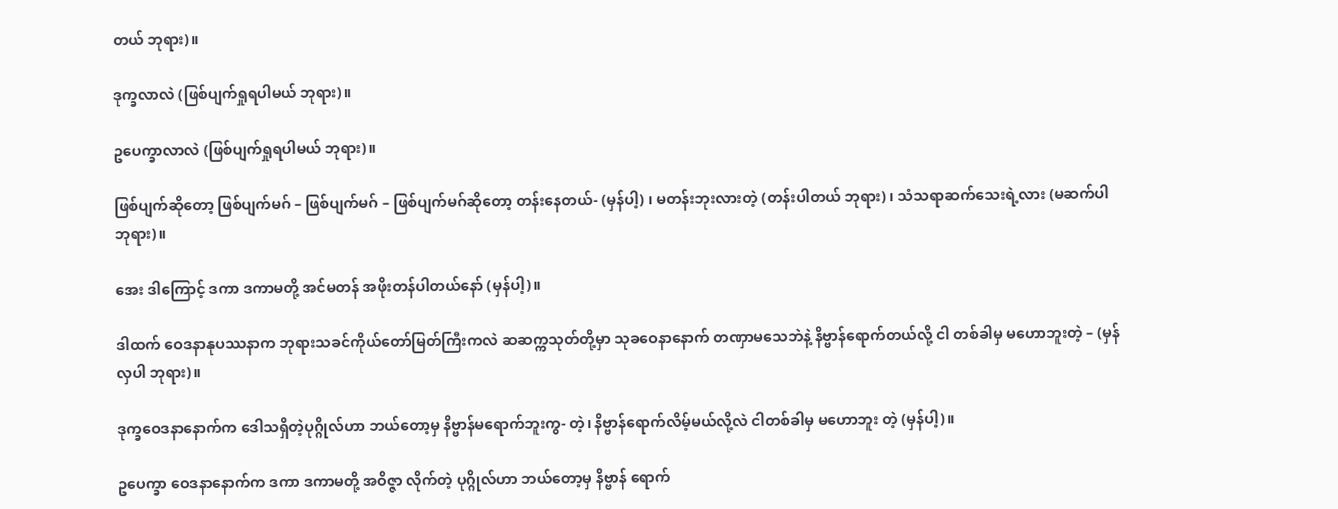တယ် ဘုရား)။

ဒုက္ခလာလဲ (ဖြစ်ပျက်ရှုရပါမယ် ဘုရား)။

ဥပေက္ခာလာလဲ (ဖြစ်ပျက်ရှုရပါမယ် ဘုရား)။

ဖြစ်ပျက်ဆိုတော့ ဖြစ်ပျက်မဂ် – ဖြစ်ပျက်မဂ် – ဖြစ်ပျက်မဂ်ဆိုတော့ တန်းနေတယ်- (မှန်ပါ့) ၊ မတန်းဘုးလားတဲ့ (တန်းပါတယ် ဘုရား) ၊ သံသရာဆက်သေးရဲ့လား (မဆက်ပါ ဘုရား)။

အေး ဒါကြောင့် ဒကာ ဒကာမတို့ အင်မတန် အဖိုးတန်ပါတယ်နော် (မှန်ပါ့)။

ဒါထက် ဝေဒနာနုပဿနာက ဘုရားသခင်ကိုယ်တော်မြတ်ကြီးကလဲ ဆဆက္ကသုတ်တို့မှာ သုခဝေနာနောက် တဏှာမသေဘဲနဲ့ နိဗ္ဗာန်ရောက်တယ်လို့ ငါ တစ်ခါမှ မဟောဘူးတဲ့ – (မှန်လှပါ ဘုရား)။

ဒုက္ခဝေဒနာနောက်က ဒေါသရှိတဲ့ပုဂ္ဂိုလ်ဟာ ဘယ်တော့မှ နိဗ္ဗာန်မရောက်ဘူးကွ- တဲ့၊ နိဗ္ဗာန်ရောက်လိမ့်မယ်လို့လဲ ငါတစ်ခါမှ မဟောဘူး တဲ့ (မှန်ပါ့)။

ဥပေက္ခာ ဝေဒနာနောက်က ဒကာ ဒကာမတို့ အဝိဇ္ဇာ လိုက်တဲ့ ပုဂ္ဂိုလ်ဟာ ဘယ်တော့မှ နိဗ္ဗာန် ရောက်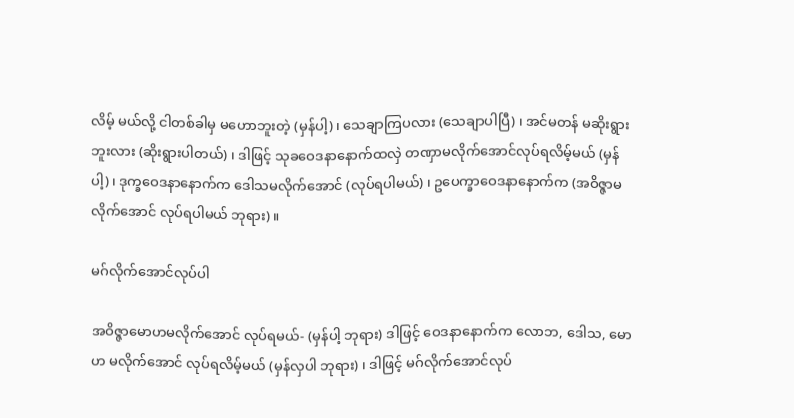လိမ့် မယ်လို့ ငါတစ်ခါမှ မဟောဘူးတဲ့ (မှန်ပါ့) ၊ သေချာကြပလား (သေချာပါပြီ) ၊ အင်မတန် မဆိုးရွား ဘူးလား (ဆိုးရွားပါတယ်) ၊ ဒါဖြင့် သုခဝေဒနာနောက်ထလှဲ တဏှာမလိုက်အောင်လုပ်ရလိမ့်မယ် (မှန်ပါ့) ၊ ဒုက္ခဝေဒနာနောက်က ဒေါသမလိုက်အောင် (လုပ်ရပါမယ်) ၊ ဥပေက္ခာဝေဒနာနောက်က (အဝိဇ္ဇာမလိုက်အောင် လုပ်ရပါမယ် ဘုရား)။

မဂ်လိုက်အောင်လုပ်ပါ

အဝိဇ္ဇာမောဟမလိုက်အောင် လုပ်ရမယ်- (မှန်ပါ့ ဘုရား) ဒါဖြင့် ဝေဒနာနောက်က လောဘ, ဒေါသ, မောဟ မလိုက်အောင် လုပ်ရလိမ့်မယ် (မှန်လှပါ ဘုရား) ၊ ဒါဖြင့် မဂ်လိုက်အောင်လုပ်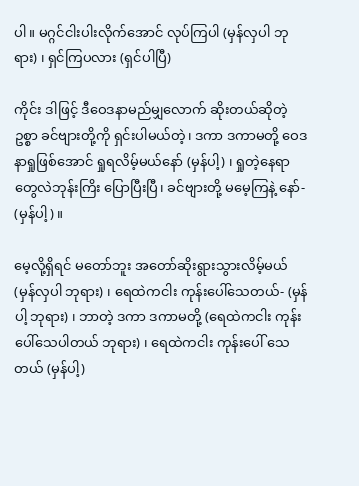ပါ။ မဂ္ဂင်ငါးပါးလိုက်အောင် လုပ်ကြပါ (မှန်လှပါ ဘုရား) ၊ ရှင်ကြပလား (ရှင်ပါပြီ)

ကိုင်း ဒါဖြင့် ဒီဝေဒနာမည်မျှလောက် ဆိုးတယ်ဆိုတဲ့ ဥစ္စာ ခင်ဗျားတို့ကို ရှင်းပါမယ်တဲ့၊ ဒကာ ဒကာမတို့ ဝေဒနာရှုဖြစ်အောင် ရှုရလိမ့်မယ်နော် (မှန်ပါ့) ၊ ရှုတဲ့နေရာတွေလဲဘုန်းကြိး ပြောပြီးပြီ၊ ခင်ဗျားတို့ မမေ့ကြနဲ့ နော်- (မှန်ပါ့)။

မေ့လို့ရှိရင် မတော်ဘူး အတော်ဆိုးရွားသွားလိမ့်မယ် (မှန်လှပါ ဘုရား) ၊ ရေထဲကငါး ကုန်းပေါ်သေတယ်- (မှန်ပါ့ ဘုရား) ၊ ဘာတဲ့ ဒကာ ဒကာမတို့ (ရေထဲကငါး ကုန်းပေါ်သေပါတယ် ဘုရား) ၊ ရေထဲကငါး ကုန်းပေါ် သေတယ် (မှန်ပါ့)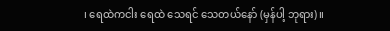၊ ရေထဲကငါး ရေထဲ သေရင် သေတယ်နော် (မှန်ပါ့ ဘုရား)။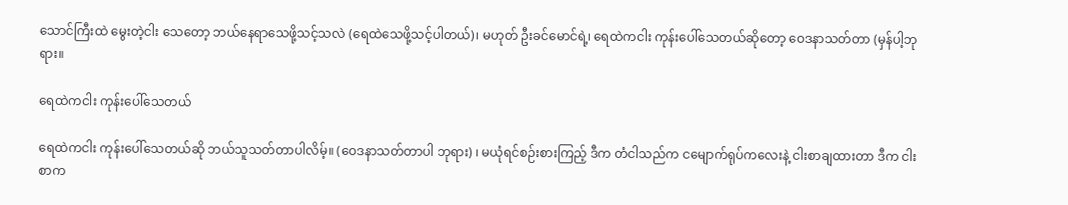သောင်ကြီးထဲ မွေးတဲ့ငါး သေတော့ ဘယ်နေရာသေဖို့သင့်သလဲ (ရေထဲသေဖို့သင့်ပါတယ်)၊ မဟုတ် ဦးခင်မောင်ရဲ့၊ ရေထဲကငါး ကုန်းပေါ်သေတယ်ဆိုတော့ ဝေဒနာသတ်တာ (မှန်ပါ့ဘုရား။

ရေထဲကငါး ကုန်းပေါ်သေတယ်

ရေထဲကငါး ကုန်းပေါ်သေတယ်ဆို ဘယ်သူသတ်တာပါလိမ့်။ (ဝေဒနာသတ်တာပါ ဘုရား) ၊ မယုံရင်စဉ်းစားကြည့် ဒီက တံငါသည်က ငမျောက်ရုပ်ကလေးနဲ့ ငါးစာချထားတာ ဒီက ငါးစာက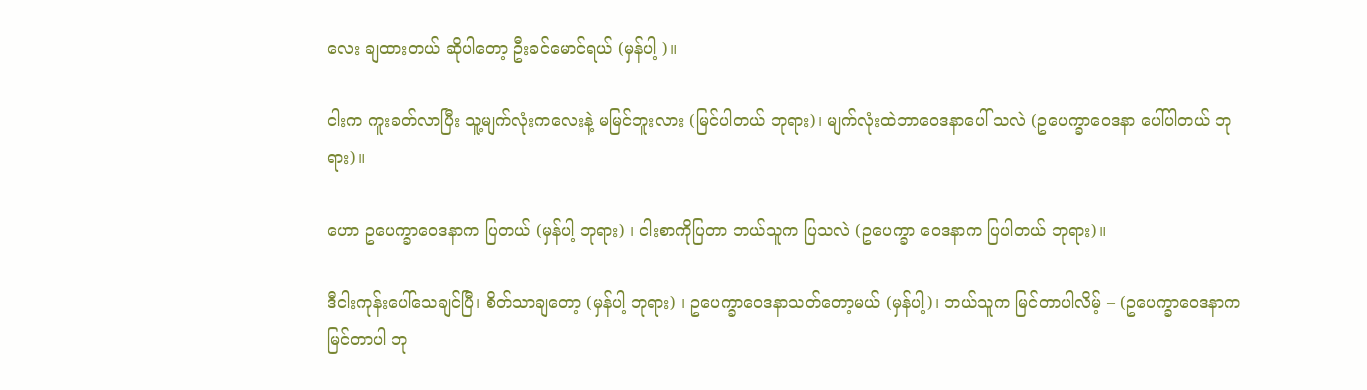လေး ချထားတယ် ဆိုပါတော့ ဦးခင်မောင်ရယ် (မှန်ပါ့ )။

ငါးက ကူးခတ်လာပြီး သူ့မျက်လုံးကလေးနဲ့ မမြင်ဘူးလား (မြင်ပါတယ် ဘုရား)၊ မျက်လုံးထဲဘာဝေဒနာပေါ် သလဲ (ဥပေက္ခာဝေဒနာ ပေါ်ပါတယ် ဘုရား)။

ဟော ဥပေက္ခာဝေဒနာက ပြတယ် (မှန်ပါ့ ဘုရား) ၊ ငါးစာကိုပြတာ ဘယ်သူက ပြသလဲ (ဥပေက္ခာ ဝေဒနာက ပြပါတယ် ဘုရား)။

ဒီငါးကုန်းပေါ်သေချင်ပြီ၊ စိတ်သာချတော့ (မှန်ပါ့ ဘုရား) ၊ ဥပေက္ခာဝေဒနာသတ်တော့မယ် (မှန်ပါ့)၊ ဘယ်သူက မြင်တာပါလိမ့် – (ဥပေက္ခာဝေဒနာက မြင်တာပါ ဘု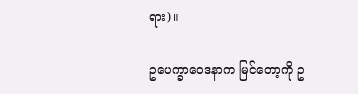ရား)။

ဥပေက္ခာဝေဒနာက မြင်တော့ကို ဥ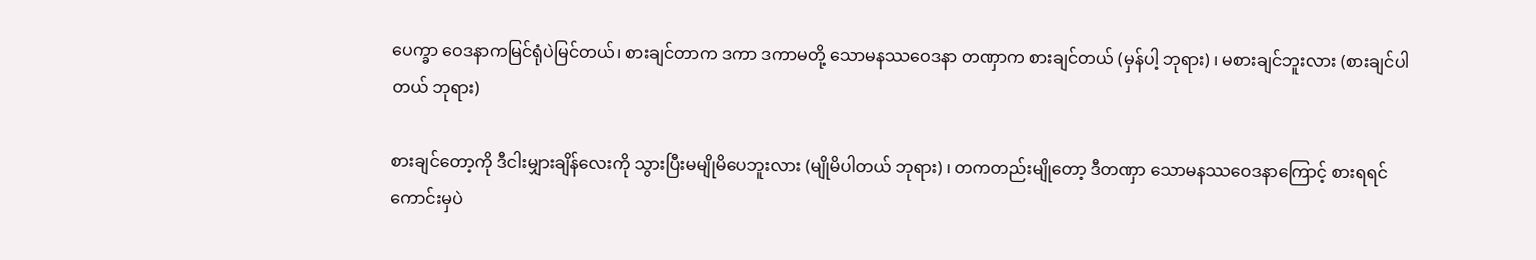ပေက္ခာ ဝေဒနာကမြင်ရုံပဲမြင်တယ်၊ စားချင်တာက ဒကာ ဒကာမတို့ သောမနဿဝေဒနာ တဏှာက စားချင်တယ် (မှန်ပါ့ ဘုရား) ၊ မစားချင်ဘူးလား (စားချင်ပါတယ် ဘုရား)

စားချင်တော့ကို ဒီငါးမျှားချိန်လေးကို သွားပြီးမမျိုမိပေဘူးလား (မျိုမိပါတယ် ဘုရား) ၊ တကတည်းမျိုတော့ ဒီတဏှာ သောမနဿဝေဒနာကြောင့် စားရရင် ကောင်းမှပဲ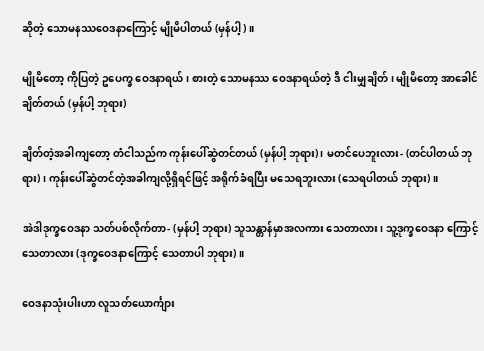ဆိုတဲ့ သောမနဿဝေဒနာကြောင့် မျိုမိပါတယ် (မှန်ပါ့)။

မျိုမိတော့ ကိုပြတဲ့ ဥပေက္ခ ဝေဒနာရယ်၊ စားတဲ့ သောမနဿ ဝေဒနာရယ်တဲ့ ဒီ ငါးမျှချိတ် ၊ မျိုမိတော့ အာခေါင်ချိတ်တယ် (မှန်ပါ့ ဘုရား)

ချိတ်တဲ့အခါကျတော့ တံငါသည်က ကုန်းပေါ်ဆွဲတင်တယ် (မှန်ပါ့ ဘုရား) ၊ မတင်ပေဘူးလား- (တင်ပါတယ် ဘုရား)၊ ကုန်းပေါ်ဆွဲတင်တဲ့အခါကျလို့ရှိရင်ဖြင့် အရိုက်ခံရပြီး မသေရဘူးလား (သေရပါတယ် ဘုရား)။

အဲဒါဒုက္ခဝေဒနာ သတ်ပစ်လိုက်တာ- (မှန်ပါ့ ဘုရား) သူသန္တာန်မှာအလကား သေတာလား၊ သူ့ဒုက္ခဝေဒနာ ကြောင့် သေတာလား (ဒုက္ခဝေဒနာကြောင့် သေတာပါ ဘုရား)။

ဝေဒနာသုံးပါးဟာ လူသတ်ယောင်္ကျား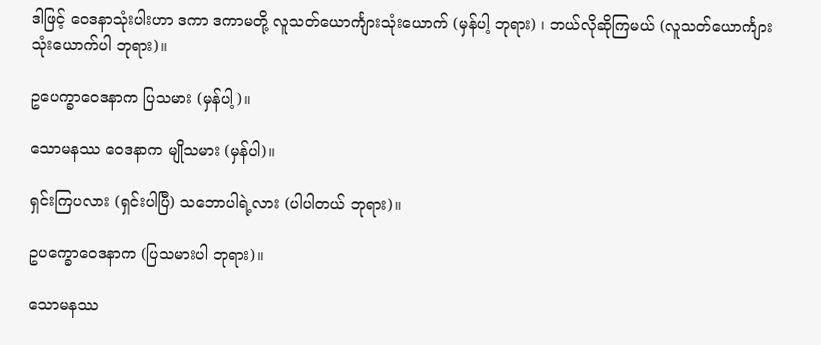ဒါဖြင့် ဝေဒနာသုံးပါးဟာ ဒကာ ဒကာမတို့ လူသတ်ယောင်္ကျားသုံးယောက် (မှန်ပါ့ ဘုရား) ၊ ဘယ်လိုဆိုကြမယ် (လူသတ်ယောင်္ကျား သုံးယောက်ပါ ဘုရား)။

ဥပေက္ခာဝေဒနာက ပြသမား (မှန်ပါ့)။

သောမနဿ ဝေဒနာက မျိုသမား (မှန်ပါ)။

ရှင်းကြပလား (ရှင်းပါပြီ) သဘောပါရဲ့လား (ပါပါတယ် ဘုရား)။

ဥပက္ခောဝေဒနာက (ပြသမားပါ ဘုရား)။

သောမနဿ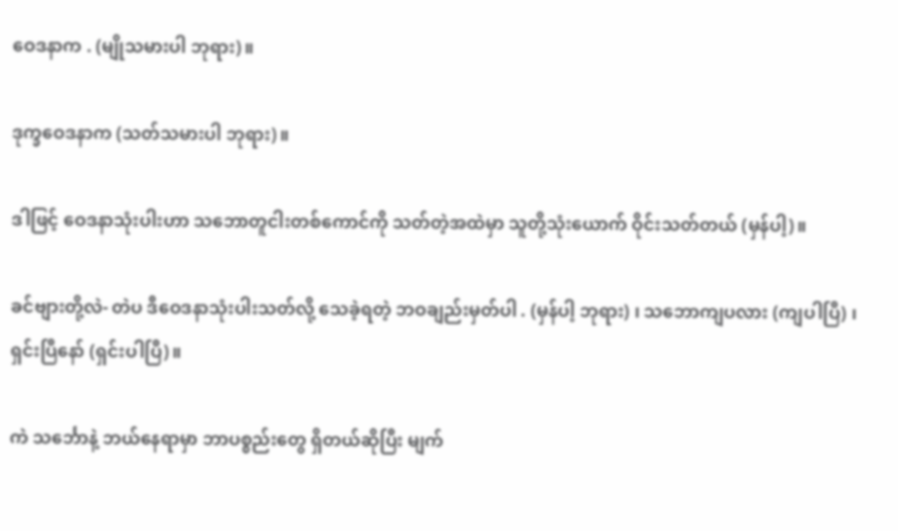ဝေဒနာက . (မျိုသမားပါ ဘုရား)။

ဒုက္ခဝေဒနာက (သတ်သမားပါ ဘုရား)။

ဒါဖြင့် ဝေဒနာသုံးပါးဟာ သဘောတူငါးတစ်ကောင်ကို သတ်တဲ့အထဲမှာ သူတို့သုံးယောက် ဝိုင်းသတ်တယ် (မှန်ပါ့)။

ခင်ဗျားတို့လဲ- တဲပ ဒီဝေဒနာသုံးပါးသတ်လို့ သေခဲ့ရတဲ့ ဘဝချည်းမှတ်ပါ . (မှန်ပါ့ ဘုရား) ၊ သဘောကျပလား (ကျပါပြီ) ၊ ရှင်းပြီနော် (ရှင်းပါပြီ)။

ကဲ သင်္ဘောနဲ့ ဘယ်နေရာမှာ ဘာပစ္စည်းတွေ ရှိတယ်ဆိုပြီး မျက်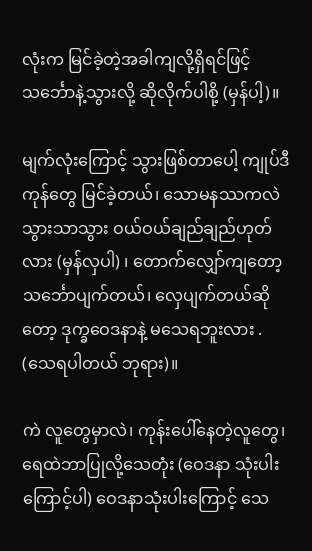လုံးက မြင်ခဲ့တဲ့အခါကျလို့ရှိရင်ဖြင့် သင်္ဘောနဲ့သွားလို့ ဆိုလိုက်ပါစို့ (မှန်ပါ့)။

မျက်လုံးကြောင့် သွားဖြစ်တာပေါ့ ကျုပ်ဒီကုန်တွေ မြင်ခဲ့တယ်၊ သောမနဿကလဲ သွားသာသွား ဝယ်ဝယ်ချည်ချည်ဟုတ်လား (မှန်လှပါ) ၊ တောက်လျှော်ကျတော့ သင်္ဘောပျက်တယ်၊ လှေပျက်တယ်ဆိုတော့ ဒုက္ခဝေဒနာနဲ့ မသေရဘူးလား . (သေရပါတယ် ဘုရား)။

ကဲ လူတွေမှာလဲ၊ ကုန်းပေါ်နေတဲ့လူတွေ၊ ရေထဲဘာပြုလို့သေတုံး (ဝေဒနာ သုံးပါးကြောင့်ပါ) ဝေဒနာသုံးပါးကြောင့် သေ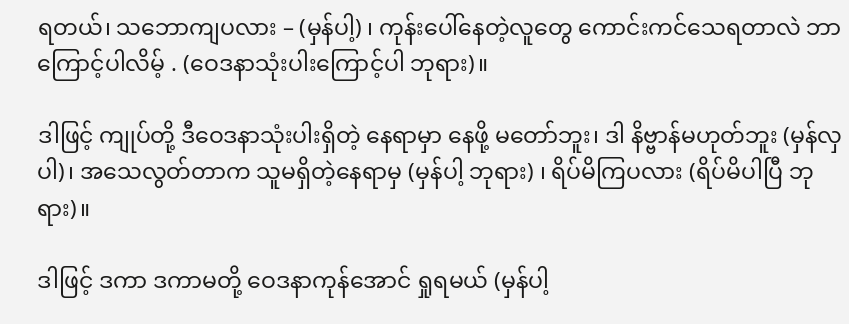ရတယ်၊ သဘောကျပလား – (မှန်ပါ့) ၊ ကုန်းပေါ်နေတဲ့လူတွေ ကောင်းကင်သေရတာလဲ ဘာကြောင့်ပါလိမ့် . (ဝေဒနာသုံးပါးကြောင့်ပါ ဘုရား)။

ဒါဖြင့် ကျုပ်တို့ ဒီဝေဒနာသုံးပါးရှိတဲ့ နေရာမှာ နေဖို့ မတော်ဘူး၊ ဒါ နိဗ္ဗာန်မဟုတ်ဘူး (မှန်လှပါ)၊ အသေလွတ်တာက သူမရှိတဲ့နေရာမှ (မှန်ပါ့ ဘုရား) ၊ ရိပ်မိကြပလား (ရိပ်မိပါပြီ ဘုရား)။

ဒါဖြင့် ဒကာ ဒကာမတို့ ဝေဒနာကုန်အောင် ရှုရမယ် (မှန်ပါ့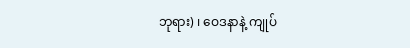ဘုရား) ၊ ဝေဒနာနဲ့ ကျုပ်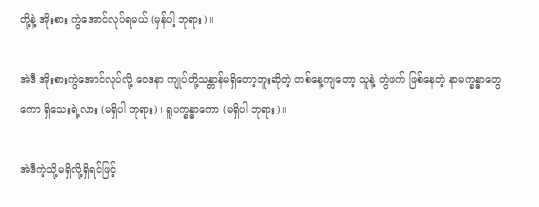တို့နဲ့ အိုးစား ကွဲအောင်လုပ်ရမယ် (မှန်ပါ့ ဘုရား)။

အဲဒီ အိုးစားကွဲအောင်လုပ်လို့ ဝေဒနာ ကျုပ်တို့သန္တာန်မရှိတော့ဘူးဆိုတဲ့ တစ်နေ့ကျတော့ သူနဲ့ တွဲဖက် ဖြစ်နေတဲ့ နာမက္ခန္ဓာတွေကော ရှိသေးရဲ့လား (မရှိပါ ဘုရား) ၊ ရူပက္ခန္ဓာကော (မရှိပါ ဘုရား)။

အဲဒီကဲ့သို့မရှိလို့ရှိရင်ဖြင့်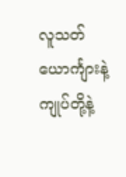လူသတ်ယောင်္ကျားနဲ့ ကျုပ်တို့နဲ့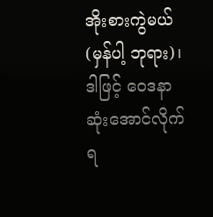အိုးစားကွဲမယ် (မှန်ပါ့ ဘုရား)၊ ဒါဖြင့် ဝေဒနာ ဆုံးအောင်လိုက်ရ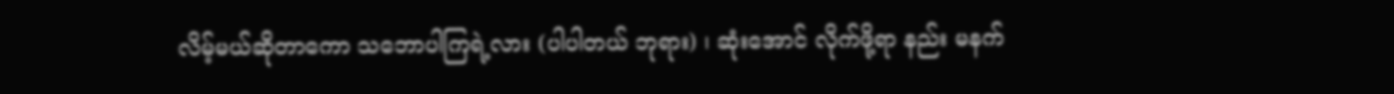လိမ့်မယ်ဆိုတာကော သဘောပါကြရဲ့လား (ပါပါတယ် ဘုရား) ၊ ဆုံးအောင် လိုက်ဖို့ရာ နည်း မနက်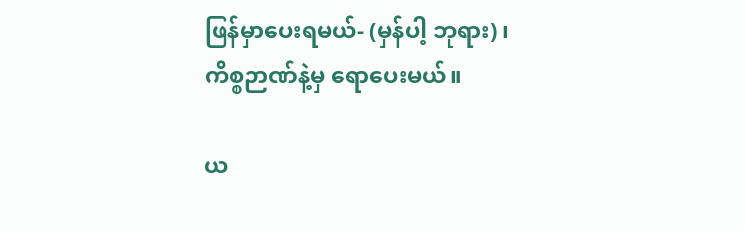ဖြန်မှာပေးရမယ်- (မှန်ပါ့ ဘုရား) ၊ ကိစ္စဉာဏ်နဲ့မှ ရောပေးမယ်။

ယ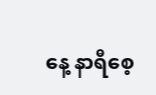နေ့ နာရီစေ့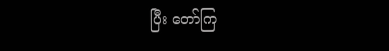ပြီး တော်ကြ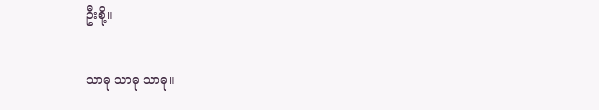ဦးစို့။

သာဓု သာဓု သာဓု။